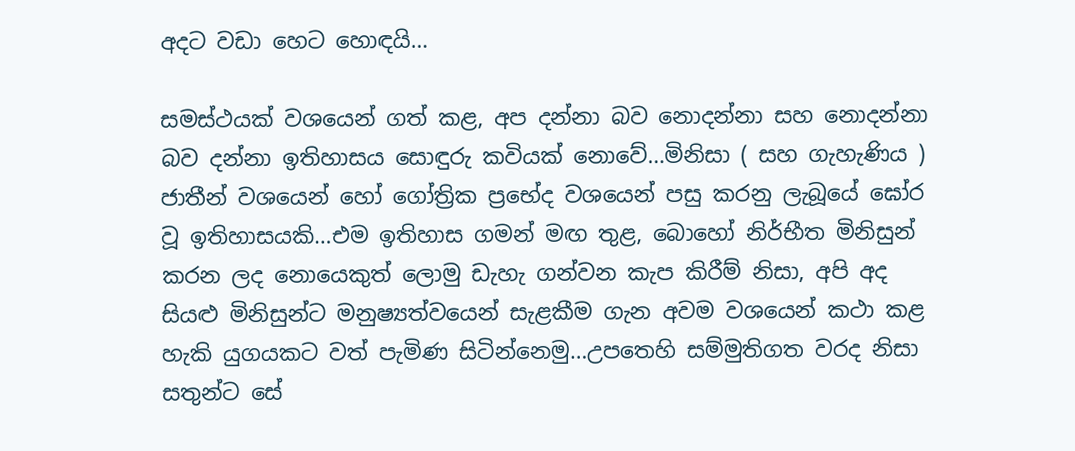අදට වඩා හෙට හොඳයි…

සමස්ථයක් වශයෙන් ගත් කළ, අප දන්නා බව නොදන්නා සහ නොදන්නා බව දන්නා ඉතිහාසය සොඳුරු කවියක් නොවේ…මිනිසා ( සහ ගැහැණිය ) ජාතීන් වශයෙන් හෝ ගෝත්‍රික ප්‍රභේද වශයෙන් පසු කරනු ලැබූයේ ඝෝර වූ ඉතිහාසයකි…එම ඉතිහාස ගමන් මඟ තුළ, බොහෝ නිර්භීත මිනිසුන් කරන ලද නොයෙකුත් ලොමු ඩැහැ ගන්වන කැප කිරීම් නිසා, අපි අද සියළු මිනිසුන්ට මනුෂ්‍යත්වයෙන් සැළකීම ගැන අවම වශයෙන් කථා කළ හැකි යුගයකට වත් පැමිණ සිටින්නෙමු…උපතෙහි සම්මුතිගත වරද නිසා සතුන්ට සේ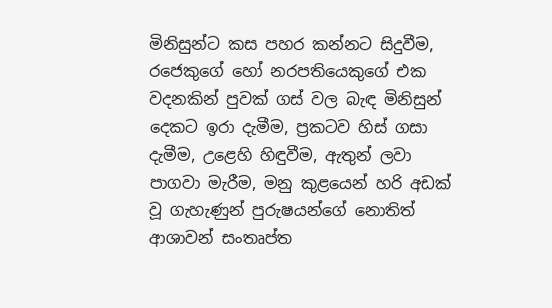මිනිසුන්ට කස පහර කන්නට සිදුවීම, රජෙකුගේ හෝ නරපතියෙකුගේ එක වදනකින් පුවක් ගස් වල බැඳ මිනිසුන් දෙකට ඉරා දැමීම, ප්‍රකටව හිස් ගසා දැමීම, උළෙහි හිඳුවීම, ඇතුන් ලවා පාගවා මැරීම, මනු කුළයෙන් හරි අඩක් වූ ගැහැණුන් පුරුෂයන්ගේ නොතිත් ආශාවන් සංතෘප්ත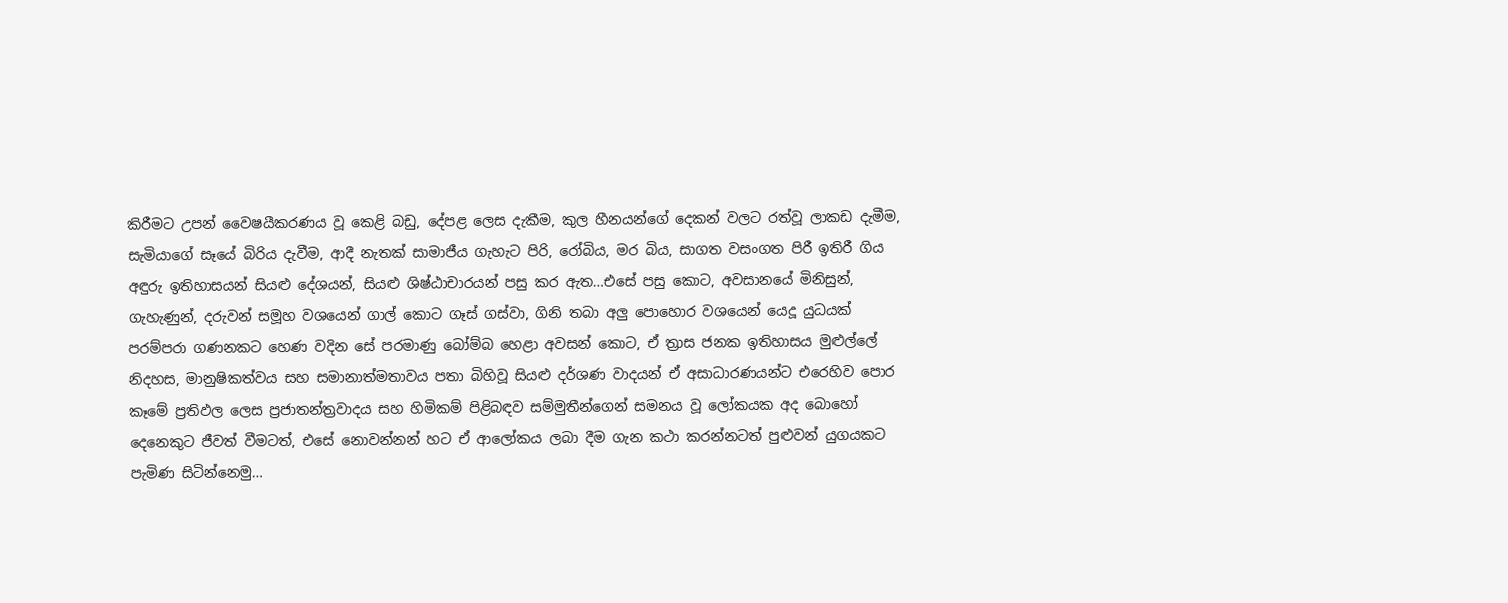කිරීමට උපන් වෛෂයීකරණය වූ කෙළි බඩු, දේපළ ලෙස දැකීම, කුල හීනයන්ගේ දෙකන් වලට රත්වූ ලාකඩ දැමීම, සැමියාගේ සෑයේ බිරිය දැවීම, ආදී නැතක් සාමාජීය ගැහැට පිරි, රෝබිය, මර බිය, සාගත වසංගත පිරී ඉතිරී ගිය අඳුරු ඉතිහාසයන් සියළු දේශයන්, සියළු ශිෂ්ඨාචාරයන් පසු කර ඇත…එසේ පසු කොට, අවසානයේ මිනිසුන්, ගැහැණුන්, දරුවන් සමූහ වශයෙන් ගාල් කොට ගෑස් ගස්වා, ගිනි තබා අලු පොහොර වශයෙන් යෙදූ යුධයක් පරම්පරා ගණනකට හෙණ වදින සේ පරමාණු බෝම්බ හෙළා අවසන් කොට, ඒ ත්‍රාස ජනක ඉතිහාසය මුළුල්ලේ නිදහස, මානුෂිකත්වය සහ සමානාත්මතාවය පතා බිහිවූ සියළු දර්ශණ වාදයන් ඒ අසාධාරණයන්ට එරෙහිව පොර කෑමේ ප්‍රතිඵල ලෙස ප්‍රජාතන්ත්‍රවාදය සහ හිමිකම් පිළිබඳව සම්මුතීන්ගෙන් සමනය වූ ලෝකයක අද බොහෝ දෙනෙකුට ජීවත් වීමටත්, එසේ නොවන්නන් හට ඒ ආලෝකය ලබා දීම ගැන කථා කරන්නටත් පුළුවන් යුගයකට පැමිණ සිටින්නෙමු…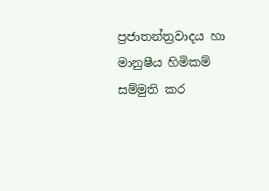ප්‍රජාතන්ත්‍රවාදය හා මානුෂීය හිමිකම් සම්මුති කර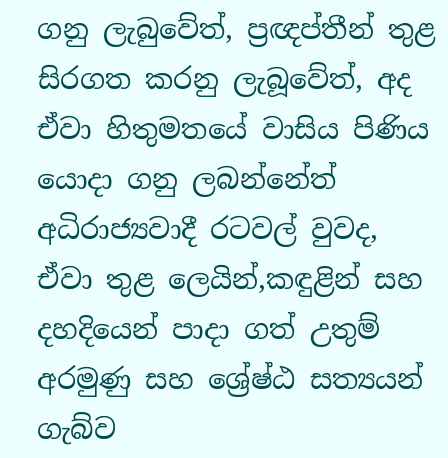ගනු ලැබුවේත්, ප්‍රඥප්තීන් තුළ සිරගත කරනු ලැබූවේත්, අද ඒවා හිතුමතයේ වාසිය පිණිය යොදා ගනු ලබන්නේත් අධිරාජ්‍යවාදී රටවල් වුවද, ඒවා තුළ ලෙයින්,කඳුළින් සහ දහදියෙන් පාදා ගත් උතුම් අරමුණු සහ ශ්‍රේෂ්ඨ සත්‍යයන් ගැබ්ව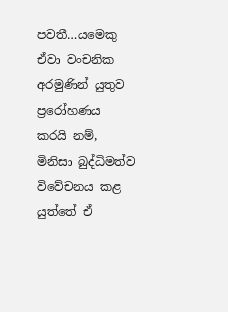පවතී…යමෙකු ඒවා වංචනික අරමුණින් යුතුව ප්‍රරෝහණය කරයි නම්, මිනිසා බුද්ධිමත්ව විවේචනය කළ යුත්තේ ඒ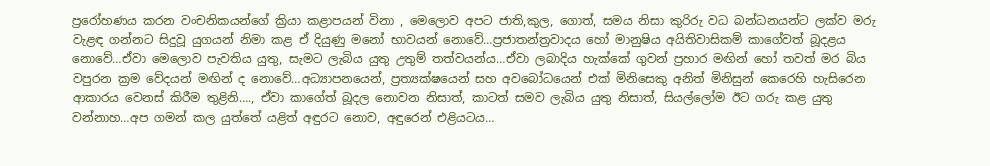ප්‍රරෝහණය කරන වංචනිකයන්ගේ ක්‍රියා කළාපයන් විනා , මෙලොව අපට ජාති,කුල, ගොත්, සමය නිසා කුරිරු වධ බන්ධනයන්ට ලක්ව මරු වැළඳ ගන්නට සිදුවූ යුගයන් නිමා කළ ඒ දියුණු මනෝ භාවයන් නොවේ…ප්‍රජාතන්ත්‍රවාදය හෝ මානුෂිය අයිතිවාසිකම් කාගේවත් බූදළය නොවේ…ඒවා මෙලොව පැවතිය යුතු, සැමට ලැබිය යුතු උතුම් තත්වයන්ය…ඒවා ලබාදිය හැක්කේ ගුවන් ප්‍රහාර මඟින් හෝ තවත් මර බිය වපුරන ක්‍රම වේදයන් මඟින් ද නොවේ…අධ්‍යාපනයෙන්, ප්‍රත්‍යක්ෂයෙන් සහ අවබෝධයෙන් එක් මිනිසෙකු අනිත් මිනිසුන් කෙරෙහි හැසිරෙන ආකාරය වෙනස් කිරීම තුළිනි…., ඒවා කාගේත් බූදල නොවන නිසාත්, කාටත් සමව ලැබිය යුතු නිසාත්, සියල්ලෝම ඊට ගරු කළ යුතු වන්නාහ…අප ගමන් කල යුත්තේ යළිත් අඳුරට නොව, අඳුරෙන් එළියටය…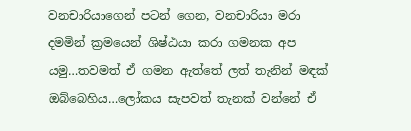වනචාරියාගෙන් පටන් ගෙන, වනචාරියා මරා දමමින් ක්‍රමයෙන් ශිෂ්ඨයා කරා ගමනක අප යමු…තවමත් ඒ ගමන ඇත්තේ ලත් තැනින් මඳක් ඔබ්බෙහිය…ලෝකය සැපවත් තැනක් වන්නේ ඒ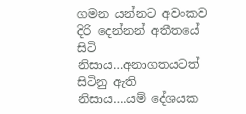ගමන යන්නට අවංකව දිරි දෙන්නන් අතීතයේ සිටි නිසාය…අනාගතයටත් සිටිනු ඇති නිසාය….යම් දේශයක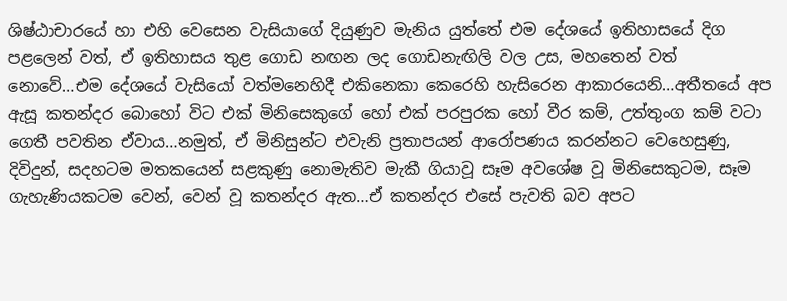ශිෂ්ඨාචාරයේ හා එහි වෙසෙන වැසියාගේ දියුණුව මැනිය යුත්තේ එම දේශයේ ඉතිහාසයේ දිග පළලෙන් වත්, ඒ ඉතිහාසය තුළ ගොඩ නඟන ලද ගොඩනැඟිලි වල උස, මහතෙන් වත් නොවේ…එම දේශයේ වැසියෝ වත්මනෙහිදී එකිනෙකා කෙරෙහි හැසිරෙන ආකාරයෙනි…අතීතයේ අප ඇසූ කතන්දර බොහෝ විට එක් මිනිසෙකුගේ හෝ එක් පරපුරක හෝ වීර කම්, උත්තුංග කම් වටා ගෙතී පවතින ඒවාය…නමුත්, ඒ මිනිසුන්ට එවැනි ප්‍රතාපයන් ආරෝපණය කරන්නට වෙහෙසුණු, දිවිදුන්, සදහටම මතකයෙන් සළකුණු නොමැතිව මැකී ගියාවූ සෑම අවශේෂ වූ මිනිසෙකුටම, සෑම ගැහැණියකටම වෙන්, වෙන් වූ කතන්දර ඇත…ඒ කතන්දර එසේ පැවති බව අපට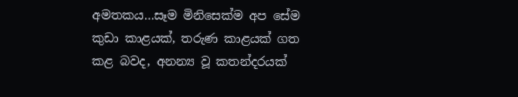අමතකය…සෑම මිනිසෙක්ම අප සේම කුඩා කාළයක්, තරුණ කාළයක් ගත කළ බවද, අනන්‍ය වූ කතන්දරයක්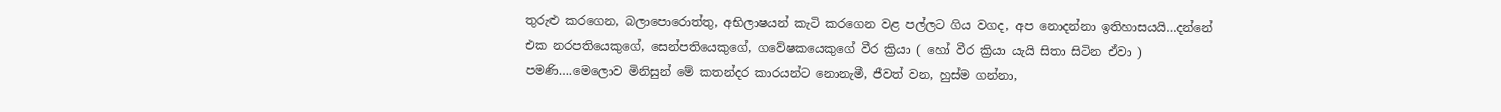තුරුළු කරගෙන, බලාපොරොත්තු, අභිලාෂයන් කැටි කරගෙන වළ පල්ලට ගිය වගද, අප නොදන්නා ඉතිහාසයයි…දන්නේ එක නරපතියෙකුගේ, සෙන්පතියෙකුගේ, ගවේෂකයෙකුගේ වීර ක්‍රියා ( හෝ වීර ක්‍රියා යැයි සිතා සිටින ඒවා ) පමණි….මෙලොව මිනිසුන් මේ කතන්දර කාරයන්ට නොනැමී, ජීවත් වන, හුස්ම ගන්නා,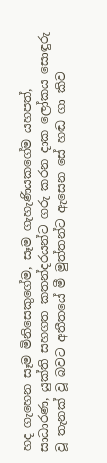හද ගැහෙන සෑම මිනිසෙකුගේම, සෑම ගැහැණියකගේම යහපත්, සාධාරණ, යුක්ති සහගත කතන්දරයන්ට ගරු කරන දාක ලෝකය සොඳුරු වූ තැනක් වූ බවට අතීතයේ මී මුත්තන්ට ඇසෙන සේ හඬ ගා කිව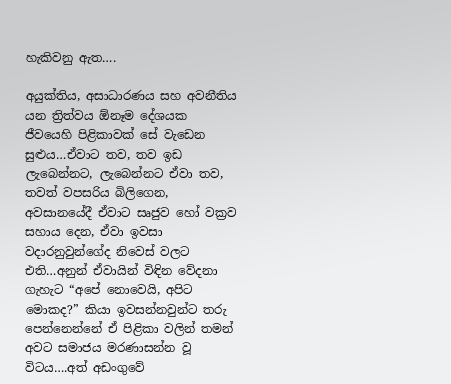හැකිවනු ඇත….

අයුක්තිය, අසාධාරණය සහ අවනීතිය යන ත්‍රිත්වය ඕනෑම දේශයක ජීවයෙහි පිළිකාවක් සේ වැඩෙන සුළුය…ඒවාට තව, තව ඉඩ ලැබෙන්නට, ලැබෙන්නට ඒවා තව, තවත් වපසරිය බිලිගෙන, අවසානයේදී ඒවාට සෘජුව හෝ වක්‍රව සහාය දෙන, ඒවා ඉවසා වදාරනුවුන්ගේද නිවෙස් වලට එති…අනුන් ඒවායින් විඳින වේදනා ගැහැට “අපේ නොවෙයි, අපිට මොකද?” කියා ඉවසන්නවුන්ට තරු පෙන්නෙන්නේ ඒ පිළිකා වලින් තමන් අවට සමාජය මරණාසන්න වූ විටය….අත් අඩංගුවේ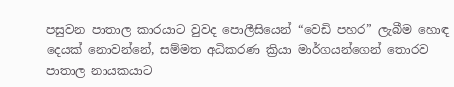පසුවන පාතාල කාරයාට වුවද පොලීසියෙන් “වෙඩි පහර” ලැබීම හොඳ දෙයක් නොවන්නේ, සම්මත අධිකරණ ක්‍රියා මාර්ගයන්ගෙන් තොරව පාතාල නායකයාට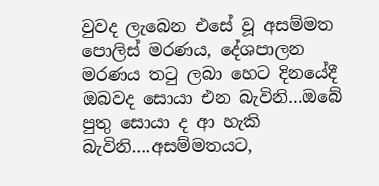වුවද ලැබෙන එසේ වූ අසම්මත පොලිස් මරණය, දේශපාලන මරණය තටු ලබා හෙට දිනයේදී ඔබවද සොයා එන බැවිනි…ඔබේ පුතු සොයා ද ආ හැකි බැවිනි….අසම්මතයට,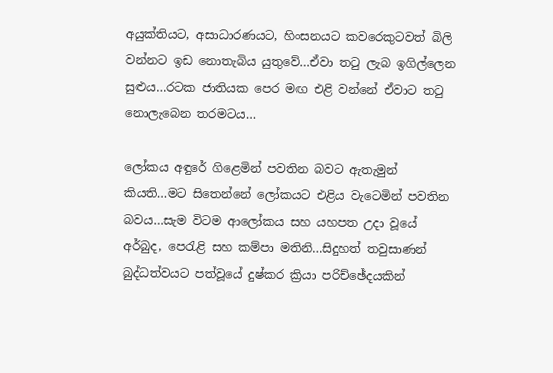අයුක්තියට, අසාධාරණයට, හිංසනයට කවරෙකුටවත් බිලි වන්නට ඉඩ නොතැබිය යුතුවේ…ඒවා තටු ලැබ ඉගිල්ලෙන සුළුය…රටක ජාතියක පෙර මඟ එළි වන්නේ ඒවාට තටු නොලැබෙන තරමටය…

ලෝකය අඳුරේ ගිළෙමින් පවතින බවට ඇතැමුන් කියති…මට සිතෙන්නේ ලෝකයට එළිය වැටෙමින් පවතින බවය…සැම විටම ආලෝකය සහ යහපත උදා වූයේ අර්බුද, පෙරැළි සහ කම්පා මතිනි…සිදුහත් තවුසාණන් බුද්ධත්වයට පත්වූයේ දුෂ්කර ක්‍රියා පරිච්ඡේදයකින්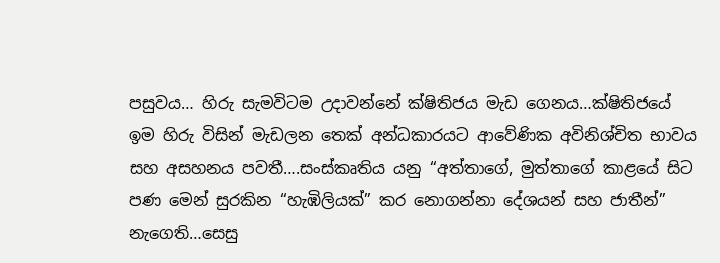පසුවය… හිරු සැමවිටම උදාවන්නේ ක්ෂිතිජය මැඩ ගෙනය…ක්ෂිතිජයේ ඉම හිරු විසින් මැඩලන තෙක් අන්ධකාරයට ආවේණික අවිනිශ්චිත භාවය සහ අසහනය පවතී….සංස්කෘතිය යනු “අත්තාගේ, මුත්තාගේ කාළයේ සිට පණ මෙන් සුරකින “හැඹිලියක්” කර නොගන්නා දේශයන් සහ ජාතීන්” නැගෙති…සෙසු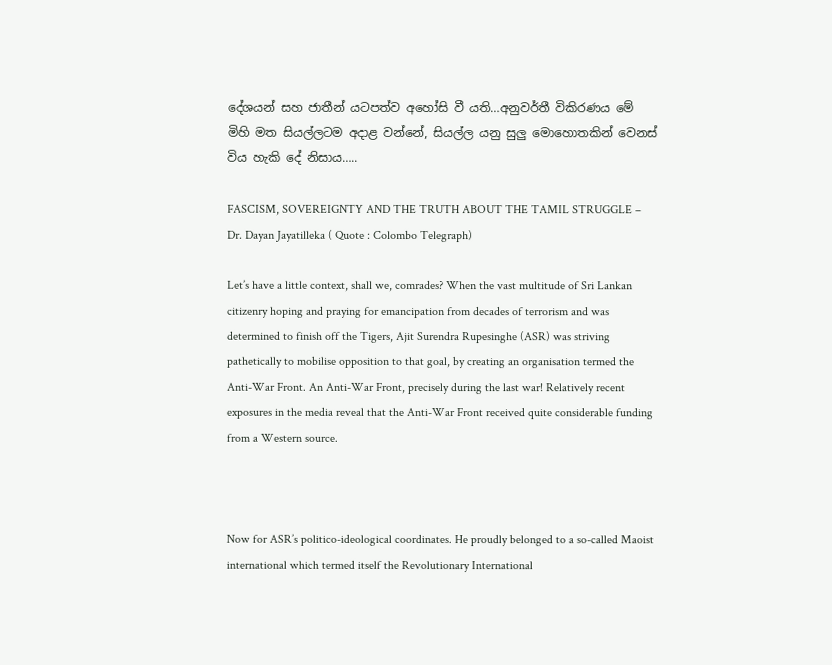දේශයන් සහ ජාතීන් යටපත්ව අහෝසි වී යති…අනුවර්තී විකිරණය මේ මිහි මත සියල්ලටම අදාළ වන්නේ, සියල්ල යනු සුලු මොහොතකින් වෙනස් විය හැකි දේ නිසාය…..

FASCISM, SOVEREIGNTY AND THE TRUTH ABOUT THE TAMIL STRUGGLE – Dr. Dayan Jayatilleka ( Quote : Colombo Telegraph)

Let’s have a little context, shall we, comrades? When the vast multitude of Sri Lankan citizenry hoping and praying for emancipation from decades of terrorism and was determined to finish off the Tigers, Ajit Surendra Rupesinghe (ASR) was striving pathetically to mobilise opposition to that goal, by creating an organisation termed the Anti-War Front. An Anti-War Front, precisely during the last war! Relatively recent exposures in the media reveal that the Anti-War Front received quite considerable funding from a Western source.



Now for ASR’s politico-ideological coordinates. He proudly belonged to a so-called Maoist international which termed itself the Revolutionary International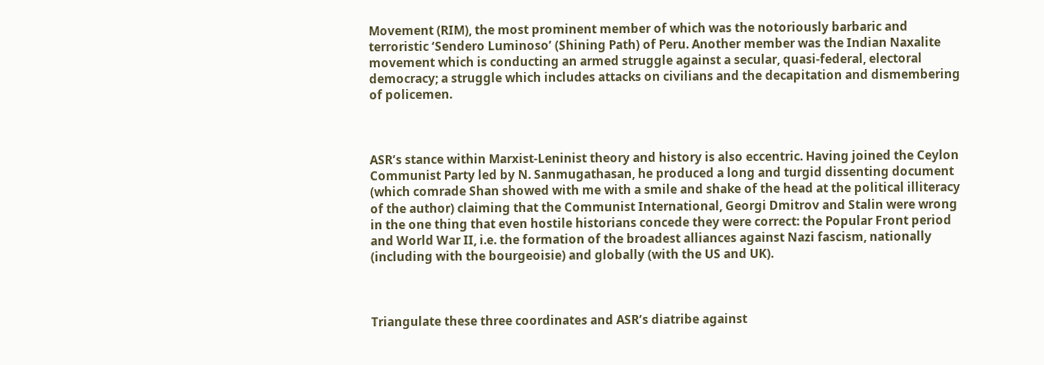Movement (RIM), the most prominent member of which was the notoriously barbaric and terroristic ‘Sendero Luminoso’ (Shining Path) of Peru. Another member was the Indian Naxalite movement which is conducting an armed struggle against a secular, quasi-federal, electoral democracy; a struggle which includes attacks on civilians and the decapitation and dismembering of policemen.



ASR’s stance within Marxist-Leninist theory and history is also eccentric. Having joined the Ceylon Communist Party led by N. Sanmugathasan, he produced a long and turgid dissenting document (which comrade Shan showed with me with a smile and shake of the head at the political illiteracy of the author) claiming that the Communist International, Georgi Dmitrov and Stalin were wrong in the one thing that even hostile historians concede they were correct: the Popular Front period and World War II, i.e. the formation of the broadest alliances against Nazi fascism, nationally (including with the bourgeoisie) and globally (with the US and UK).



Triangulate these three coordinates and ASR’s diatribe against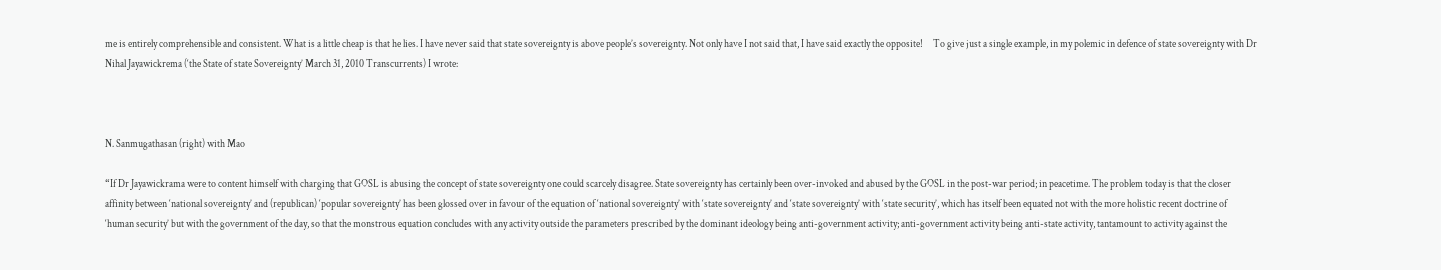me is entirely comprehensible and consistent. What is a little cheap is that he lies. I have never said that state sovereignty is above people’s sovereignty. Not only have I not said that, I have said exactly the opposite!     To give just a single example, in my polemic in defence of state sovereignty with Dr Nihal Jayawickrema (‘the State of state Sovereignty’ March 31, 2010 Transcurrents) I wrote:



N. Sanmugathasan (right) with Mao

“If Dr Jayawickrama were to content himself with charging that GOSL is abusing the concept of state sovereignty one could scarcely disagree. State sovereignty has certainly been over-invoked and abused by the GOSL in the post-war period; in peacetime. The problem today is that the closer affinity between ‘national sovereignty’ and (republican) ‘popular sovereignty’ has been glossed over in favour of the equation of ‘national sovereignty’ with ‘state sovereignty’ and ‘state sovereignty’ with ‘state security’, which has itself been equated not with the more holistic recent doctrine of ‘human security’ but with the government of the day, so that the monstrous equation concludes with any activity outside the parameters prescribed by the dominant ideology being anti-government activity; anti-government activity being anti-state activity, tantamount to activity against the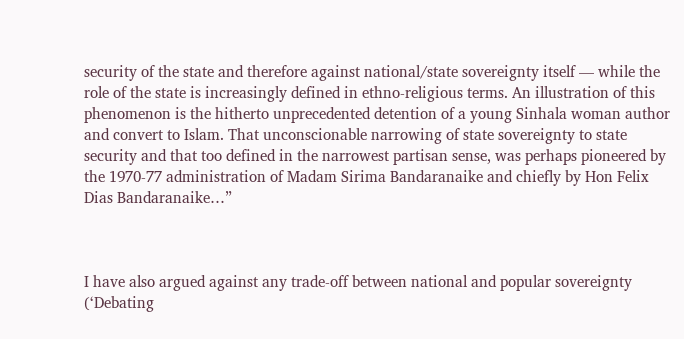security of the state and therefore against national/state sovereignty itself — while the role of the state is increasingly defined in ethno-religious terms. An illustration of this phenomenon is the hitherto unprecedented detention of a young Sinhala woman author and convert to Islam. That unconscionable narrowing of state sovereignty to state security and that too defined in the narrowest partisan sense, was perhaps pioneered by the 1970-77 administration of Madam Sirima Bandaranaike and chiefly by Hon Felix Dias Bandaranaike…”



I have also argued against any trade-off between national and popular sovereignty (‘Debating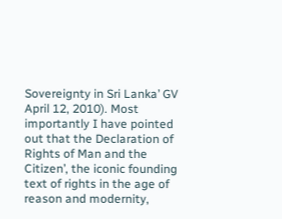Sovereignty in Sri Lanka’ GV April 12, 2010). Most importantly I have pointed out that the Declaration of Rights of Man and the Citizen’, the iconic founding text of rights in the age of reason and modernity,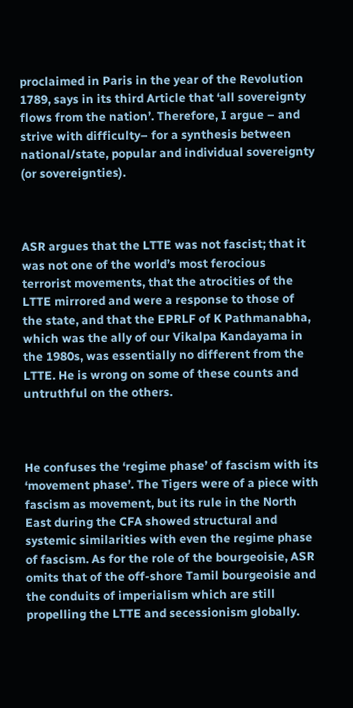proclaimed in Paris in the year of the Revolution 1789, says in its third Article that ‘all sovereignty flows from the nation’. Therefore, I argue – and strive with difficulty– for a synthesis between national/state, popular and individual sovereignty (or sovereignties).



ASR argues that the LTTE was not fascist; that it was not one of the world’s most ferocious terrorist movements, that the atrocities of the LTTE mirrored and were a response to those of the state, and that the EPRLF of K Pathmanabha, which was the ally of our Vikalpa Kandayama in the 1980s, was essentially no different from the LTTE. He is wrong on some of these counts and untruthful on the others.



He confuses the ‘regime phase’ of fascism with its ‘movement phase’. The Tigers were of a piece with fascism as movement, but its rule in the North East during the CFA showed structural and systemic similarities with even the regime phase of fascism. As for the role of the bourgeoisie, ASR omits that of the off-shore Tamil bourgeoisie and the conduits of imperialism which are still propelling the LTTE and secessionism globally.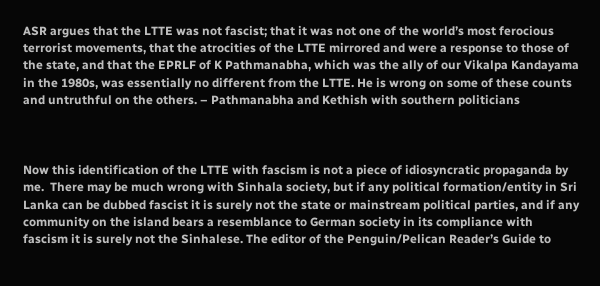ASR argues that the LTTE was not fascist; that it was not one of the world’s most ferocious terrorist movements, that the atrocities of the LTTE mirrored and were a response to those of the state, and that the EPRLF of K Pathmanabha, which was the ally of our Vikalpa Kandayama in the 1980s, was essentially no different from the LTTE. He is wrong on some of these counts and untruthful on the others. – Pathmanabha and Kethish with southern politicians



Now this identification of the LTTE with fascism is not a piece of idiosyncratic propaganda by me.  There may be much wrong with Sinhala society, but if any political formation/entity in Sri Lanka can be dubbed fascist it is surely not the state or mainstream political parties, and if any community on the island bears a resemblance to German society in its compliance with fascism it is surely not the Sinhalese. The editor of the Penguin/Pelican Reader’s Guide to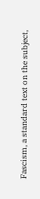Fascism, a standard text on the subject,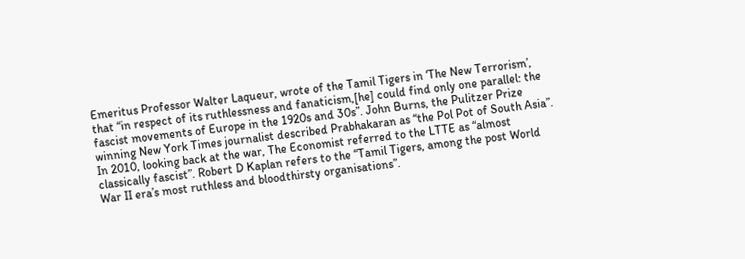Emeritus Professor Walter Laqueur, wrote of the Tamil Tigers in ‘The New Terrorism’, that “in respect of its ruthlessness and fanaticism,[he] could find only one parallel: the fascist movements of Europe in the 1920s and 30s”. John Burns, the Pulitzer Prize winning New York Times journalist described Prabhakaran as “the Pol Pot of South Asia”. In 2010, looking back at the war, The Economist referred to the LTTE as “almost classically fascist”. Robert D Kaplan refers to the “Tamil Tigers, among the post World War II era’s most ruthless and bloodthirsty organisations”.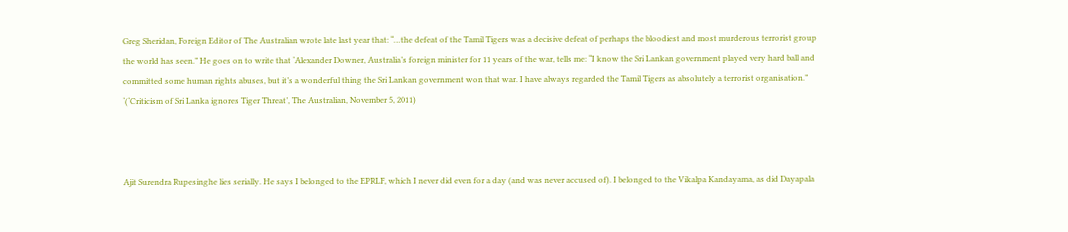Greg Sheridan, Foreign Editor of The Australian wrote late last year that: “…the defeat of the Tamil Tigers was a decisive defeat of perhaps the bloodiest and most murderous terrorist group the world has seen.” He goes on to write that ‘Alexander Downer, Australia’s foreign minister for 11 years of the war, tells me: “I know the Sri Lankan government played very hard ball and committed some human rights abuses, but it’s a wonderful thing the Sri Lankan government won that war. I have always regarded the Tamil Tigers as absolutely a terrorist organisation.” ‘(‘Criticism of Sri Lanka ignores Tiger Threat’, The Australian, November 5, 2011)



Ajit Surendra Rupesinghe lies serially. He says I belonged to the EPRLF, which I never did even for a day (and was never accused of). I belonged to the Vikalpa Kandayama, as did Dayapala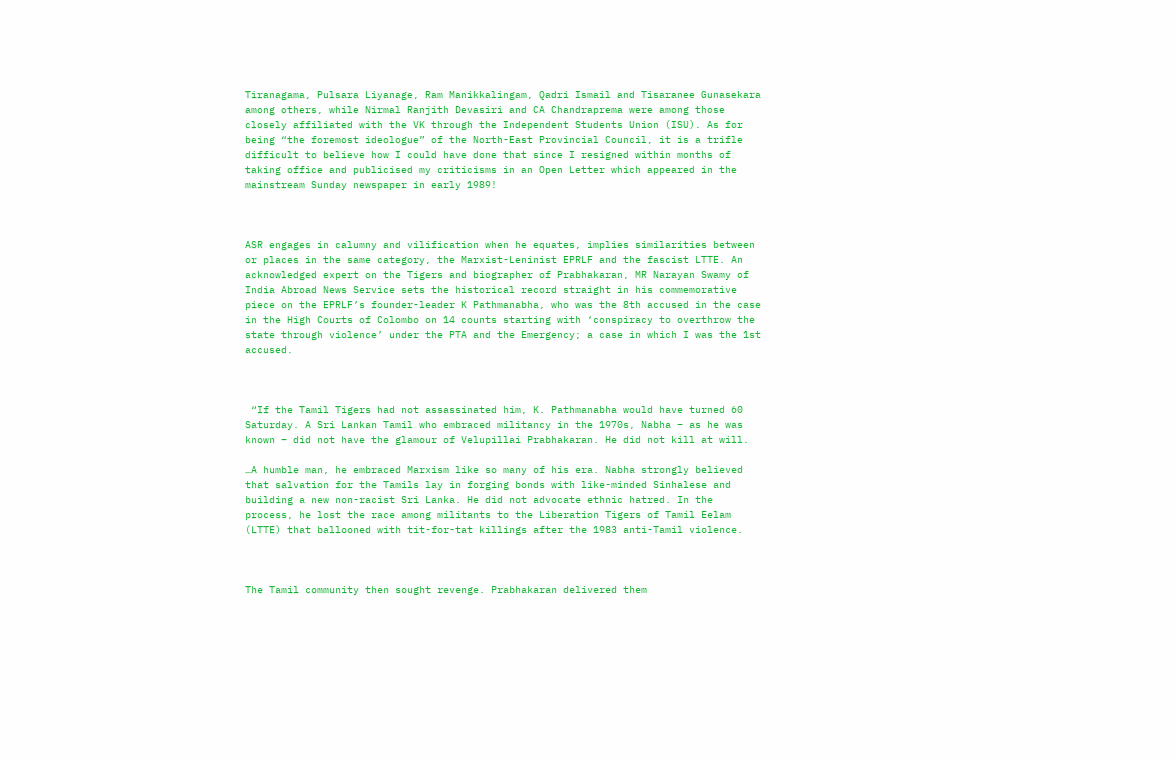Tiranagama, Pulsara Liyanage, Ram Manikkalingam, Qadri Ismail and Tisaranee Gunasekara among others, while Nirmal Ranjith Devasiri and CA Chandraprema were among those closely affiliated with the VK through the Independent Students Union (ISU). As for being “the foremost ideologue” of the North-East Provincial Council, it is a trifle difficult to believe how I could have done that since I resigned within months of taking office and publicised my criticisms in an Open Letter which appeared in the mainstream Sunday newspaper in early 1989!



ASR engages in calumny and vilification when he equates, implies similarities between or places in the same category, the Marxist-Leninist EPRLF and the fascist LTTE. An acknowledged expert on the Tigers and biographer of Prabhakaran, MR Narayan Swamy of India Abroad News Service sets the historical record straight in his commemorative piece on the EPRLF’s founder-leader K Pathmanabha, who was the 8th accused in the case in the High Courts of Colombo on 14 counts starting with ‘conspiracy to overthrow the state through violence’ under the PTA and the Emergency; a case in which I was the 1st accused.



 “If the Tamil Tigers had not assassinated him, K. Pathmanabha would have turned 60 Saturday. A Sri Lankan Tamil who embraced militancy in the 1970s, Nabha – as he was known – did not have the glamour of Velupillai Prabhakaran. He did not kill at will.

…A humble man, he embraced Marxism like so many of his era. Nabha strongly believed that salvation for the Tamils lay in forging bonds with like-minded Sinhalese and building a new non-racist Sri Lanka. He did not advocate ethnic hatred. In the process, he lost the race among militants to the Liberation Tigers of Tamil Eelam (LTTE) that ballooned with tit-for-tat killings after the 1983 anti-Tamil violence.



The Tamil community then sought revenge. Prabhakaran delivered them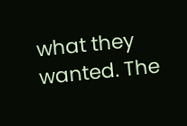what they wanted. The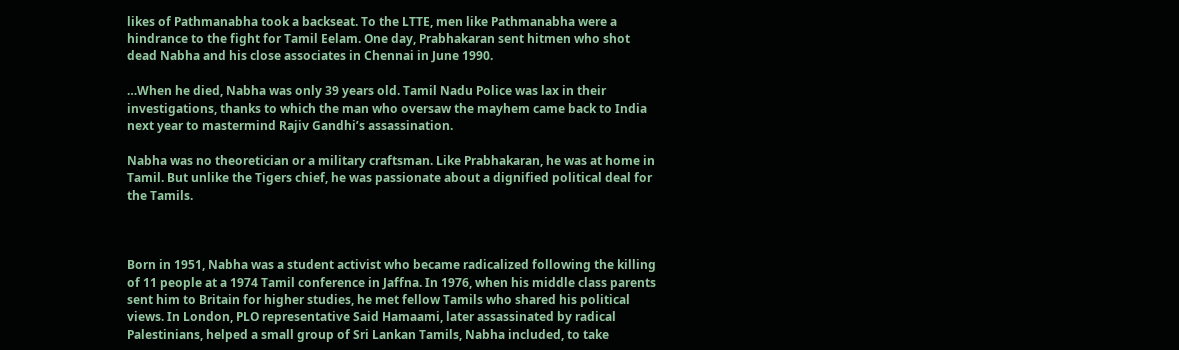likes of Pathmanabha took a backseat. To the LTTE, men like Pathmanabha were a hindrance to the fight for Tamil Eelam. One day, Prabhakaran sent hitmen who shot dead Nabha and his close associates in Chennai in June 1990.

…When he died, Nabha was only 39 years old. Tamil Nadu Police was lax in their investigations, thanks to which the man who oversaw the mayhem came back to India next year to mastermind Rajiv Gandhi’s assassination.

Nabha was no theoretician or a military craftsman. Like Prabhakaran, he was at home in Tamil. But unlike the Tigers chief, he was passionate about a dignified political deal for the Tamils.



Born in 1951, Nabha was a student activist who became radicalized following the killing of 11 people at a 1974 Tamil conference in Jaffna. In 1976, when his middle class parents sent him to Britain for higher studies, he met fellow Tamils who shared his political views. In London, PLO representative Said Hamaami, later assassinated by radical Palestinians, helped a small group of Sri Lankan Tamils, Nabha included, to take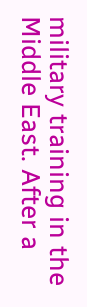military training in the Middle East. After a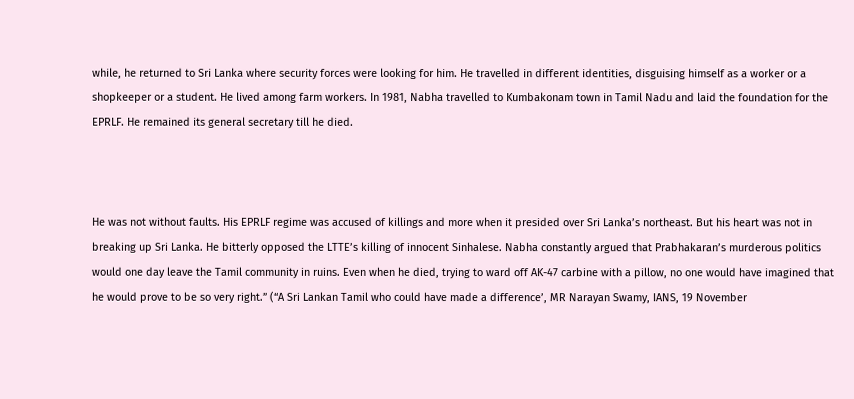while, he returned to Sri Lanka where security forces were looking for him. He travelled in different identities, disguising himself as a worker or a shopkeeper or a student. He lived among farm workers. In 1981, Nabha travelled to Kumbakonam town in Tamil Nadu and laid the foundation for the EPRLF. He remained its general secretary till he died.



He was not without faults. His EPRLF regime was accused of killings and more when it presided over Sri Lanka’s northeast. But his heart was not in breaking up Sri Lanka. He bitterly opposed the LTTE’s killing of innocent Sinhalese. Nabha constantly argued that Prabhakaran’s murderous politics would one day leave the Tamil community in ruins. Even when he died, trying to ward off AK-47 carbine with a pillow, no one would have imagined that he would prove to be so very right.” (“A Sri Lankan Tamil who could have made a difference’, MR Narayan Swamy, IANS, 19 November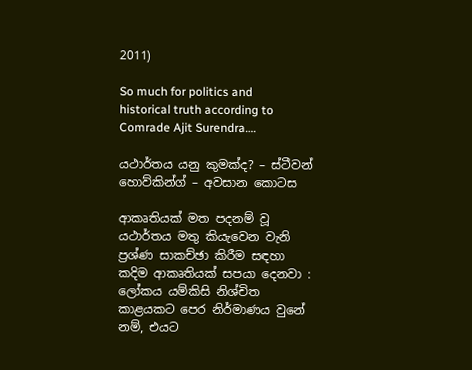2011)

So much for politics and historical truth according to Comrade Ajit Surendra….

යථාර්තය යනු කුමක්ද? – ස්ටීවන් හොව්කින්ග් – අවසාන කොටස

ආකෘතියක් මත පදනම් වූ යථාර්තය මතු කියැවෙන වැනි ප්‍රශ්ණ සාකච්ඡා කිරීම සඳහා කදිම ආකෘතියක් සපයා දෙනවා : ලෝකය යම්කිසි නිශ්චිත කාළයකට පෙර නිර්මාණය වුනේ නම්, එයට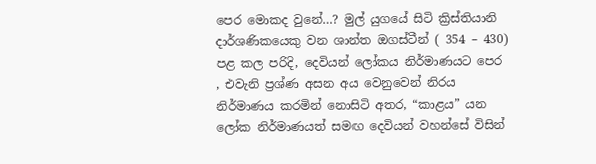පෙර මොකද වුනේ…? මුල් යුගයේ සිටි ක්‍රිස්තියානි දාර්ශණිකයෙකු වන ශාන්ත ඔගස්ටීන් ( 354 – 430) පළ කල පරිදි, දෙවියන් ලෝකය නිර්මාණයට පෙර , එවැනි ප්‍රශ්ණ අසන අය වෙනුවෙන් නිරය නිර්මාණය කරමින් නොසිටි අතර, “කාළය” යන ලෝක නිර්මාණයත් සමඟ දෙවියන් වහන්සේ විසින්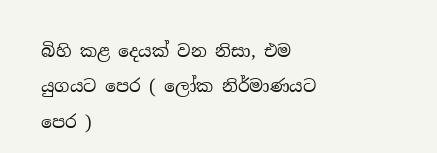බිහි කළ දෙයක් වන නිසා, එම යුගයට පෙර ( ලෝක නිර්මාණයට පෙර )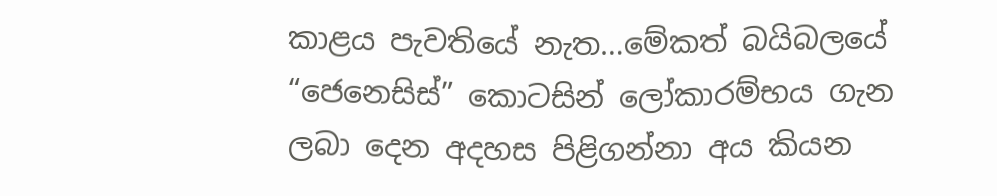කාළය පැවතියේ නැත…මේකත් බයිබලයේ “ජෙනෙසිස්” කොටසින් ලෝකාරම්භය ගැන ලබා දෙන අදහස පිළිගන්නා අය කියන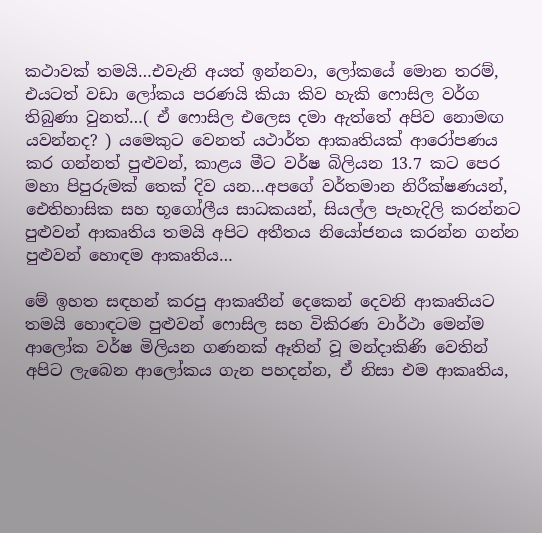කථාවක් තමයි…එවැනි අයත් ඉන්නවා, ලෝකයේ මොන තරම්, එයටත් වඩා ලෝකය පරණයි කියා කිව හැකි ෆොසිල වර්ග තිබුණා වුනත්…( ඒ ෆොසිල එලෙස දමා ඇත්තේ අපිව නොමඟ යවන්නද? ) යමෙකුට වෙනත් යථාර්ත ආකෘතියක් ආරෝපණය කර ගන්නත් පුළුවන්, කාළය මීට වර්ෂ බිලියන 13.7 කට පෙර මහා පිපුරුමක් තෙක් දිව යන…අපගේ වර්තමාන නිරීක්ෂණයන්, ඓතිහාසික සහ භූගෝලීය සාධකයන්, සියල්ල පැහැදිලි කරන්නට පුළුවන් ආකෘතිය තමයි අපිට අතීතය නියෝජනය කරන්න ගන්න පුළුවන් හොඳම ආකෘතිය…

මේ ඉහත සඳහන් කරපු ආකෘතීන් දෙකෙන් දෙවනි ආකෘතියට තමයි හොඳටම පුළුවන් ෆොසිල සහ විකිරණ වාර්ථා මෙන්ම ආලෝක වර්ෂ මිලියන ගණනක් ඈතින් වූ මන්දාකිණි වෙතින් අපිට ලැබෙන ආලෝකය ගැන පහදන්න, ඒ නිසා එම ආකෘතිය,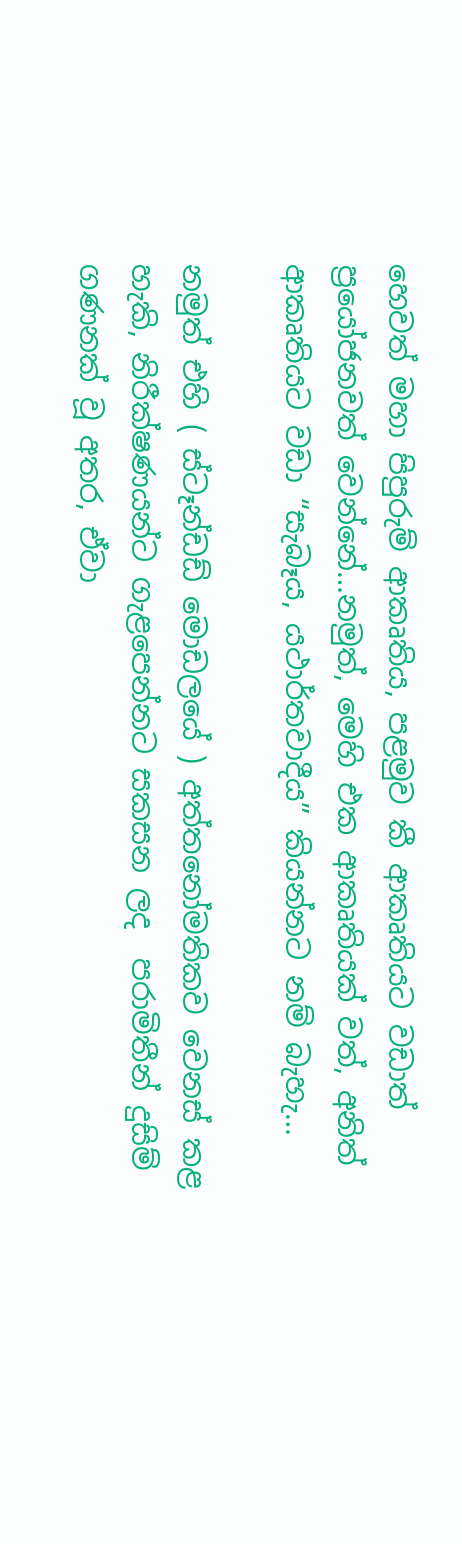හෙවත් මහා පිපුරුම් ආකෘතිය, පළමුව කී ආකෘතියට වඩාත් ප්‍රයෝජනවත් වෙන්නේ…නමුත්, මෙහි එක ආකෘතියක් වත්, අනිත් ආකෘතියට වඩා “සැබෑය, යථාර්තවාදීය” කියන්නට නම් බැහැ…

නමුත් එහි ( ස්ටෑන්ඩඩ් මොඩලයේ ) අත්තනෝමතිකව වෙනස් කළ හැකි, නිරීක්ෂණයන්ට ගැළපෙන්නට සකසන ලද  පරාමිතීන් දුසිම් ගණනක් වූ අතර, ඒවා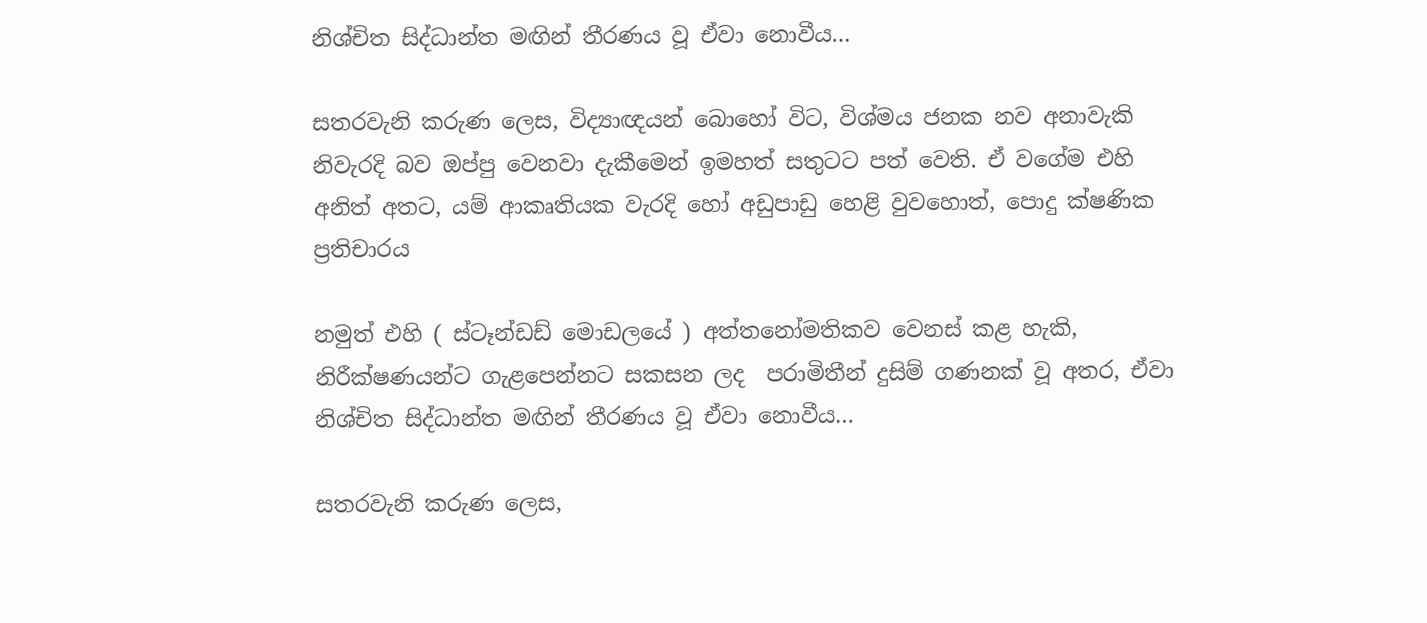නිශ්චිත සිද්ධාන්ත මඟින් තීරණය වූ ඒවා නොවීය…

සතරවැනි කරුණ ලෙස, විද්‍යාඥයන් බොහෝ විට, විශ්මය ජනක නව අනාවැකි නිවැරදි බව ඔප්පු වෙනවා දැකීමෙන් ඉමහත් සතුටට පත් වෙති. ඒ වගේම එහි අනිත් අතට, යම් ආකෘතියක වැරදි හෝ අඩුපාඩු හෙළි වුවහොත්, පොදු ක්ෂණික ප්‍රතිචාරය

නමුත් එහි ( ස්ටෑන්ඩඩ් මොඩලයේ ) අත්තනෝමතිකව වෙනස් කළ හැකි, නිරීක්ෂණයන්ට ගැළපෙන්නට සකසන ලද  පරාමිතීන් දුසිම් ගණනක් වූ අතර, ඒවා නිශ්චිත සිද්ධාන්ත මඟින් තීරණය වූ ඒවා නොවීය…

සතරවැනි කරුණ ලෙස,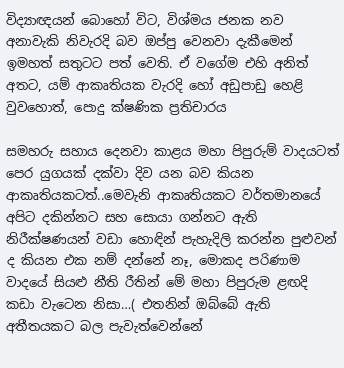විද්‍යාඥයන් බොහෝ විට, විශ්මය ජනක නව අනාවැකි නිවැරදි බව ඔප්පු වෙනවා දැකීමෙන් ඉමහත් සතුටට පත් වෙති. ඒ වගේම එහි අනිත් අතට, යම් ආකෘතියක වැරදි හෝ අඩුපාඩු හෙළි වුවහොත්, පොදු ක්ෂණික ප්‍රතිචාරය

සමහරු සහාය දෙනවා කාළය මහා පිපුරුම් වාදයටත් පෙර යුගයක් දක්වා දිව යන බව කියන ආකෘතියකටත්..මෙවැනි ආකෘතියකට වර්තමානයේ අපිට දකින්නට සහ සොයා ගන්නට ඇති නිරීක්ෂණයන් වඩා හොඳින් පැහැදිලි කරන්න පුළුවන් ද කියන එක නම් දන්නේ නෑ, මොකද පරිණාම වාදයේ සියළු නීති රීතින් මේ මහා පිපුරුම ළඟදි කඩා වැටෙන නිසා…( එතනින් ඔබ්බේ ඇති අතීතයකට බල පැවැත්වෙන්නේ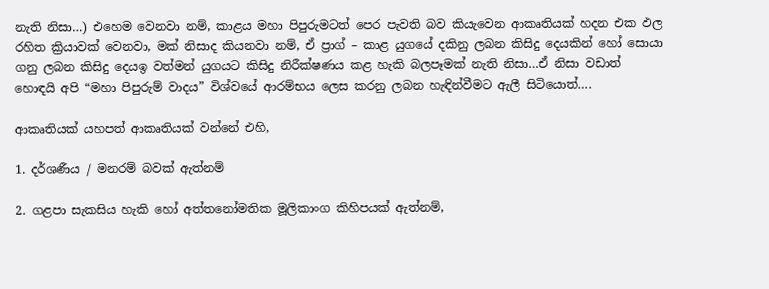නැති නිසා…) එහෙම වෙනවා නම්, කාළය මහා පිපුරුමටත් පෙර පැවති බව කියැවෙන ආකෘතියක් හදන එක ඵල රහිත ක්‍රියාවක් වෙනවා, මක් නිසාද කියනවා නම්, ඒ ප්‍රාග් – කාළ යුගයේ දකිනු ලබන කිසිදු දෙයකින් හෝ සොයා ගනු ලබන කිසිදු දෙයඉ වත්මන් යුගයට කිසිදු නිරීක්ෂණය කළ හැකි බලපෑමක් නැති නිසා…ඒ නිසා වඩාත් හොඳයි අපි “මහා පිපුරුම් වාදය” විශ්වයේ ආරම්භය ලෙස කරනු ලබන හැඳින්වීමට ඇලී සිටියොත්….

ආකෘතියක් යහපත් ආකෘතියක් වන්නේ එහි,

1. දර්ශණීය / මනරම් බවක් ඇත්නම්

2. ගළපා සැකසිය හැකි හෝ අත්තනෝමතික මූලිකාංග කිහිපයක් ඇත්නම්,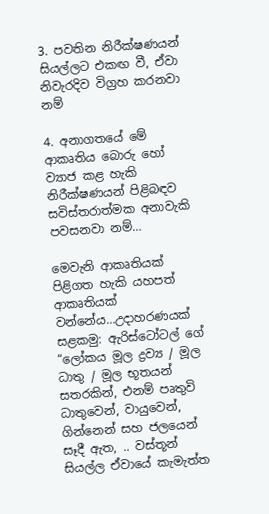3. පවතින නිරීක්ෂණයන් සියල්ලට එකඟ වී, ඒවා නිවැරදිව විග්‍රහ කරනවා නම්

4. අනාගතයේ මේ ආකෘතිය බොරු හෝ ව්‍යාජ කළ හැකි නිරීක්ෂණයන් පිළිබඳව සවිස්තරාත්මක අනාවැකි පවසනවා නම්…

මෙවැනි ආකෘතියක් පිළිගත හැකි යහපත් ආකෘතියක් වන්නේය…උදාහරණයක් සළකමු: ඇරිස්ටෝටල් ගේ “ලෝකය මූල ද්‍රව්‍ය / මූල ධාතු / මූල භූතයන් සතරකින්, එනම් පෘතුවි ධාතුවෙන්, වායුවෙන්, ගින්නෙන් සහ ජලයෙන් සෑදී ඇත, .. වස්තූන් සියල්ල ඒවායේ කැමැත්ත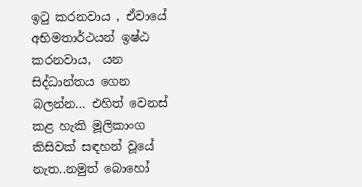ඉටු කරනවාය , ඒවායේ අභිමතාර්ථයන් ඉෂ්ඨ කරනවාය,  යන සිද්ධාන්තය ගෙන බලන්න… එහිත් වෙනස් කළ හැකි මූලිකාංග කිසිවක් සඳහන් වූයේ නැත..නමුත් බොහෝ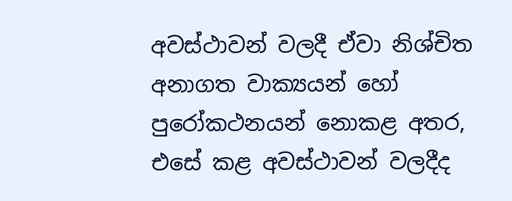අවස්ථාවන් වලදී ඒවා නිශ්චිත අනාගත වාක්‍යයන් හෝ පුරෝකථනයන් නොකළ අතර, එසේ කළ අවස්ථාවන් වලදීද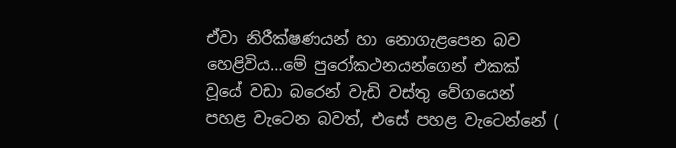ඒවා නිරීක්ෂණයන් හා නොගැළපෙන බව හෙළිවිය…මේ පුරෝකථනයන්ගෙන් එකක් වූයේ වඩා බරෙන් වැඩි වස්තු වේගයෙන් පහළ වැටෙන බවත්, එසේ පහළ වැටෙන්නේ (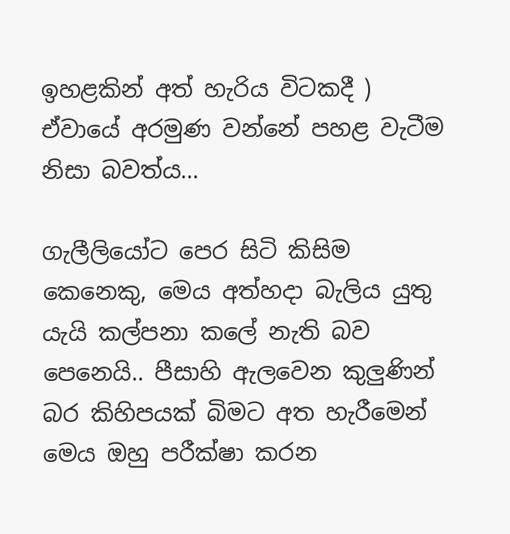ඉහළකින් අත් හැරිය විටකදී ) ඒවායේ අරමුණ වන්නේ පහළ වැටීම නිසා බවත්ය…

ගැලීලියෝට පෙර සිටි කිසිම කෙනෙකු, මෙය අත්හදා බැලිය යුතු යැයි කල්පනා කලේ නැති බව පෙනෙයි.. පීසාහි ඇලවෙන කුලුණින් බර කිහිපයක් බිමට අත හැරීමෙන් මෙය ඔහු පරීක්ෂා කරන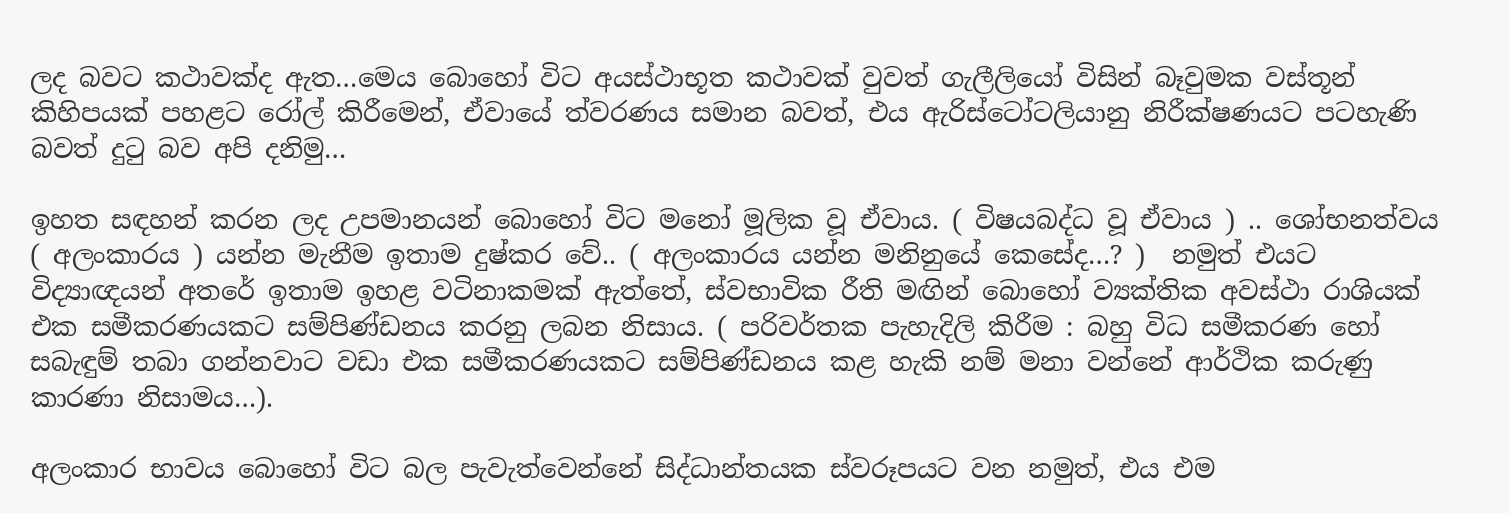ලද බවට කථාවක්ද ඇත…මෙය බොහෝ විට අයස්ථාභූත කථාවක් වුවත් ගැලීලියෝ විසින් බෑවුමක වස්තූන් කිහිපයක් පහළට රෝල් කිරීමෙන්, ඒවායේ ත්වරණය සමාන බවත්, එය ඇරිස්ටෝටලියානු නිරීක්ෂණයට පටහැණි බවත් දුටු බව අපි දනිමු…

ඉහත සඳහන් කරන ලද උපමානයන් බොහෝ විට මනෝ මූලික වූ ඒවාය. ( විෂයබද්ධ වූ ඒවාය ) .. ශෝභනත්වය ( අලංකාරය ) යන්න මැනීම ඉතාම දුෂ්කර වේ.. ( අලංකාරය යන්න මනිනුයේ කෙසේද…? )  නමුත් එයට විද්‍යාඥයන් අතරේ ඉතාම ඉහළ වටිනාකමක් ඇත්තේ, ස්වභාවික රීති මඟින් බොහෝ ව්‍යක්තික අවස්ථා රාශියක් එක සමීකරණයකට සම්පිණ්ඩනය කරනු ලබන නිසාය. ( පරිවර්තක පැහැදිලි කිරීම : බහු විධ සමීකරණ හෝ සබැඳුම් තබා ගන්නවාට වඩා එක සමීකරණයකට සම්පිණ්ඩනය කළ හැකි නම් මනා වන්නේ ආර්ථික කරුණු කාරණා නිසාමය…).

අලංකාර භාවය බොහෝ විට බල පැවැත්වෙන්නේ සිද්ධාන්තයක ස්වරූපයට වන නමුත්, එය එම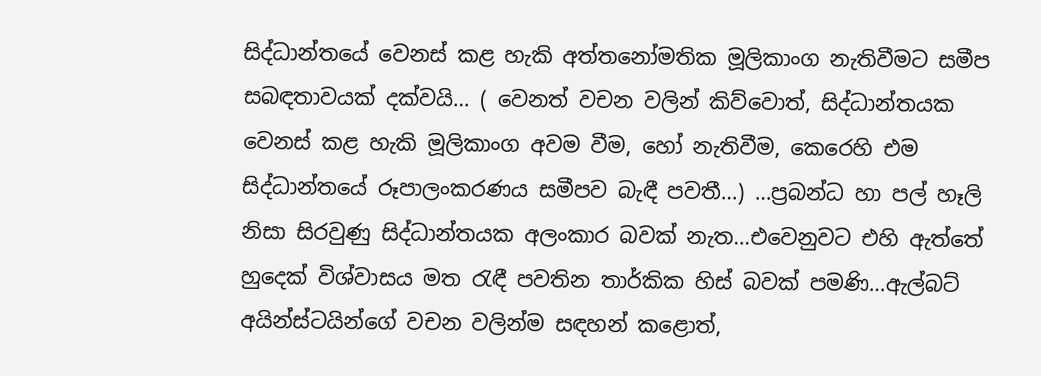සිද්ධාන්තයේ වෙනස් කළ හැකි අත්තනෝමතික මූලිකාංග නැතිවීමට සමීප සබඳතාවයක් දක්වයි… ( වෙනත් වචන වලින් කිව්වොත්, සිද්ධාන්තයක වෙනස් කළ හැකි මූලිකාංග අවම වීම, හෝ නැතිවීම, කෙරෙහි එම සිද්ධාන්තයේ රූපාලංකරණය සමීපව බැඳී පවතී…) …ප්‍රබන්ධ හා පල් හෑලි නිසා සිරවුණු සිද්ධාන්තයක අලංකාර බවක් නැත…එවෙනුවට එහි ඇත්තේ හුදෙක් විශ්වාසය මත රැඳී පවතින තාර්කික හිස් බවක් පමණි…ඇල්බට් අයින්ස්ටයින්ගේ වචන වලින්ම සඳහන් කළොත්,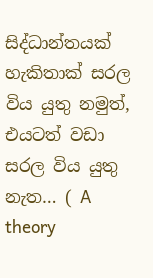සිද්ධාන්තයක් හැකිතාක් සරල විය යුතු නමුත්, එයටත් වඩා සරල විය යුතු නැත… ( A theory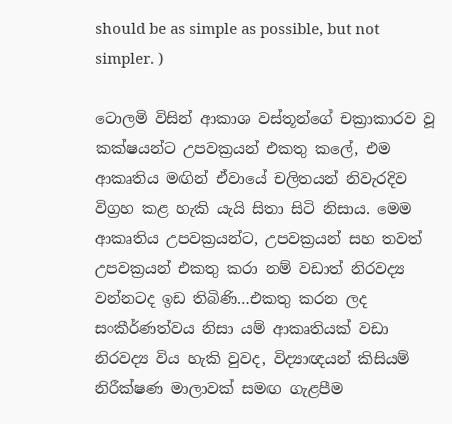should be as simple as possible, but not simpler. )

ටොලමි විසින් ආකාශ වස්තූන්ගේ චක්‍රාකාරව වූ කක්ෂයන්ට උපවක්‍රයන් එකතු කලේ, එම ආකෘතිය මඟින් ඒවායේ චලිතයන් නිවැරදිව විග්‍රහ කළ හැකි යැයි සිතා සිටි නිසාය. මෙම ආකෘතිය උපවක්‍රයන්ට, උපවක්‍රයන් සහ තවත් උපවක්‍රයන් එකතු කරා නම් වඩාත් නිරවද්‍ය වන්නටද ඉඩ තිබිණි…එකතු කරන ලද සංකීර්ණත්වය නිසා යම් ආකෘතියක් වඩා නිරවද්‍ය විය හැකි වුවද, විද්‍යාඥයන් කිසියම් නිරීක්ෂණ මාලාවක් සමඟ ගැළපීම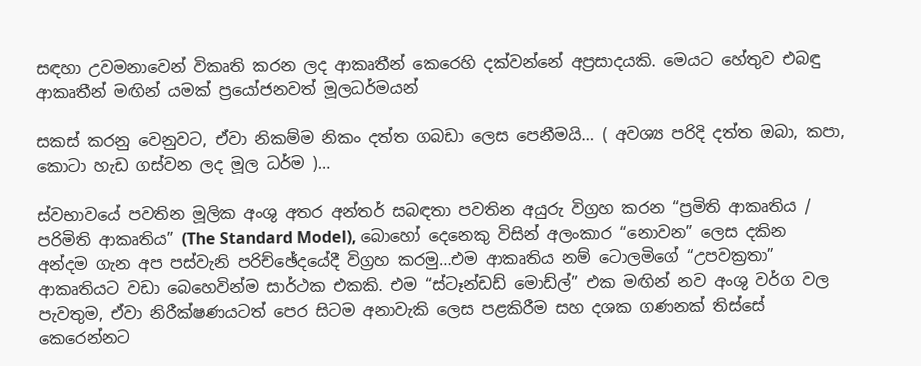සඳහා උවමනාවෙන් විකෘති කරන ලද ආකෘතීන් කෙරෙහි දක්වන්නේ අප්‍රසාදයකි. මෙයට හේතුව එබඳු ආකෘතීන් මඟින් යමක් ප්‍රයෝජනවත් මූලධර්මයන්

සකස් කරනු වෙනුවට, ඒවා නිකම්ම නිකං දත්ත ගබඩා ලෙස පෙනීමයි… ( අවශ්‍ය පරිදි දත්ත ඔබා, කපා, කොටා හැඩ ගස්වන ලද මූල ධර්ම )…

ස්වභාවයේ පවතින මූලික අංශු අතර අන්තර් සබඳතා පවතින අයුරු විග්‍රහ කරන “ප්‍රමිති ආකෘතිය / පරිමිති ආකෘතිය” (The Standard Model), බොහෝ දෙනෙකු විසින් අලංකාර “නොවන” ලෙස දකින අන්දම ගැන අප පස්වැනි පරිච්ඡේදයේදී විග්‍රහ කරමු…එම ආකෘතිය නම් ටොලමිගේ “උපවක්‍රතා” ආකෘතියට වඩා බෙහෙවින්ම සාර්ථක එකකි. එම “ස්ටෑන්ඩඩ් මොඩ්ල්” එක මඟින් නව අංශු වර්ග වල පැවතුම, ඒවා නිරීක්ෂණයටත් පෙර සිටම අනාවැකි ලෙස පළකිරීම සහ දශක ගණනක් තිස්සේ කෙරෙන්නට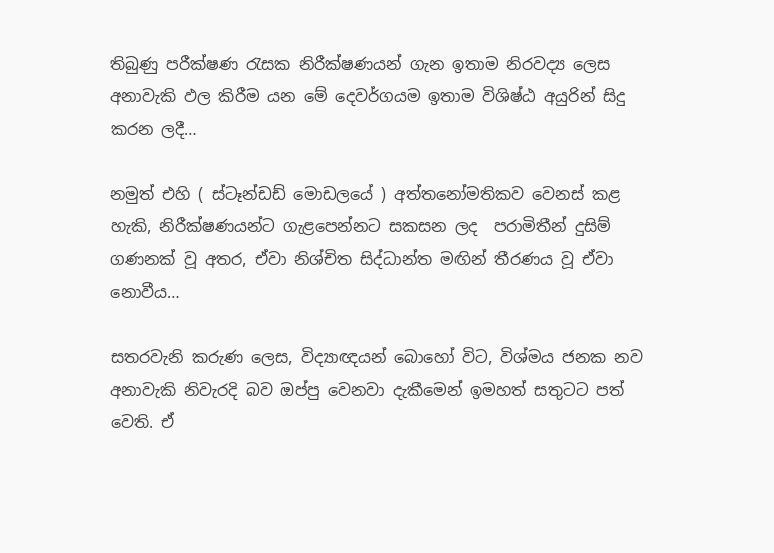තිබුණු පරීක්ෂණ රැසක නිරීක්ෂණයන් ගැන ඉතාම නිරවද්‍ය ලෙස අනාවැකි ඵල කිරීම යන මේ දෙවර්ගයම ඉතාම විශිෂ්ඨ අයුරින් සිදු කරන ලදී…

නමුත් එහි ( ස්ටෑන්ඩඩ් මොඩලයේ ) අත්තනෝමතිකව වෙනස් කළ හැකි, නිරීක්ෂණයන්ට ගැළපෙන්නට සකසන ලද  පරාමිතීන් දුසිම් ගණනක් වූ අතර, ඒවා නිශ්චිත සිද්ධාන්ත මඟින් තීරණය වූ ඒවා නොවීය…

සතරවැනි කරුණ ලෙස, විද්‍යාඥයන් බොහෝ විට, විශ්මය ජනක නව අනාවැකි නිවැරදි බව ඔප්පු වෙනවා දැකීමෙන් ඉමහත් සතුටට පත් වෙති. ඒ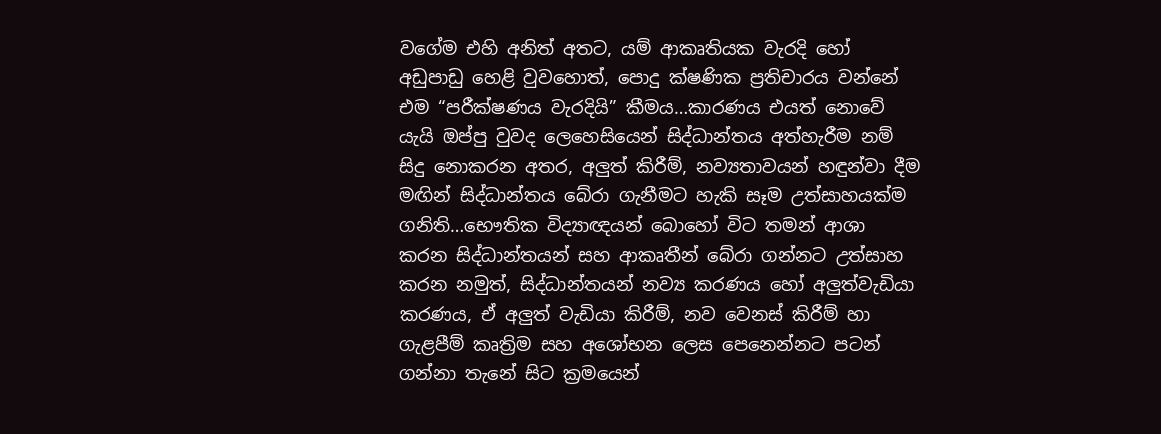වගේම එහි අනිත් අතට, යම් ආකෘතියක වැරදි හෝ අඩුපාඩු හෙළි වුවහොත්, පොදු ක්ෂණික ප්‍රතිචාරය වන්නේ එම “පරීක්ෂණය වැරදියි” කීමය…කාරණය එයත් නොවේ යැයි ඔප්පු වුවද ලෙහෙසියෙන් සිද්ධාන්තය අත්හැරීම නම් සිදු නොකරන අතර, අලුත් කිරීම්, නව්‍යතාවයන් හඳුන්වා දීම මඟින් සිද්ධාන්තය බේරා ගැනීමට හැකි සෑම උත්සාහයක්ම ගනිති…භෞතික විද්‍යාඥයන් බොහෝ විට තමන් ආශා කරන සිද්ධාන්තයන් සහ ආකෘතීන් බේරා ගන්නට උත්සාහ කරන නමුත්, සිද්ධාන්තයන් නව්‍ය කරණය හෝ අලුත්වැඩියා කරණය, ඒ අලුත් වැඩියා කිරීම්, නව වෙනස් කිරීම් හා ගැළපීම් කෘත්‍රිම සහ අශෝභන ලෙස පෙනෙන්නට පටන් ගන්නා තැනේ සිට ක්‍රමයෙන්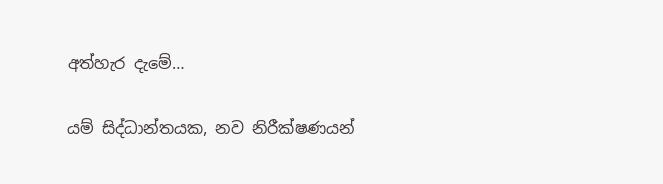අත්හැර දැමේ…

යම් සිද්ධාන්තයක, නව නිරීක්ෂණයන්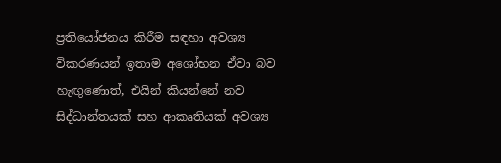ප්‍රතියෝජනය කිරීම සඳහා අවශ්‍ය විකරණයන් ඉතාම අශෝභන ඒවා බව හැඟුණොත්, එයින් කියන්නේ නව සිද්ධාන්තයක් සහ ආකෘතියක් අවශ්‍ය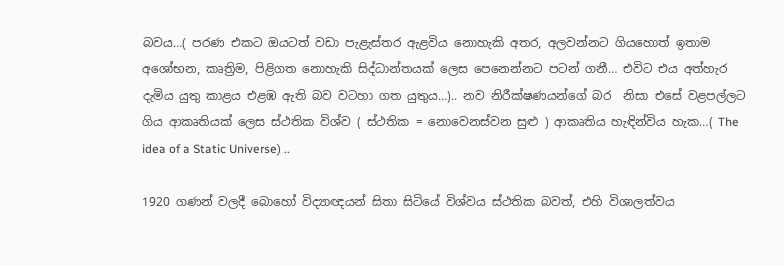බවය…( පරණ එකට ඔයටත් වඩා පැළැස්තර ඇළවිය නොහැකි අතර, අලවන්නට ගියහොත් ඉතාම අශෝභන, කෘත්‍රිම, පිළිගත නොහැකි සිද්ධාන්තයක් ලෙස පෙනෙන්නට පටන් ගනී… එවිට එය අත්හැර දැමිය යුතු කාළය එළඹ ඇති බව වටහා ගත යුතුය…).. නව නිරීක්ෂණයන්ගේ බර  නිසා එසේ වළපල්ලට ගිය ආකෘතියක් ලෙස ස්ථතික විශ්ව ( ස්ථතික = නොවෙනස්වන සුළු ) ආකෘතිය හැඳින්විය හැක…( The idea of a Static Universe) ..

1920 ගණන් වලදී බොහෝ විද්‍යාඥයන් සිතා සිටියේ විශ්වය ස්ථතික බවත්, එහි විශාලත්වය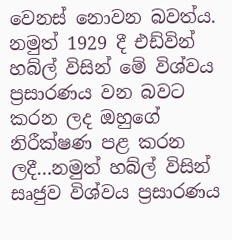වෙනස් නොවන බවත්ය. නමුත් 1929 දී එඩ්වින් හබ්ල් විසින් මේ විශ්වය ප්‍රසාරණය වන බවට කරන ලද ඔහුගේ නිරීක්ෂණ පළ කරන ලදී…නමුත් හබ්ල් විසින් සෘජුව විශ්වය ප්‍රසාරණය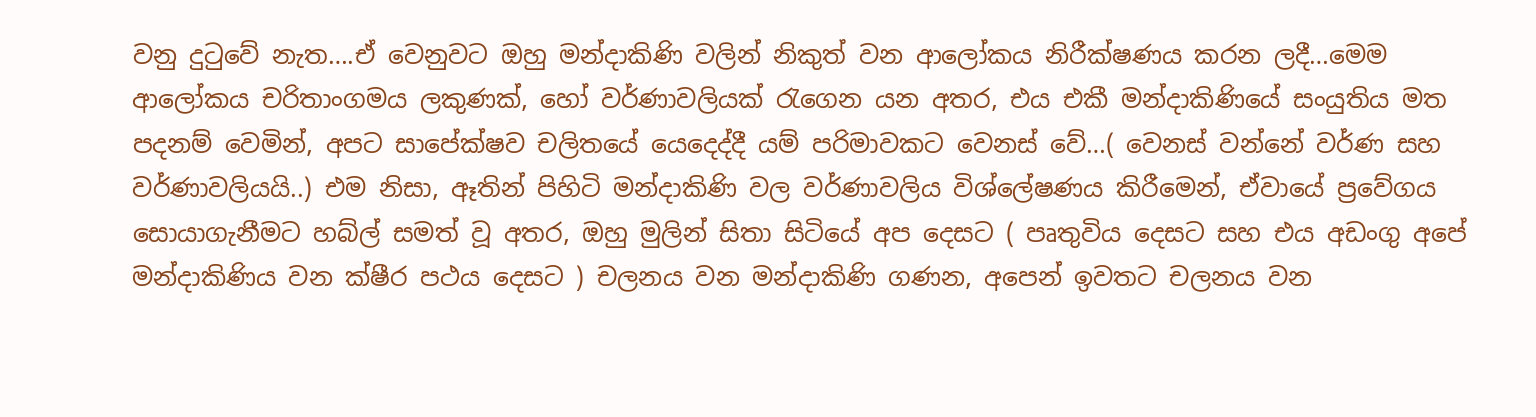වනු දුටුවේ නැත….ඒ වෙනුවට ඔහු මන්දාකිණි වලින් නිකුත් වන ආලෝකය නිරීක්ෂණය කරන ලදී…මෙම ආලෝකය චරිතාංගමය ලකුණක්, හෝ වර්ණාවලියක් රැගෙන යන අතර, එය එකී මන්දාකිණියේ සංයුතිය මත පදනම් වෙමින්, අපට සාපේක්ෂව චලිතයේ යෙදෙද්දී යම් පරිමාවකට වෙනස් වේ…( වෙනස් වන්නේ වර්ණ සහ වර්ණාවලියයි..) එම නිසා, ඈතින් පිහිටි මන්දාකිණි වල වර්ණාවලිය විශ්ලේෂණය කිරීමෙන්, ඒවායේ ප්‍රවේගය සොයාගැනීමට හබ්ල් සමත් වූ අතර, ඔහු මුලින් සිතා සිටියේ අප දෙසට ( පෘතුවිය දෙසට සහ එය අඩංගු අපේ මන්දාකිණිය වන ක්ෂීර පථය දෙසට ) චලනය වන මන්දාකිණි ගණන, අපෙන් ඉවතට චලනය වන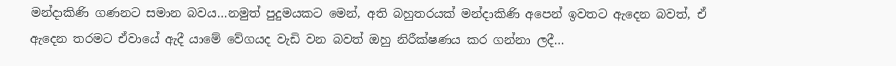මන්දාකිණි ගණනට සමාන බවය…නමුත් පුදුමයකට මෙන්, අති බහුතරයක් මන්දාකිණි අපෙන් ඉවතට ඇදෙන බවත්, ඒ ඇදෙන තරමට ඒවායේ ඇදී යාමේ වේගයද වැඩි වන බවත් ඔහු නිරීක්ෂණය කර ගන්නා ලදී…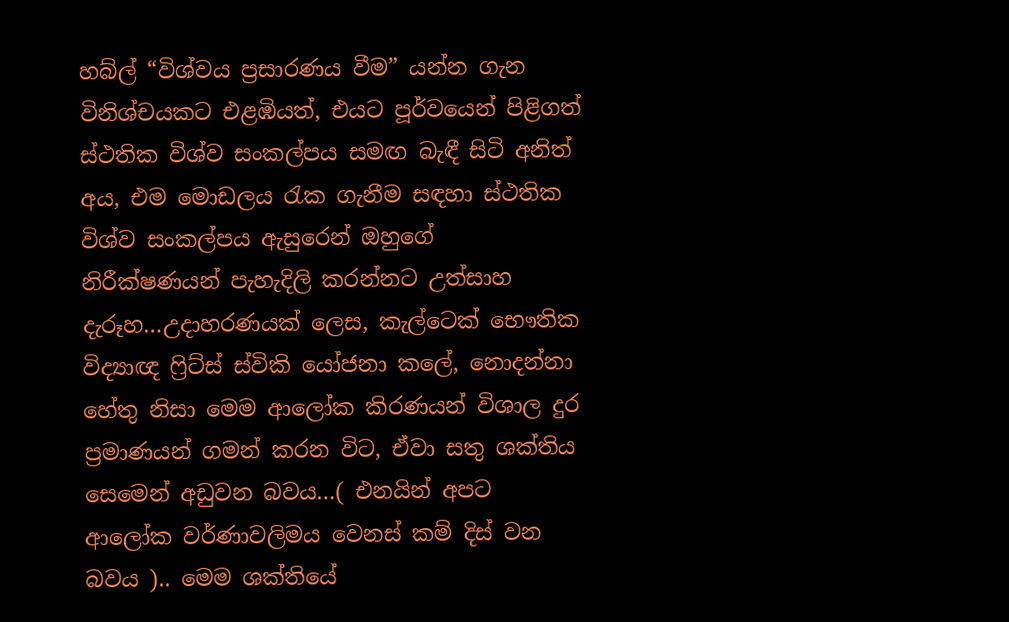හබ්ල් “විශ්වය ප්‍රසාරණය වීම” යන්න ගැන විනිශ්චයකට එළඹියත්, එයට පූර්වයෙන් පිළිගත් ස්ථතික විශ්ව සංකල්පය සමඟ බැඳී සිටි අනිත් අය, එම මොඩලය රැක ගැනීම සඳහා ස්ථතික විශ්ව සංකල්පය ඇසුරෙන් ඔහුගේ නිරීක්ෂණයන් පැහැදිලි කරන්නට උත්සාහ දැරූහ…උදාහරණයක් ලෙස, කැල්ටෙක් භෞතික විද්‍යාඥ ෆ්‍රිට්ස් ස්විකි යෝජනා කලේ, නොදන්නා හේතු නිසා මෙම ආලෝක කිරණයන් විශාල දුර ප්‍රමාණයන් ගමන් කරන විට, ඒවා සතු ශක්තිය සෙමෙන් අඩුවන බවය…( එනයින් අපට ආලෝක වර්ණාවලිමය වෙනස් කම් දිස් වන බවය ).. මෙම ශක්තියේ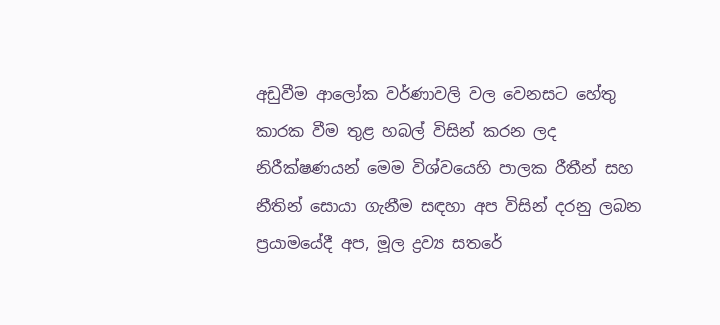අඩුවීම ආලෝක වර්ණාවලි වල වෙනසට හේතු කාරක වීම තුළ හබල් විසින් කරන ලද නිරීක්ෂණයන් මෙම විශ්වයෙහි පාලක රීතීන් සහ නීතින් සොයා ගැනීම සඳහා අප විසින් දරනු ලබන ප්‍රයාමයේදී අප, මූල ද්‍රව්‍ය සතරේ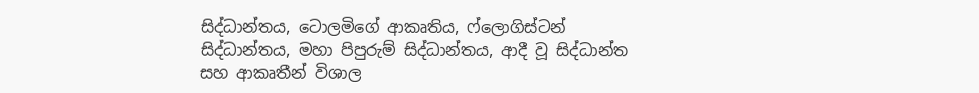සිද්ධාන්තය, ටොලමිගේ ආකෘතිය, ෆ්ලොගිස්ටන් සිද්ධාන්තය, මහා පිපුරුම් සිද්ධාන්තය, ආදී වූ සිද්ධාන්ත සහ ආකෘතීන් විශාල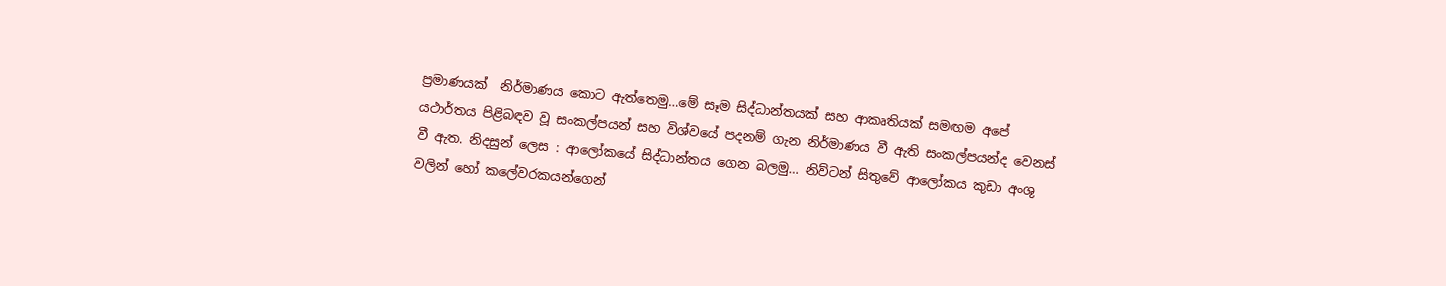ප්‍රමාණයක්  නිර්මාණය කොට ඇත්තෙමු…මේ සෑම සිද්ධාන්තයක් සහ ආකෘතියක් සමඟම අපේ යථාර්තය පිළිබඳව වූ සංකල්පයන් සහ විශ්වයේ පදනම් ගැන නිර්මාණය වී ඇති සංකල්පයන්ද වෙනස් වී ඇත. නිදසුන් ලෙස : ආලෝකයේ සිද්ධාන්තය ගෙන බලමු… නිව්ටන් සිතුවේ ආලෝකය කුඩා අංශු වලින් හෝ කලේවරකයන්ගෙන්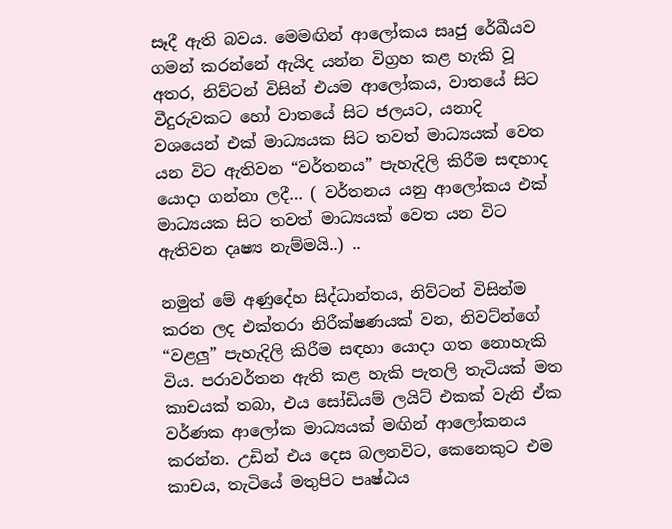සෑදී ඇති බවය. මෙමඟින් ආලෝකය සෘජු රේඛීයව ගමන් කරන්නේ ඇ‍යිද යන්න විග්‍රහ කළ හැකි වූ අතර, නිව්ටන් විසින් එයම ආලෝකය, වාතයේ සිට වීදුරුවකට හෝ වාතයේ සිට ජලයට, යනාදි වශයෙන් එක් මාධ්‍යයක සිට තවත් මාධ්‍යයක් වෙත යන විට ඇතිවන “වර්තනය” පැහැදිලි කිරීම සඳහාද යොදා ගන්නා ලදී… ( වර්තනය යනු ආලෝකය එක් මාධ්‍යයක සිට තවත් මාධ්‍යයක් වෙත යන විට ඇතිවන දෘෂ්‍ය නැම්මයි..) ..

නමුත් මේ අණුදේහ සිද්ධාන්තය, නිව්ටන් විසින්ම කරන ලද එක්තරා නිරීක්ෂණයක් වන, නිවට්න්ගේ “වළලු” පැහැදිලි කිරීම සඳහා යොදා ගත නොහැකි විය. පරාවර්තන ඇති කළ හැකි පැතලි තැටියක් මත කාචයක් තබා, එය සෝඩියම් ලයිට් එකක් වැනි ඒක වර්ණක ආලෝක මාධ්‍යයක් මඟින් ආලෝකනය කරන්න. උඩින් එය දෙස බලනවිට, කෙනෙකුට එම කාචය, තැටියේ මතුපිට පෘෂ්ඨය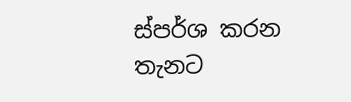ස්පර්ශ කරන තැනට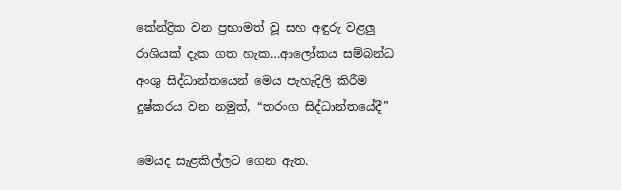කේන්ද්‍රික වන ප්‍රභාමත් වූ සහ අඳුරු වළලු රාශියක් දැක ගත හැක…ආලෝකය සම්බන්ධ අංශු සිද්ධාන්තයෙන් මෙය පැහැදිලි කිරීම දුෂ්කරය වන නමුත්, “තරංග සිද්ධාන්තයේදී”

මෙයද සැළකිල්ලට ගෙන ඇත.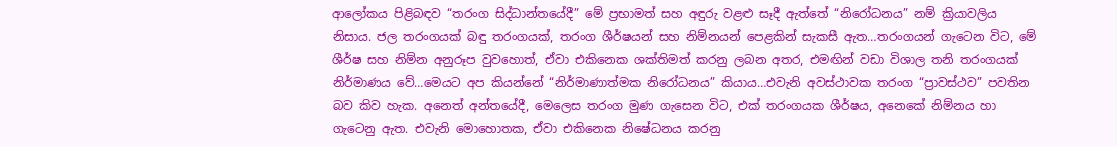ආලෝකය පිළිබඳව “තරංග සිද්ධාන්තයේදී” මේ ප්‍රභාමත් සහ අඳුරු වළළු සෑදී ඇත්තේ “නිරෝධනය” නම් ක්‍රියාවලිය නිසාය. ජල තරංගයක් බඳු තරංගයක්, තරංග ශීර්ෂයන් සහ නිම්නයන් පෙළකින් සැකසී ඇත…තරංගයන් ගැටෙන විට, මේ ශීර්ෂ සහ නිම්න අනුරූප වුවහොත්, ඒවා එකිනෙක ශක්තිමත් කරනු ලබන අතර, එමඟින් වඩා විශාල තනි තරංගයක් නිර්මාණය වේ…මෙයට අප කියන්නේ “නිර්මාණාත්මක නිරෝධනය” කියාය…එවැනි අවස්ථාවක තරංග “ප්‍රාවස්ථව” පවතින බව කිව හැක. අනෙත් අන්තයේදී, මෙලෙස තරංග මුණ ගැසෙන විට, එක් තරංගයක ශීර්ෂය, අනෙකේ නිම්නය හා ගැටෙනු ඇත. එවැනි මොහොතක, ඒවා එකිනෙක නිෂේධනය කරනු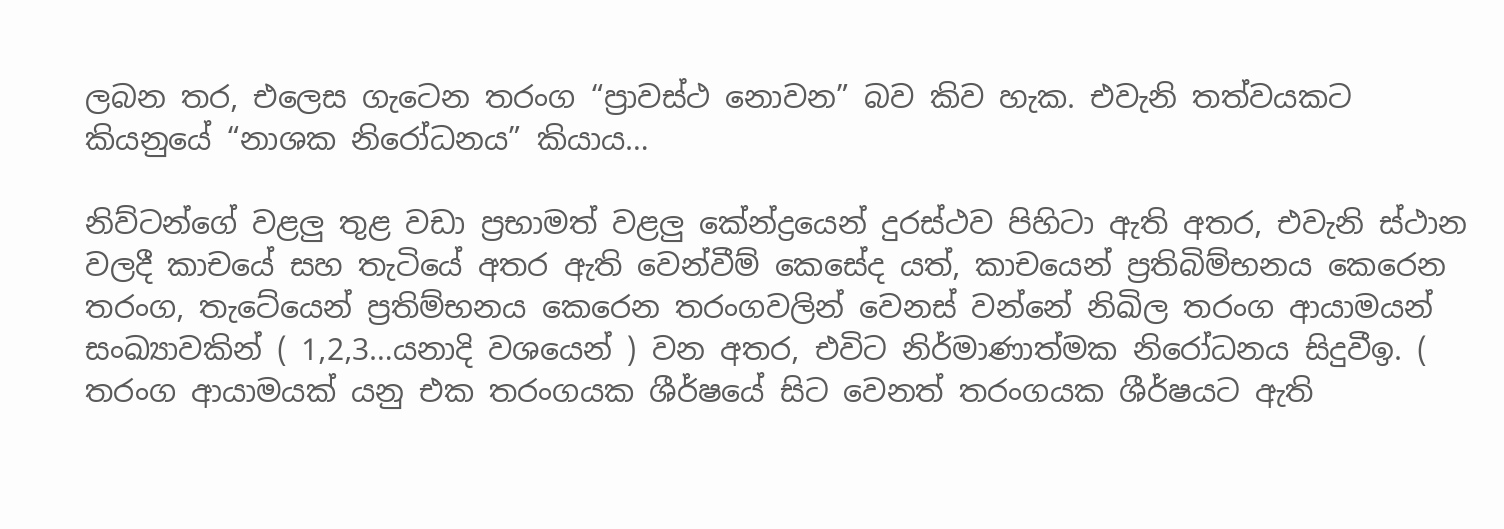ලබන තර, එලෙස ගැටෙන තරංග “ප්‍රාවස්ථ නොවන” බව කිව හැක. එවැනි තත්වයකට කියනුයේ “නාශක නිරෝධනය” කියාය…

නිව්ටන්ගේ වළලු තුළ වඩා ප්‍රභාමත් වළලු කේන්ද්‍රයෙන් දුරස්ථව පිහිටා ඇති අතර, එවැනි ස්ථාන වලදී කාචයේ සහ තැටියේ අතර ඇති වෙන්වීම් කෙසේද යත්, කාචයෙන් ප්‍රතිබිම්භනය කෙරෙන තරංග, තැටේයෙන් ප්‍රතිම්භනය කෙරෙන තරංගවලින් වෙනස් වන්නේ නිඛිල තරංග ආයාමයන් සංඛ්‍යාවකින් ( 1,2,3…යනාදි වශයෙන් ) වන අතර, එවිට නිර්මාණාත්මක නිරෝධනය සිදුවීඉ. ( තරංග ආයාමයක් යනු එක තරංගයක ශීර්ෂයේ සිට වෙනත් තරංගයක ශීර්ෂයට ඇති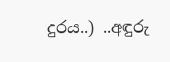දුරය..) ..අඳුරු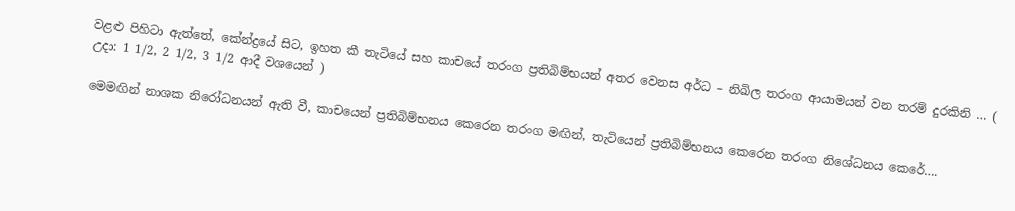වළළු පිහිටා ඇත්තේ, කේන්ද්‍රයේ සිට, ඉහත කී තැටියේ සහ කාචයේ තරංග ප්‍රතිබිම්භයන් අතර වෙනස අර්ධ – නිඛිල තරංග ආයාමයන් වන තරම් දුරකිනි … ( උදා: 1 1/2, 2 1/2, 3 1/2 ආදී වශයෙන් )

මෙමඟින් නාශක නිරෝධනයන් ඇති වී, කාචයෙන් ප්‍රතිබිම්භනය කෙරෙන තරංග මඟින්, තැටියෙන් ප්‍රතිබිම්භනය කෙරෙන තරංග නිශේධනය කෙරේ….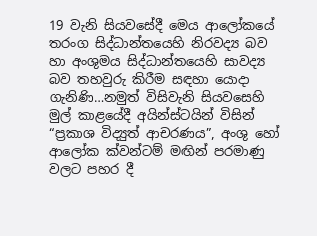19 වැනි සියවසේදී මෙය ආලෝකයේ තරංග සිද්ධාන්තයෙහි නිරවද්‍ය බව හා අංශුමය සිද්ධාන්තයෙහි සාවද්‍ය බව තහවුරු කිරීම සඳහා යොදා ගැනිණි…නමුත් විසිවැනි සියවසෙහි මුල් කාළයේදී අයින්ස්ටයින් විසින් “ප්‍රකාශ විද්‍යුත් ආචරණය”, අංශු හෝ ආලෝක ක්වන්ටම් මඟින් පරමාණු වලට පහර දී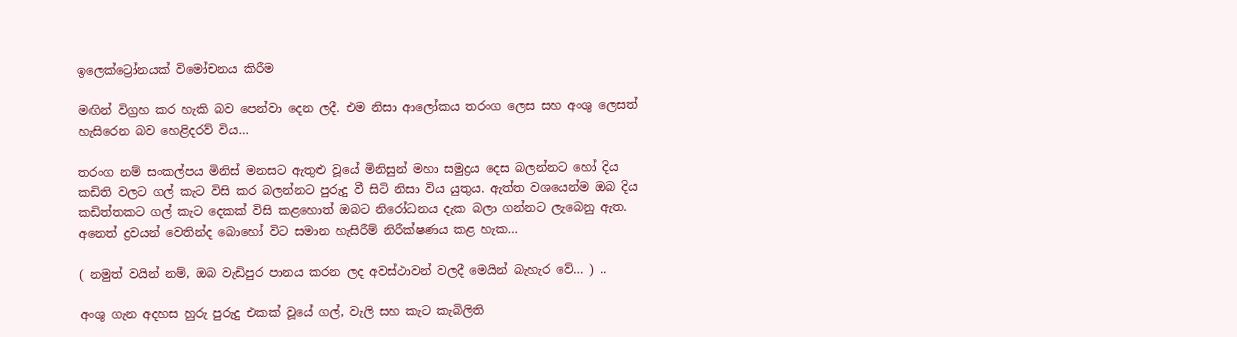ඉලෙක්ට්‍රෝනයක් විමෝචනය කිරීම

මඟින් විග්‍රහ කර හැකි බව පෙන්වා දෙන ලදී. එම නිසා ආලෝකය තරංග ලෙස සහ අංශු ලෙසත් හැසිරෙන බව හෙළිදරව් විය…

තරංග නම් සංකල්පය මිනිස් මනසට ඇතුළු වූයේ මිනිසුන් මහා සමුද්‍රය දෙස බලන්නට හෝ දිය කඩිති වලට ගල් කැට විසි කර බලන්නට පුරුදු වී සිටි නිසා විය යුතුය. ඇත්ත වශයෙන්ම ඔබ දිය කඩිත්තකට ගල් කැට දෙකක් විසි කළහොත් ඔබට නිරෝධනය දැක බලා ගන්නට ලැබෙනු ඇත. අනෙත් ද්‍රවයන් වෙතින්ද බොහෝ විට සමාන හැසිරීම් නිරීක්ෂණය කළ හැක…

( නමුත් වයින් නම්, ඔබ වැඩිපුර පානය කරන ලද අවස්ථාවන් වලදී මෙයින් බැහැර වේ… ) ..

අංශු ගැන අදහස හුරු පුරුදු එකක් වූයේ ගල්, වැලි සහ කැට කැබිලිති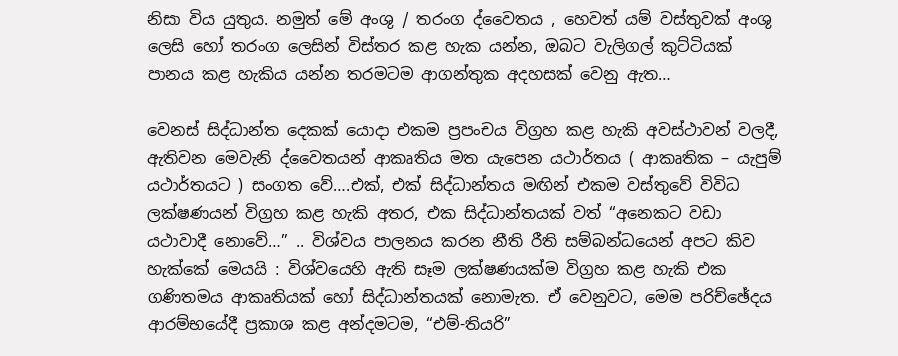නිසා විය යුතුය. නමුත් මේ අංශු / තරංග ද්වෛතය , හෙවත් යම් වස්තුවක් අංශු ලෙසි හෝ තරංග ලෙසින් විස්තර කළ හැක යන්න, ඔබට වැලිගල් කුට්ටියක් පානය කළ හැකිය යන්න තරමටම ආගන්තුක අදහසක් වෙනු ඇත…

වෙනස් සිද්ධාන්ත දෙකක් යොදා එකම ප්‍රපංචය විග්‍රහ කළ හැකි අවස්ථාවන් වලදී, ඇතිවන මෙවැනි ද්වෛතයන් ආකෘතිය මත යැපෙන යථාර්තය ( ආකෘතික – යැපුම් යථාර්තයට ) සංගත වේ….එක්, එක් සිද්ධාන්තය මඟින් එකම වස්තුවේ විවිධ ලක්ෂණයන් විග්‍රහ කළ හැකි අතර, එක සිද්ධාන්තයක් වත් “අනෙකට වඩා යථාවාදී නොවේ…” .. විශ්වය පාලනය කරන නීති රීති සම්බන්ධයෙන් අපට කිව හැක්කේ මෙයයි : විශ්වයෙහි ඇති සෑම ලක්ෂණයක්ම විග්‍රහ කළ හැකි එක ගණිතමය ආකෘතියක් හෝ සිද්ධාන්තයක් නොමැත. ඒ වෙනුවට, මෙම පරිච්ඡේදය ආරම්භයේදී ප්‍රකාශ කළ අන්දමටම, “එම්-තියරි”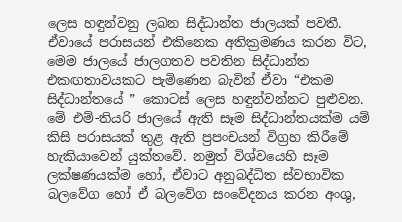ලෙස හඳුන්වනු ලබන සිද්ධාන්ත ජාලයක් පවතී. ඒවායේ පරාසයන් එකිනෙක අතික්‍රමණය කරන විට, මෙම ජාලයේ ජාලගතව පවතින සිද්ධාන්ත එකඟතාවයකට පැමිණෙන බැවින් ඒවා “එකම සිද්ධාන්තයේ ” කොටස් ලෙස හඳුන්වන්නට පුළුවන. මේ එම්-තියරි ජාලයේ ඇති සෑම සිද්ධාන්තයක්ම යම් කිසි පරාසයක් තුළ ඇති ප්‍රපංචයන් විග්‍රහ කිරීමේ හැකියාවෙන් යුක්තවේ. නමුත් විශ්වයෙහි සෑම ලක්ෂණයක්ම හෝ, ඒවාට අනුබද්ධිත ස්වභාවික බලවේග හෝ ඒ බලවේග සංවේදනය කරන අංශු,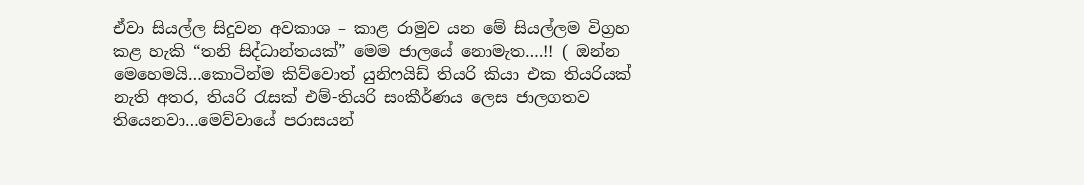ඒවා සියල්ල සිදුවන අවකාශ – කාළ රාමුව යන මේ සියල්ලම විග්‍රහ කළ හැකි “තනි සිද්ධාන්තයක්” මෙම ජාලයේ නොමැත….!! ( ඔන්න මෙහෙමයි…කොටින්ම කිව්වොත් යුනිෆයිඩ් තියරි කියා එක තියරියක් නැති අතර, තියරි රැසක් එම්-තියරි සංකීර්ණය ලෙස ජාලගතව තියෙනවා…මෙව්වායේ පරාසයන්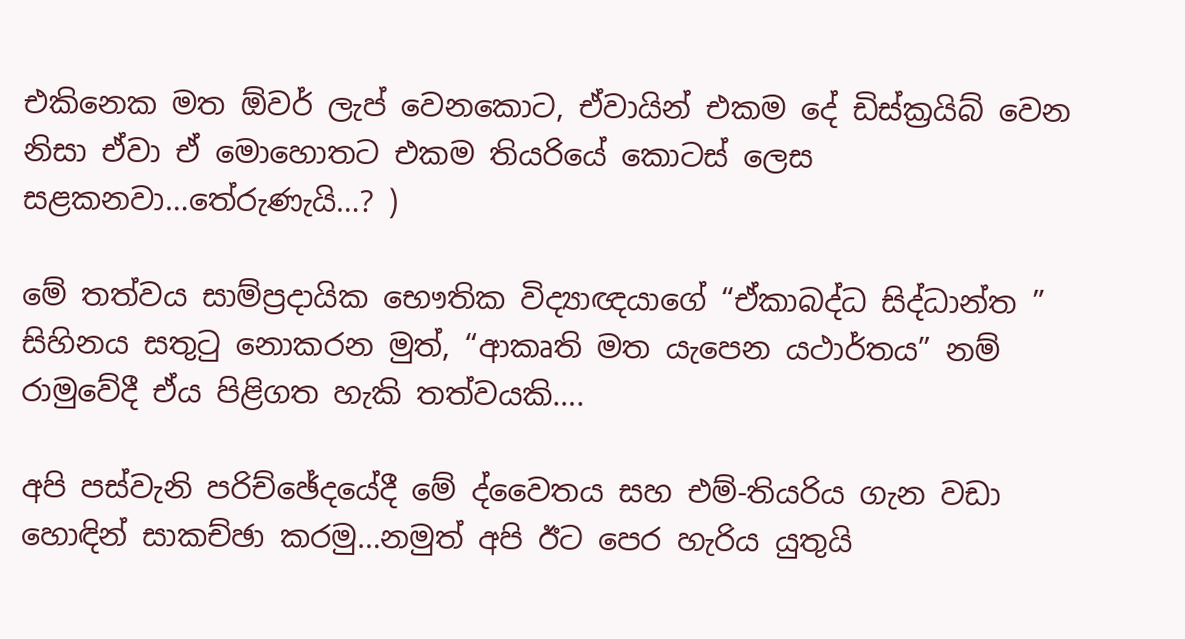එකිනෙක මත ඕවර් ලැප් වෙනකොට, ඒවායින් එකම දේ ඩිස්ක්‍රයිබ් වෙන නිසා ඒවා ඒ මොහොතට එකම තියරියේ කොටස් ලෙස සළකනවා…තේරුණැයි…? )

මේ තත්වය සාම්ප්‍රදායික භෞතික විද්‍යාඥයාගේ “ඒකාබද්ධ සිද්ධාන්ත ” සිහිනය සතුටු නොකරන මුත්, “ආකෘති මත යැපෙන යථාර්තය” නම් රාමුවේදී ඒය පිළිගත හැකි තත්වයකි….

අපි පස්වැනි පරිච්ඡේදයේදී මේ ද්වෛතය සහ එම්-තියරිය ගැන වඩා හොඳින් සාකච්ඡා කරමු…නමුත් අපි ඊට පෙර හැරිය යුතුයි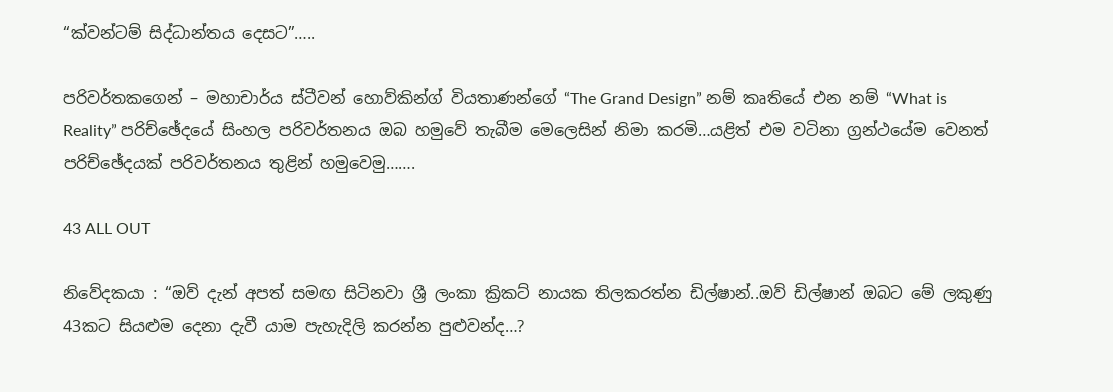“ක්වන්ටම් සිද්ධාන්තය දෙසට”…..

පරිවර්තකගෙන් – මහාචාර්ය ස්ටීවන් හොව්කින්ග් වියතාණන්ගේ “The Grand Design” නම් කෘතියේ එන නම් “What is Reality” පරිච්ඡේදයේ සිංහල පරිවර්තනය ඔබ හමුවේ තැබීම මෙලෙසින් නිමා කරමි…යළිත් එම වටිනා ග්‍රන්ථයේම වෙනත් පරිච්ඡේදයක් පරිවර්තනය තුළින් හමුවෙමු…….

43 ALL OUT

නිවේදකයා : “ඔව් දැන් අපත් සමඟ සිටිනවා ශ්‍රී ලංකා ක්‍රිකට් නායක තිලකරත්න ඩිල්ෂාන්..ඔව් ඩිල්ෂාන් ඔබට මේ ලකුණු 43කට සියළුම දෙනා දැවී යාම පැහැදිලි කරන්න පුළුවන්ද…?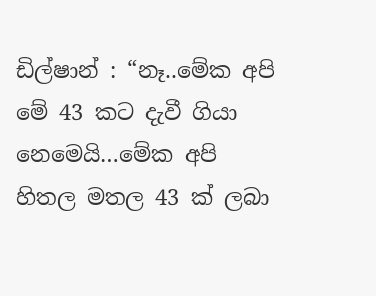ඩිල්ෂාන් : “නෑ..මේක අපි මේ 43 කට දැවී ගියා නෙමෙයි…මේක අපි හිතල මතල 43 ක් ලබා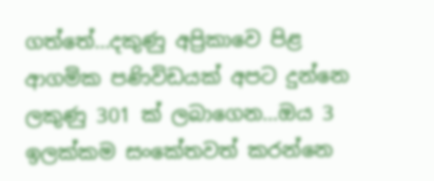ගත්තේ…දකුණු අප්‍රිකාවෙ පිළ ආගමික පණිවිඩයක් අපට දුන්නෙ ලකුණු 301 ක් ලබාගෙන…ඔය 3 ඉලක්කම සංකේතවත් කරන්නෙ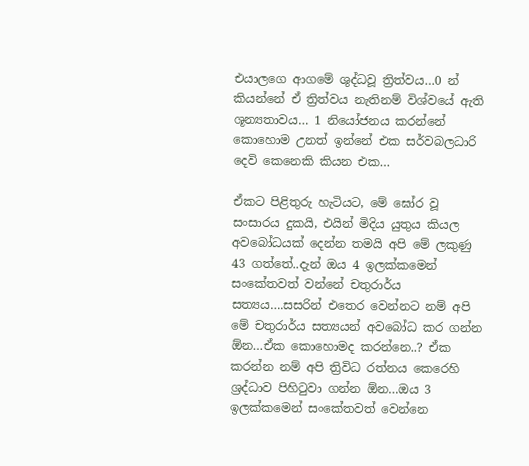එයාලගෙ ආගමේ ශුද්ධවූ ත්‍රිත්වය…0 න් කියන්නේ ඒ ත්‍රිත්වය නැතිනම් විශ්වයේ ඇති ශූන්‍යතාවය… 1 නියෝජනය කරන්නේ කොහොම උනත් ඉන්නේ එක සර්වබලධාරි දෙවි කෙනෙකි කියන එක…

ඒකට පිළිතුරු හැටියට, මේ ඝෝර වූ සංසාරය දුකයි, එයින් මිදිය යුතුය කියල අවබෝධයක් දෙන්න තමයි අපි මේ ලකුණු 43 ගත්තේ..දැන් ඔය 4 ඉලක්කමෙන් සංකේතවත් වන්නේ චතුරාර්ය සත්‍යය….සසරින් එතෙර වෙන්නට නම් අපි මේ චතුරාර්ය සත්‍යයන් අවබෝධ කර ගන්න ඕන…ඒක කොහොමද කරන්නෙ..? ඒක කරන්න නම් අපි ත්‍රිවිධ රත්නය කෙරෙහි ශ්‍රද්ධාව පිහිටුවා ගන්න ඕන…ඔය 3 ඉලක්කමෙන් සංකේතවත් වෙන්නෙ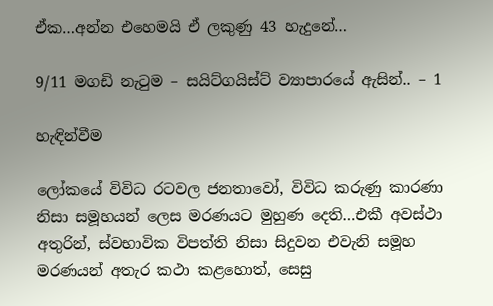ඒක…අන්න එහෙමයි ඒ ලකුණු 43 හැදුනේ…

9/11 මගඩි නැටුම – සයිට්ගයිස්ට් ව්‍යාපාරයේ ඇසින්.. – 1

හැඳින්වීම

ලෝකයේ විවිධ රටවල ජනතාවෝ, විවිධ කරුණු කාරණා නිසා සමූහයන් ලෙස මරණයට මුහුණ දෙති…එකී අවස්ථා අතුරින්, ස්වභාවික විපත්ති නිසා සිදුවන එවැනි සමූහ මරණයන් අතැර කථා කළහොත්, සෙසු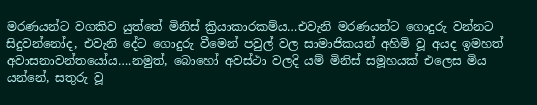මරණයන්ට වගකිව යුත්තේ මිනිස් ක්‍රියාකාරකම්ය…එවැනි මරණයන්ට ගොදුරු වන්නට සිදුවන්නෝද, එවැනි දේට ගොදුරු වීමෙන් පවුල් වල සාමාජිකයන් අහිමි වූ අයද ඉමහත් අවාසනාවන්තයෝය….නමුත්, බොහෝ අවස්ථා වලදි යම් මිනිස් සමූහයක් එලෙස මිය යන්නේ, සතුරු වූ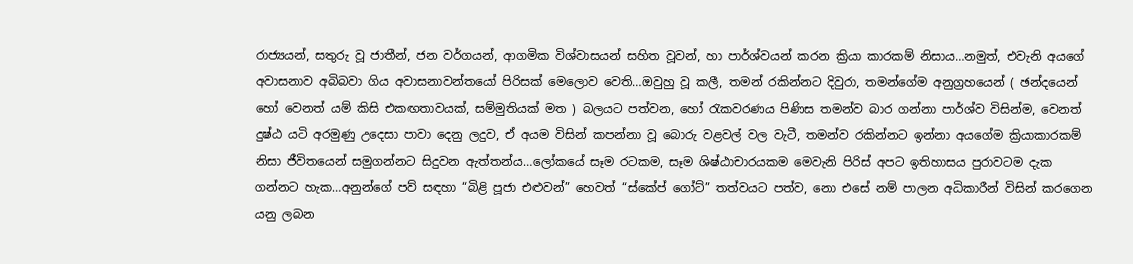රාජ්‍යයන්, සතුරු වූ ජාතීන්, ජන වර්ගයන්, ආගමික විශ්වාසයන් සහිත වූවන්, හා පාර්ශ්වයන් කරන ක්‍රියා කාරකම් නිසාය…නමුත්, එවැනි අයගේ අවාසනාව අබිබවා ගිය අවාසනාවන්තයෝ පිරිසක් මෙලොව වෙති…ඔවුහු වූ කලී, තමන් රකින්නට දිවුරා, තමන්ගේම අනුග්‍රහයෙන් ( ඡන්දයෙන් හෝ වෙනත් යම් කිසි එකඟතාවයක්, සම්මුතියක් මත ) බලයට පත්වන, හෝ රැකවරණය පිණිස තමන්ව බාර ගන්නා පාර්ශ්ව විසින්ම, වෙනත් දුෂ්ඨ යටි අරමුණු උදෙසා පාවා දෙනු ලදුව, ඒ අයම විසින් කපන්නා වූ බොරු වළවල් වල වැටී, තමන්ව රකින්නට ඉන්නා අයගේම ක්‍රියාකාරකම් නිසා ජීවිතයෙන් සමුගන්නට සිදුවන ඇත්තන්ය…ලෝකයේ සෑම රටකම, සෑම ශිෂ්ඨාචාරයකම මෙවැනි පිරිස් අපට ඉතිහාසය පුරාවටම දැක ගන්නට හැක…අනුන්ගේ පව් සඳහා “බිළි පූජා එළුවන්” හෙවත් “ස්කේප් ගෝට්” තත්වයට පත්ව, නො එසේ නම් පාලන අධිකාරීන් විසින් කරගෙන යනු ලබන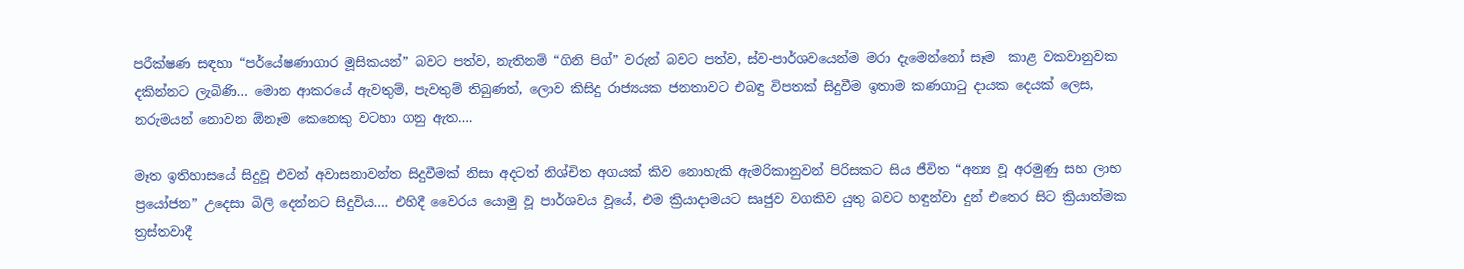පරීක්ෂණ සඳහා “පර්යේෂණාගාර මූසිකයන්” බවට පත්ව, නැතිනම් “ගිනි පිග්” වරුන් බවට පත්ව, ස්ව-පාර්ශවයෙන්ම මරා දැමෙන්නෝ සෑම  කාළ වකවානුවක දකින්නට ලැබිණි… මොන ආකරයේ ඇවතුම්, පැවතුම් තිබුණත්, ලොව කිසිදු රාජ්‍යයක ජනතාවට එබඳු විපතක් සිදුවීම ඉතාම කණගාටු දායක දෙයක් ලෙස, නරුමයන් නොවන ඕනෑම කෙනෙකු වටහා ගනු ඇත….

මෑත ඉතිහාසයේ සිදුවූ එවන් අවාසනාවන්ත සිදුවීමක් නිසා අදටත් නිශ්චිත අගයක් කිව නොහැකි ඇමරිකානුවන් පිරිසකට සිය ජීවිත “අන්‍ය වූ අරමුණු සහ ලාභ ප්‍රයෝජන” උදෙසා බිලි දෙන්නට සිදුවිය…. එහිදී වෛරය යොමු වූ පාර්ශවය වූයේ, එම ක්‍රියාදාමයට සෘජුව වගකිව යුතු බවට හඳුන්වා දුන් එතෙර සිට ක්‍රියාත්මක ත්‍රස්තවාදී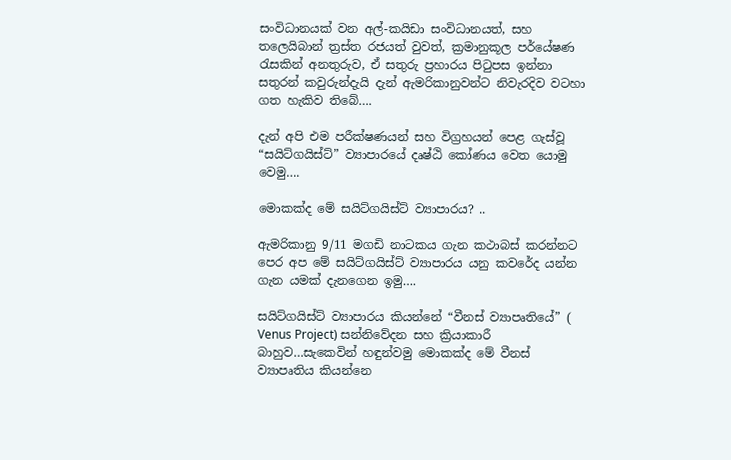සංවිධානයක් වන අල්-කයිඩා සංවිධානයත්, සහ තලෙයිබාන් ත්‍රස්ත රජයත් වුවත්, ක්‍රමානුකූල පර්යේෂණ රැසකින් අනතුරුව, ඒ සතුරු ප්‍රහාරය පිටුපස ඉන්නා සතුරන් කවුරුන්දැයි දැන් ඇමරිකානුවන්ට නිවැරදිව වටහා ගත හැකිව තිබේ….

දැන් අපි එම පරීක්ෂණයන් සහ විග්‍රහයන් පෙළ ගැස්වූ “සයිට්ගයිස්ට්” ව්‍යාපාරයේ දෘෂ්ඨි කෝණය වෙත යොමු වෙමු….

මොකක්ද මේ සයිට්ගයිස්ට් ව්‍යාපාරය? ..

ඇමරිකානු 9/11 මගඩි නාටකය ගැන කථාබස් කරන්නට පෙර අප මේ සයිට්ගයිස්ට් ව්‍යාපාරය යනු කවරේද යන්න ගැන යමක් දැනගෙන ඉමු….

සයිට්ගයිස්ට් ව්‍යාපාරය කියන්නේ “වීනස් ව්‍යාපෘතියේ” ( Venus Project) සන්නිවේදන සහ ක්‍රියාකාරී බාහුව…සැකෙවින් හඳුන්වමු මොකක්ද මේ වීනස් ව්‍යාපෘතිය කියන්නෙ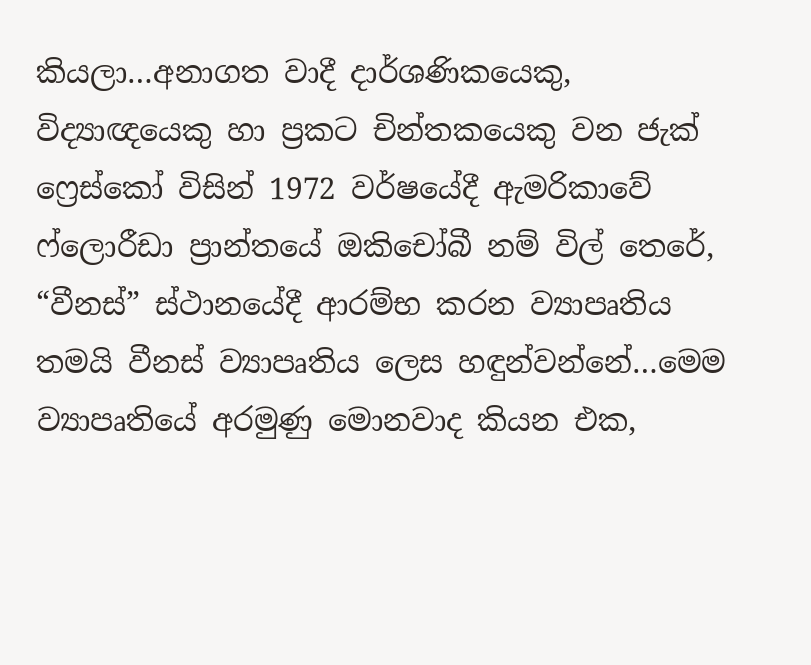කියලා…අනාගත වාදී දාර්ශණිකයෙකු, විද්‍යාඥයෙකු හා ප්‍රකට චින්තකයෙකු වන ජැක් ෆ්‍රෙස්කෝ විසින් 1972 වර්ෂයේදී ඇමරිකාවේ ෆ්ලොරීඩා ප්‍රාන්තයේ ඔකිචෝබී නම් විල් තෙරේ, “වීනස්” ස්ථානයේදී ආරම්භ කරන ව්‍යාපෘතිය තමයි වීනස් ව්‍යාපෘතිය ලෙස හඳුන්වන්නේ…මෙම ව්‍යාපෘතියේ අරමුණු මොනවාද කියන එක,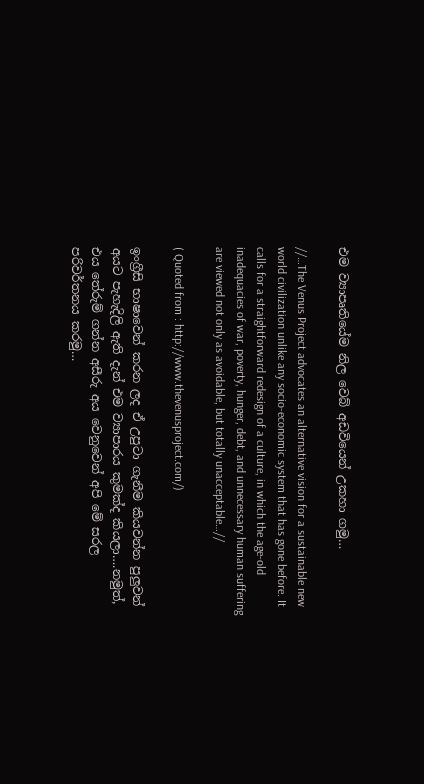එම ව්‍යාපෘතියේම නිල වෙබ් අඩවියෙන් උකහා ගමු…

//…The Venus Project advocates an alternative vision for a sustainable new world civilization unlike any socio-economic system that has gone before. It calls for a straightforward redesign of a culture, in which the age-old inadequacies of war, poverty, hunger, debt, and unnecessary human suffering are viewed not only as avoidable, but totally unacceptable…//

( Quoted from : http://www.thevenusproject.com/)

ඉංග්‍රීසි භාෂාවෙන් කරන ලද ඒ උපුටා ගැනීම කියවන්න පුලුවන් අයට පැහැදිලි ඇති දැන් එම ව්‍යාපාරය කුමක්ද කියලා….නමුත්, එය තේරුම් ගන්න අසීරු අය වෙනුවෙන් අපි මේ සරල පරිවර්තනය කරමු…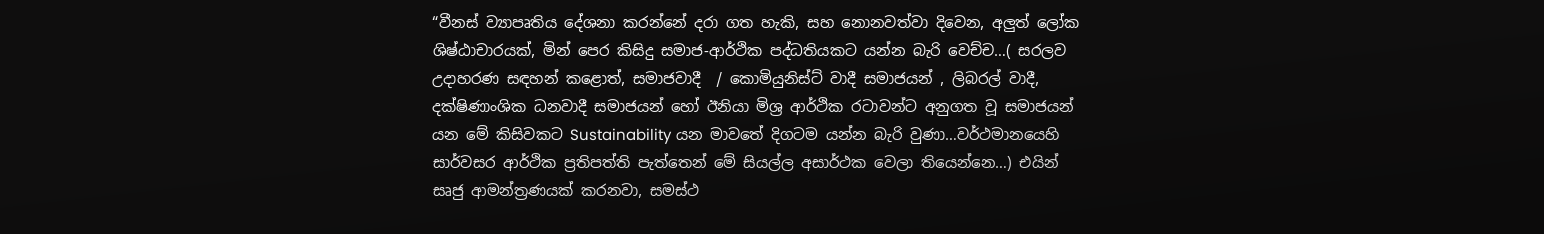“වීනස් ව්‍යාපෘතිය දේශනා කරන්නේ දරා ගත හැකි, සහ නොනවත්වා දිවෙන, අලුත් ලෝක ශිෂ්ඨාචාරයක්, මින් පෙර කිසිදු සමාජ-ආර්ථික පද්ධතියකට යන්න බැරි වෙච්ච…( සරලව උදාහරණ සඳහන් කළොත්, සමාජවාදී  / කොමියුනිස්ට් වාදී සමාජයන් , ලිබරල් වාදී, දක්ෂිණාංශික ධනවාදී සමාජයන් හෝ ඊනියා මිශ්‍ර ආර්ථික රටාවන්ට අනුගත වූ සමාජයන් යන මේ කිසිවකට Sustainability යන මාවතේ දිගටම යන්න බැරි වුණා…වර්ථමානයෙහි සාර්වසර ආර්ථික ප්‍රතිපත්ති පැත්තෙන් මේ සියල්ල අසාර්ථක වෙලා තියෙන්නෙ…) එයින් සෘජු ආමන්ත්‍රණයක් කරනවා, සමස්ථ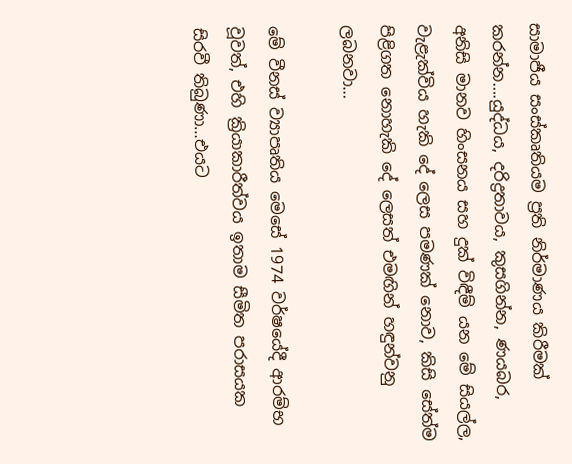සාමාජීය සංස්කෘතියම ප්‍රති නිර්මාණය කිරීමක් කරන්න….යුද්ධය, දරිද්‍රතාවය, කුසගින්න, ණයබර, අනිසි මානව හිංසනය සහ දුක් විඳීම් යන මේ සියල්ල, වැළැක්විය හැකි දේ ලෙස පමණක් නොව, කිසි සේත්ම පිළිගත නොහැකි දේ ලෙසත් එමඟින් හඳුන්වනු ලබනවා…

මේ වීනස් ව්‍යාපෘතිය මෙසේ 1974 වර්ෂයේදී ආරම්භ වූවත්, එහි ක්‍රියාකාරීත්වය ඉතාම සීමිත පරාසයක සිරවී තිබුණා…එයට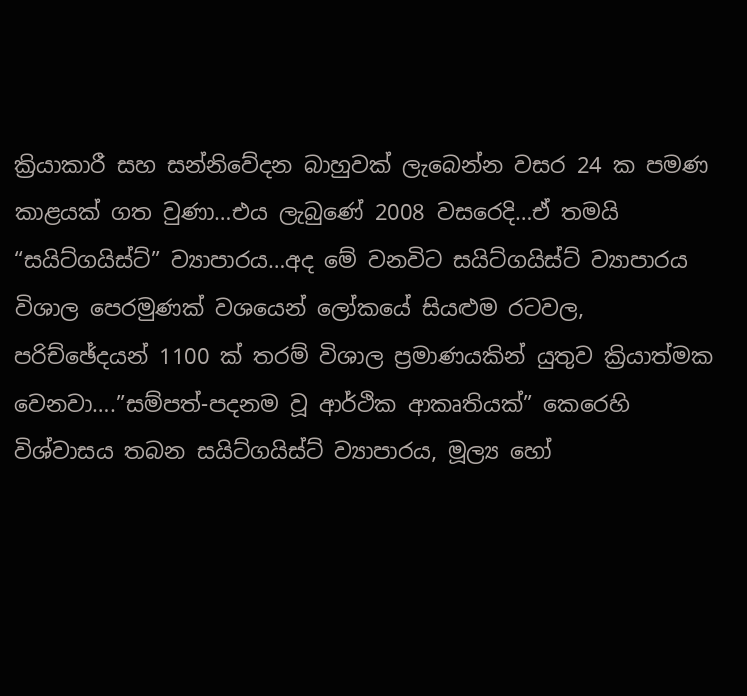ක්‍රියාකාරී සහ සන්නිවේදන බාහුවක් ලැබෙන්න වසර 24 ක පමණ කාළයක් ගත වුණා…එය ලැබුණේ 2008 වසරෙදි…ඒ තමයි “සයිට්ගයිස්ට්” ව්‍යාපාරය…අද මේ වනවිට සයිට්ගයිස්ට් ව්‍යාපාරය විශාල පෙරමුණක් වශයෙන් ලෝකයේ සියළුම රටවල, පරිච්ඡේදයන් 1100 ක් තරම් විශාල ප්‍රමාණයකින් යුතුව ක්‍රියාත්මක වෙනවා….”සම්පත්-පදනම වූ ආර්ථික ආකෘතියක්” කෙරෙහි විශ්වාසය තබන සයිට්ගයිස්ට් ව්‍යාපාරය, මූල්‍ය හෝ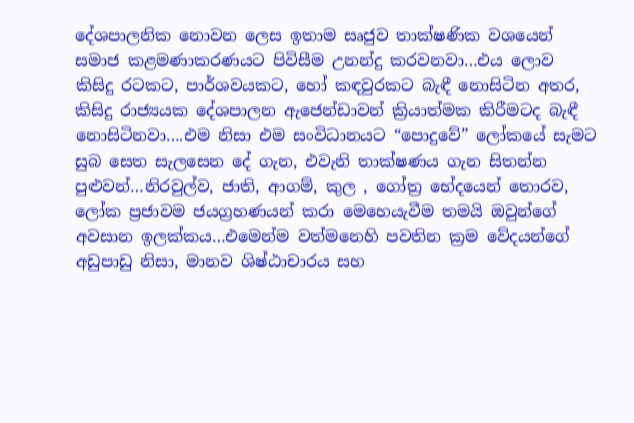දේශපාලනික නොවන ලෙස ඉතාම සෘජුව තාක්ෂණික වශයෙන් සමාජ කළමණාකරණයට පිවිසීම උනන්දු කරවනවා…එය ලොව කිසිදු රටකට, පාර්ශවයකට, හෝ කඳවුරකට බැඳී නොසිටින අතර, කිසිදු රාජ්‍යයක දේශපාලන ඇජෙන්ඩාවන් ක්‍රියාත්මක කිරීමටද බැඳී නොසිටිනවා….එම නිසා එම සංවිධානයට “පොදුවේ” ලෝකයේ සැමට සුබ සෙත සැලසෙන දේ ගැන, එවැනි තාක්ෂණය ගැන සිතන්න පුළුවන්…නිරවුල්ව, ජාති, ආගම්, කුල , ගෝත්‍ර භේදයෙන් තොරව, ලෝක ප්‍රජාවම ජයග්‍රහණයන් කරා මෙහෙයැවීම තමයි ඔවුන්ගේ අවසාන ඉලක්කය…එමෙන්ම වත්මනෙහි පවතින ක්‍රම වේදයන්ගේ අඩුපාඩු නිසා, මානව ශිෂ්ඨාචාරය සහ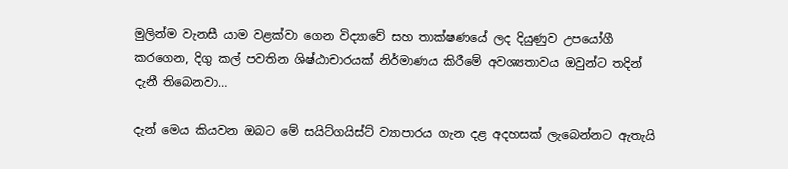මුලින්ම වැනසී යාම වළක්වා ගෙන විද්‍යාවේ සහ තාක්ෂණයේ ලද දියුණුව උපයෝගී කරගෙන, දිගු කල් පවතින ශිෂ්ඨාචාරයක් නිර්මාණය කිරීමේ අවශ්‍යතාවය ඔවුන්ට තදින් දැනී තිබෙනවා…

දැන් මෙය කියවන ඔබට මේ සයිට්ගයිස්ට් ව්‍යාපාරය ගැන දළ අදහසක් ලැබෙන්නට ඇතැයි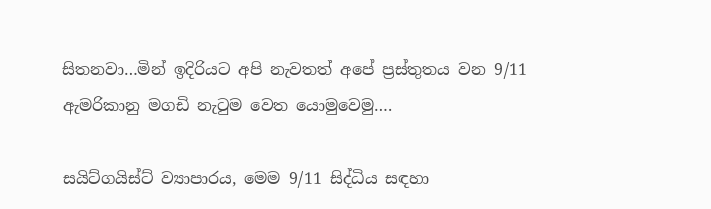සිතනවා…මින් ඉදිරියට අපි නැවතත් අපේ ප්‍රස්තුතය වන 9/11 ඇමරිකානු මගඩි නැටුම වෙත යොමුවෙමු….

සයිට්ගයිස්ට් ව්‍යාපාරය, මෙම 9/11 සිද්ධිය සඳහා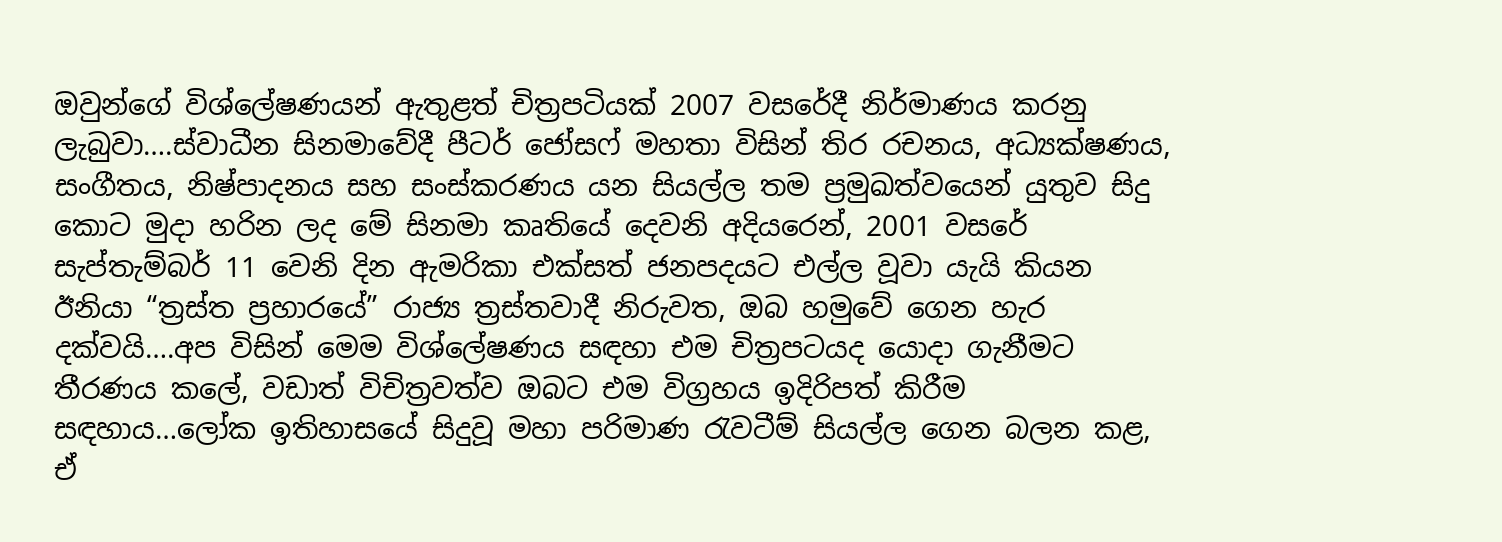ඔවුන්ගේ විශ්ලේෂණයන් ඇතුළත් චිත්‍රපටියක් 2007 වසරේදී නිර්මාණය කරනු ලැබුවා….ස්වාධීන සිනමාවේදී පීටර් ජෝසෆ් මහතා විසින් තිර රචනය, අධ්‍යක්ෂණය, සංගීතය, නිෂ්පාදනය සහ සංස්කරණය යන සියල්ල තම ප්‍රමුඛත්වයෙන් යුතුව සිදු කොට මුදා හරින ලද මේ සිනමා කෘතියේ දෙවනි අදියරෙන්, 2001 වසරේ සැප්තැම්බර් 11 වෙනි දින ඇමරිකා එක්සත් ජනපදයට එල්ල වූවා යැයි කියන ඊනියා “ත්‍රස්ත ප්‍රහාරයේ” රාජ්‍ය ත්‍රස්තවාදී නිරුවත, ඔබ හමුවේ ගෙන හැර දක්වයි….අප විසින් මෙම විශ්ලේෂණය සඳහා එම චිත්‍රපටයද යොදා ගැනීමට තීරණය කලේ, වඩාත් විචිත්‍රවත්ව ඔබට එම විග්‍රහය ඉදිරිපත් කිරීම සඳහාය…ලෝක ඉතිහාසයේ සිදුවූ මහා පරිමාණ රැවටීම් සියල්ල ගෙන බලන කළ, ඒ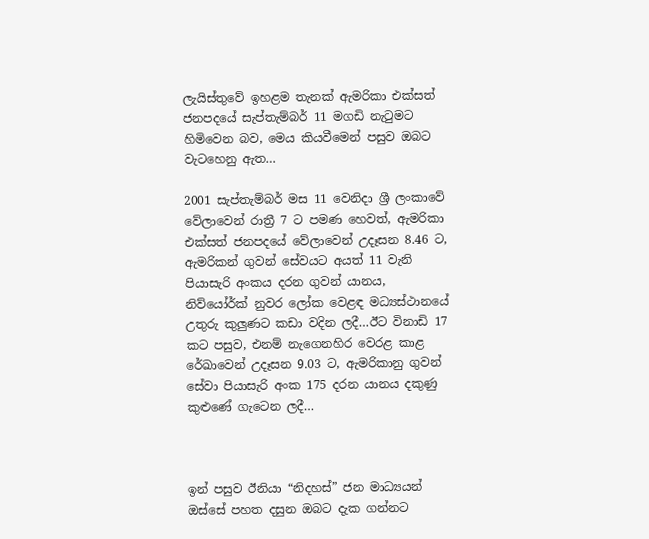ලැයිස්තුවේ ඉහළම තැනක් ඇමරිකා එක්සත් ජනපදයේ සැප්තැම්බර් 11 මගඩි නැටුමට හිමිවෙන බව, මෙය කියවීමෙන් පසුව ඔබට වැටහෙනු ඇත…

2001 සැප්තැම්බර් මස 11 වෙනිදා ශ්‍රී ලංකාවේ වේලාවෙන් රාත්‍රී 7 ට පමණ හෙවත්, ඇමරිකා එක්සත් ජනපදයේ වේලාවෙන් උදෑසන 8.46 ට, ඇමරිකන් ගුවන් සේවයට අයත් 11 වැනි පියාසැරි අංකය දරන ගුවන් යානය, නිව්යෝර්ක් නුවර ලෝක වෙළඳ මධ්‍යස්ථානයේ උතුරු කුලුණට කඩා වදින ලදී…ඊට විනාඩි 17 කට පසුව, එනම් නැගෙනහිර වෙරළ කාළ රේඛාවෙන් උදෑසන 9.03 ට, ඇමරිකානු ගුවන් සේවා පියාසැරි අංක 175 දරන යානය දකුණු කුළුණේ ගැටෙන ලදී…



ඉන් පසුව ඊනියා “නිදහස්” ජන මාධ්‍යයන් ඔස්සේ පහත දසුන ඔබට දැක ගන්නට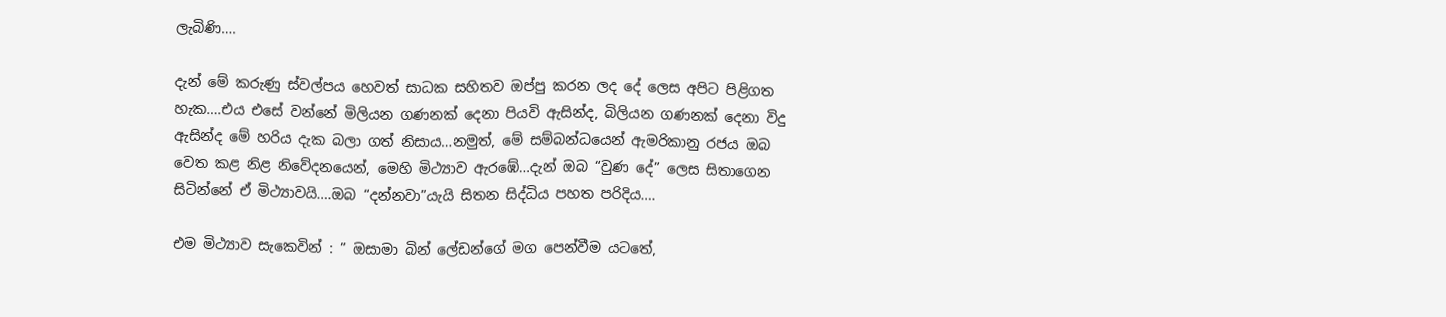ලැබිණි….

දැන් මේ කරුණු ස්වල්පය හෙවත් සාධක සහිතව ඔප්පු කරන ලද දේ ලෙස අපිට පිළිගත හැක….එය එසේ වන්නේ මිලියන ගණනක් දෙනා පියවි ඇසින්ද, බිලියන ගණනක් දෙනා විදු ඇසින්ද මේ හරිය දැක බලා ගත් නිසාය…නමුත්, මේ සම්බන්ධයෙන් ඇමරිකානු රජය ඔබ වෙත කළ නිළ නිවේදනයෙන්, මෙහි මිථ්‍යාව ඇරඹේ…දැන් ඔබ “වුණ දේ” ලෙස සිතාගෙන සිටින්නේ ඒ මිථ්‍යාවයි….ඔබ “දන්නවා”යැයි සිතන සිද්ධිය පහත පරිදිය….

එම මිථ්‍යාව සැකෙවින් : ” ඔසාමා බින් ලේඩන්ගේ මග පෙන්වීම යටතේ,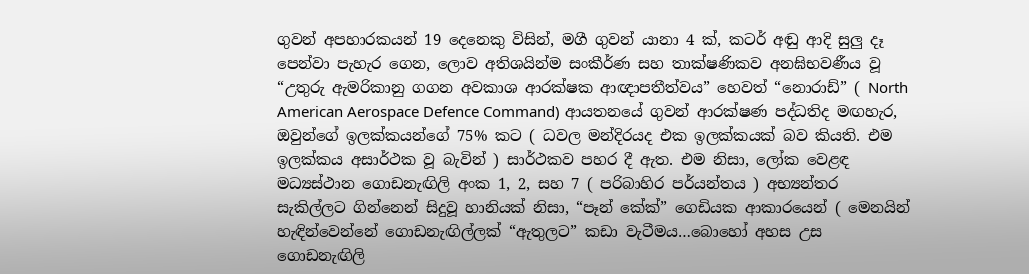ගුවන් අපහාරකයන් 19 දෙනෙකු විසින්, මගී ගුවන් යානා 4 ක්, කටර් අඬු ආදි සුලු දෑ පෙන්වා පැහැර ගෙන, ලොව අතිශයින්ම සංකීර්ණ සහ තාක්ෂණිකව අනඝිභවණීය වූ “උතුරු ඇමරිකානු ගගන අවකාශ ආරක්ෂක ආඥාපතීත්වය” හෙවත් “නොරාඩ්” ( North American Aerospace Defence Command) ආයතනයේ ගුවන් ආරක්ෂණ පද්ධතිද මඟහැර, ඔවුන්ගේ ඉලක්කයන්ගේ 75% කට ( ධවල මන්දිරයද එක ඉලක්කයක් බව කියති. එම ඉලක්කය අසාර්ථක වූ බැවින් ) සාර්ථකව පහර දී ඇත. එම නිසා, ලෝක වෙළඳ මධ්‍යස්ථාන ගොඩනැඟිලි අංක 1, 2, සහ 7 ( පරිබාහිර පර්යන්තය ) අභ්‍යන්තර සැකිල්ලට ගින්නෙන් සිදුවූ හානියක් නිසා, “පෑන් කේක්” ගෙඩියක ආකාරයෙන් ( මෙනයින් හැඳින්වෙන්නේ ගොඩනැඟිල්ලක් “ඇතුලට” කඩා වැටීමය…බොහෝ අහස උස ගොඩනැඟිලි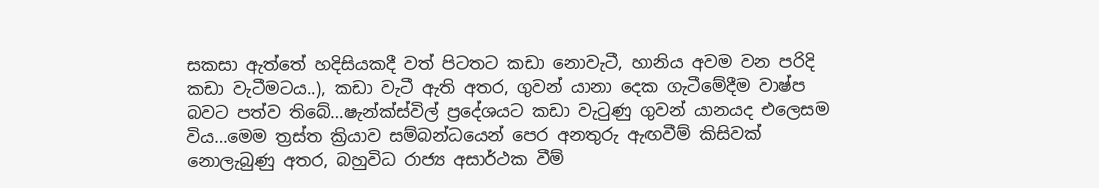සකසා ඇත්තේ හදිසියකදී වත් පිටතට කඩා නොවැටී, හානිය අවම වන පරිදි කඩා වැටීමටය..), කඩා වැටී ඇති අතර, ගුවන් යානා දෙක ගැටීමේදීම වාෂ්ප බවට පත්ව තිබේ…ෂැන්ක්ස්විල් ප්‍රදේශයට කඩා වැටුණු ගුවන් යානයද එලෙසම විය…මෙම ත්‍රස්ත ක්‍රියාව සම්බන්ධයෙන් පෙර අනතුරු ඇඟවීම් කිසිවක් නොලැබුණු අතර, බහුවිධ රාජ්‍ය අසාර්ථක වීම්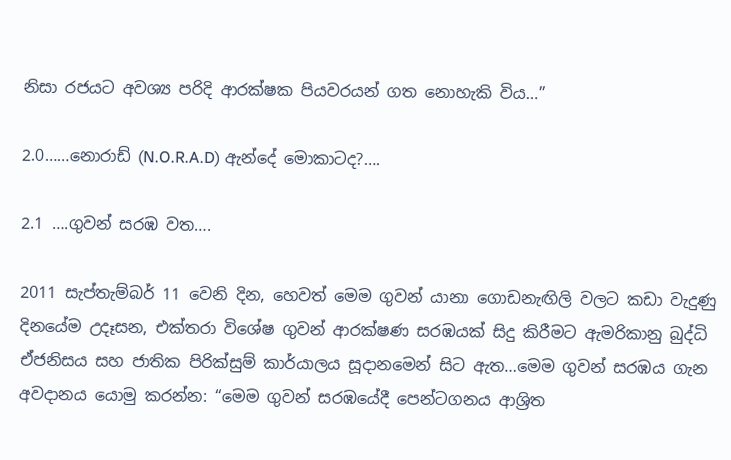නිසා රජයට අවශ්‍ය පරිදි ආරක්ෂක පියවරයන් ගත නොහැකි විය…”

2.0……නොරාඩ් (N.O.R.A.D) ඇන්දේ මොකාටද?….

2.1 ….ගුවන් සරඹ වත….

2011 සැප්තැම්බර් 11 වෙනි දින, හෙවත් මෙම ගුවන් යානා ගොඩනැඟිලි වලට කඩා වැදුණු දිනයේම උදෑසන, එක්තරා විශේෂ ගුවන් ආරක්ෂණ සරඹයක් සිදු කිරීමට ඇමරිකානු බුද්ධි ඒජනිසය සහ ජාතික පිරික්සුම් කාර්යාලය සූදානමෙන් සිට ඇත…මෙම ගුවන් සරඹය ගැන අවදානය යොමු කරන්න: “මෙම ගුවන් සරඹයේදී පෙන්ටගනය ආශ්‍රිත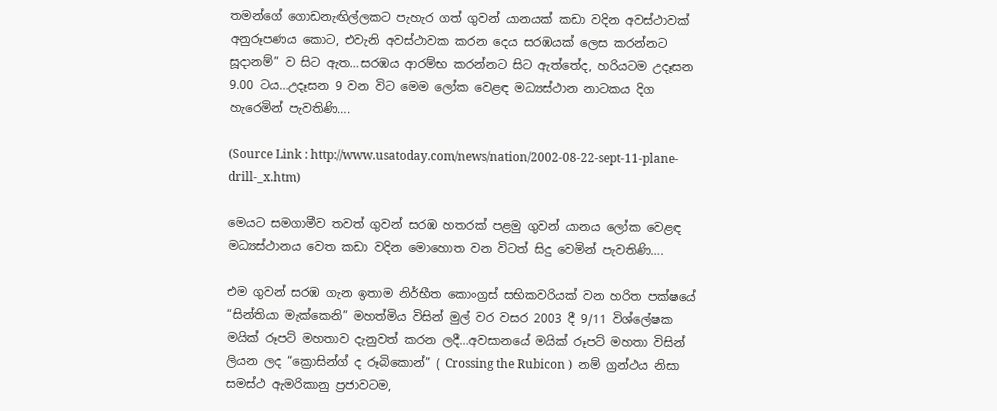තමන්ගේ ගොඩනැඟිල්ලකට පැහැර ගත් ගුවන් යානයක් කඩා වදින අවස්ථාවක් අනුරූපණය කොට, එවැනි අවස්ථාවක කරන දෙය සරඹයක් ලෙස කරන්නට සූදානම්” ව සිට ඇත…සරඹය ආරම්භ කරන්නට සිට ඇත්තේද, හරියටම උදෑසන 9.00 ටය…උදෑසන 9 වන විට මෙම ලෝක වෙළඳ මධ්‍යස්ථාන නාටකය දිග හැරෙමින් පැවතිණි….

(Source Link : http://www.usatoday.com/news/nation/2002-08-22-sept-11-plane-drill-_x.htm)

මෙයට සමගාමීව තවත් ගුවන් සරඹ හතරක් පළමු ගුවන් යානය ලෝක වෙළඳ මධ්‍යස්ථානය වෙත කඩා වදින මොහොත වන විටත් සිදු වෙමින් පැවතිණි….

එම ගුවන් සරඹ ගැන ඉතාම නිර්භීත කොංග්‍රස් සභිකවරියක් වන හරිත පක්ෂයේ “සින්තියා මැක්කෙනි” මහත්මිය විසින් මුල් වර වසර 2003 දී 9/11 විශ්ලේෂක මයික් රූපට් මහතාව දැනුවත් කරන ලදී…අවසානයේ මයික් රූපට් මහතා විසින් ලියන ලද “ක්‍රොසින්ග් ද රූබිකොන්” ( Crossing the Rubicon )  නම් ග්‍රන්ථය නිසා සමස්ථ ඇමරිකානු ප්‍රජාවටම,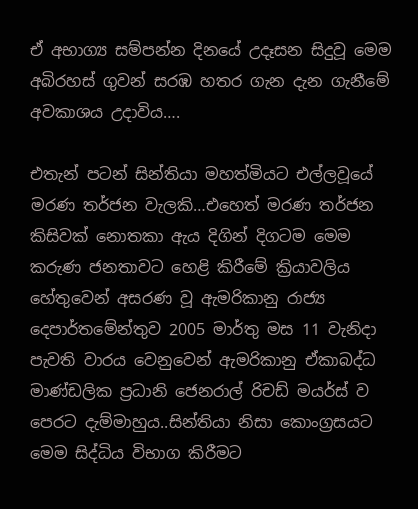ඒ අභාග්‍ය සම්පන්න දිනයේ උදෑසන සිදුවූ මෙම අබිරහස් ගුවන් සරඹ හතර ගැන දැන ගැනීමේ අවකාශය උදාවිය….

එතැන් පටන් සින්තියා මහත්මියට එල්ලවූයේ මරණ තර්ජන වැලකි…එහෙත් මරණ තර්ජන කිසිවක් නොතකා ඇය දිගින් දිගටම මෙම කරුණ ජනතාවට හෙළි කිරීමේ ක්‍රියාවලිය හේතුවෙන් අසරණ වූ ඇමරිකානු රාජ්‍ය දෙපාර්තමේන්තුව 2005 මාර්තු මස 11 වැනිදා පැවති වාරය වෙනුවෙන් ඇමරිකානු ඒකාබද්ධ මාණ්ඩලික ප්‍රධානි ජෙනරාල් රිචඩ් මයර්ස් ව පෙරට දැම්මාහුය..සින්තියා නිසා කොංග්‍රසයට මෙම සිද්ධිය විභාග කිරීමට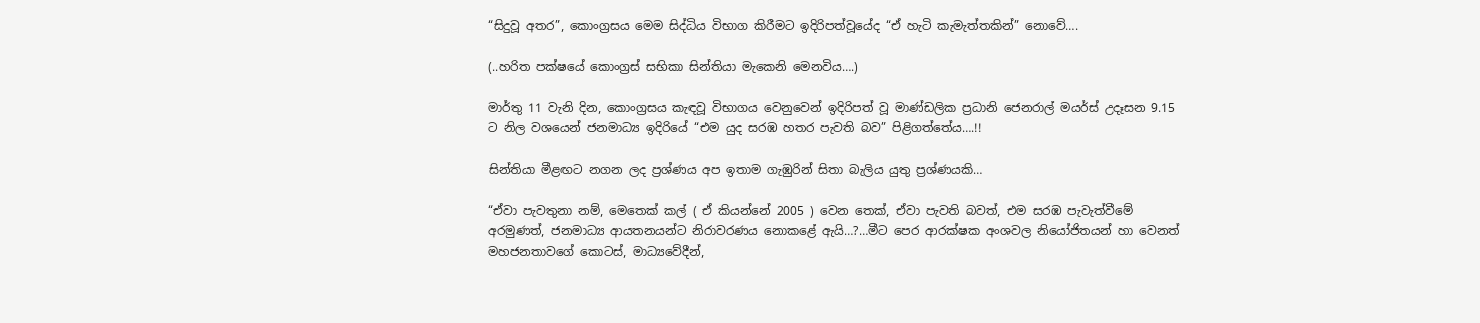“සිදුවූ අතර”, කොංග්‍රසය මෙම සිද්ධිය විභාග කිරීමට ඉදිරිපත්වූයේද “ඒ හැටි කැමැත්තකින්” නොවේ….

(..හරිත පක්ෂයේ කොංග්‍රස් සභිකා සින්තියා මැකෙනි මෙනවිය….)

මාර්තු 11 වැනි දින, කොංග්‍රසය කැඳවූ විභාගය වෙනුවෙන් ඉදිරිපත් වූ මාණ්ඩලික ප්‍රධානි ජෙනරාල් මයර්ස් උදෑසන 9.15 ට නිල වශයෙන් ජනමාධ්‍ය ඉදිරියේ “එම යුද සරඹ හතර පැවති බව” පිළිගත්තේය….!!

සින්තියා මීළඟට නගන ලද ප්‍රශ්ණය අප ඉතාම ගැඹුරින් සිතා බැලිය යුතු ප්‍රශ්ණයකි…

“ඒවා පැවතුනා නම්, මෙතෙක් කල් ( ඒ කියන්නේ 2005 ) වෙන තෙක්, ඒවා පැවති බවත්, එම සරඹ පැවැත්වීමේ අරමුණත්, ජනමාධ්‍ය ආයතනයන්ට නිරාවරණය නොකළේ ඇයි…?…මීට පෙර ආරක්ෂක අංශවල නියෝජිතයන් හා වෙනත් මහජනතාවගේ කොටස්, මාධ්‍යවේදීන්,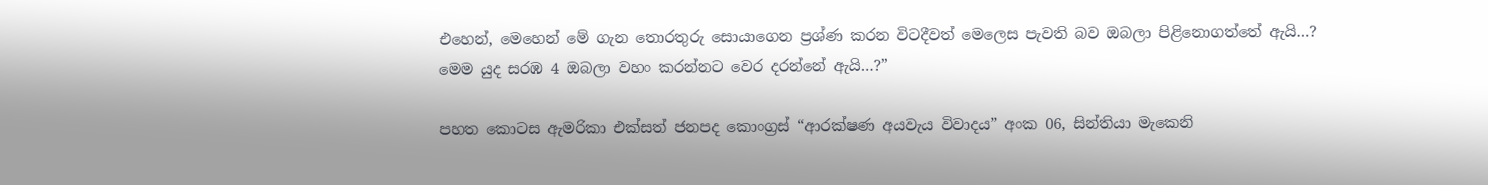එහෙන්, මෙහෙන් මේ ගැන තොරතුරු සොයාගෙන ප්‍රශ්ණ කරන විටදීවත් මෙලෙස පැවති බව ඔබලා පිළිනොගත්තේ ඇයි…? මෙම යුද සරඹ 4 ඔබලා වහං කරන්නට වෙර දරන්නේ ඇයි…?”

පහත කොටස ඇමරිකා එක්සත් ජනපද කොංග්‍රස් “ආරක්ෂණ අයවැය විවාදය” අංක 06, සින්තියා මැකෙනි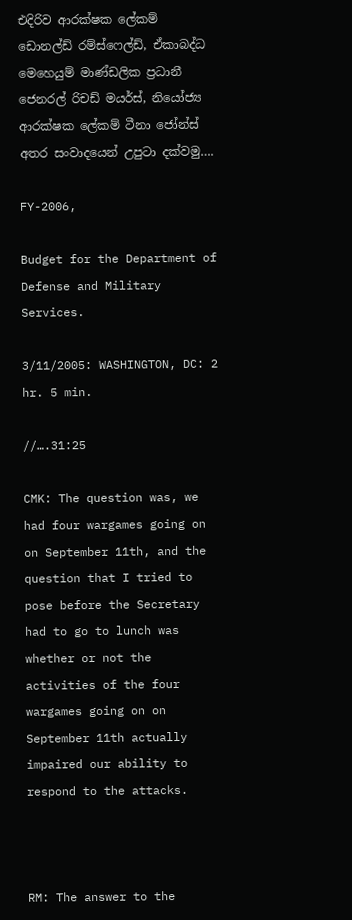එදිරිව ආරක්ෂක ලේකම් ඩොනල්ඩ් රම්ස්ෆෙල්ඩ්, ඒකාබද්ධ මෙහෙයුම් මාණ්ඩලික ප්‍රධානී ජෙනරල් රිචඩ් මයර්ස්, නියෝජ්‍ය ආරක්ෂක ලේකම් ටීනා ජෝන්ස් අතර සංවාදයෙන් උපුටා දක්වමු….

FY-2006,

Budget for the Department of Defense and Military Services.

3/11/2005: WASHINGTON, DC: 2 hr. 5 min.

//….31:25

CMK: The question was, we had four wargames going on on September 11th, and the question that I tried to pose before the Secretary had to go to lunch was whether or not the activities of the four wargames going on on September 11th actually impaired our ability to respond to the attacks.



RM: The answer to the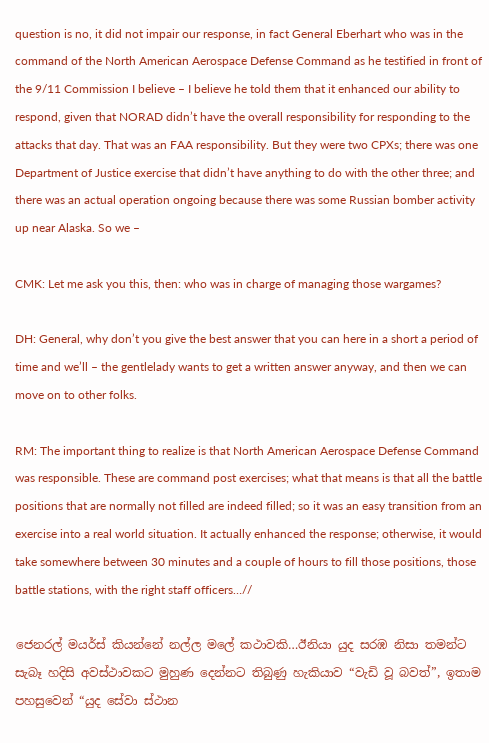question is no, it did not impair our response, in fact General Eberhart who was in the command of the North American Aerospace Defense Command as he testified in front of the 9/11 Commission I believe – I believe he told them that it enhanced our ability to respond, given that NORAD didn’t have the overall responsibility for responding to the attacks that day. That was an FAA responsibility. But they were two CPXs; there was one Department of Justice exercise that didn’t have anything to do with the other three; and there was an actual operation ongoing because there was some Russian bomber activity up near Alaska. So we –

CMK: Let me ask you this, then: who was in charge of managing those wargames?

DH: General, why don’t you give the best answer that you can here in a short a period of time and we’ll – the gentlelady wants to get a written answer anyway, and then we can move on to other folks.

RM: The important thing to realize is that North American Aerospace Defense Command was responsible. These are command post exercises; what that means is that all the battle positions that are normally not filled are indeed filled; so it was an easy transition from an exercise into a real world situation. It actually enhanced the response; otherwise, it would take somewhere between 30 minutes and a couple of hours to fill those positions, those battle stations, with the right staff officers…//

ජෙනරල් මයර්ස් කියන්නේ නල්ල මලේ කථාවකි…ඊනියා යුද සරඹ නිසා තමන්ට සැබෑ හදිසි අවස්ථාවකට මුහුණ දෙන්නට තිබුණු හැකියාව “වැඩි වූ බවත්”, ඉතාම පහසුවෙන් “යුද සේවා ස්ථාන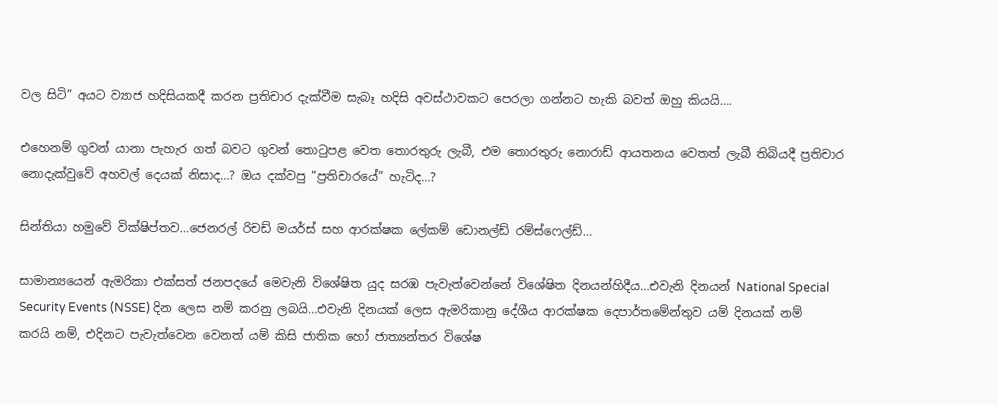වල සිටි” අයට ව්‍යාජ හදිසියකදී කරන ප්‍රතිචාර දැක්වීම සැබෑ හදිසි අවස්ථාවකට පෙරලා ගන්නට හැකි බවත් ඔහු කියයි….

එහෙනම් ගුවන් යානා පැහැර ගත් බවට ගුවන් තොටුපළ වෙත තොරතුරු ලැබී, එම තොරතුරු නොරාඩ් ආයතනය වෙතත් ලැබී තිබියදී ප්‍රතිචාර නොදැක්වුවේ අහවල් දෙයක් නිසාද…? ඔය දක්වපු “ප්‍රතිචාරයේ” හැටිද…?

සින්තියා හමුවේ වික්ෂිප්තව…ජෙනරල් රිචඩ් මයර්ස් සහ ආරක්ෂක ලේකම් ඩොනල්ඩ් රම්ස්ෆෙල්ඩ්…

සාමාන්‍යයෙන් ඇමරිකා එක්සත් ජනපදයේ මෙවැනි විශේෂිත යුද සරඹ පැවැත්වෙන්නේ විශේෂිත දිනයන්හිදීය…එවැනි දිනයන් National Special Security Events (NSSE) දින ලෙස නම් කරනු ලබයි…එවැනි දිනයක් ලෙස ඇමරිකානු දේශීය ආරක්ෂක දෙපාර්තමේන්තුව යම් දිනයක් නම් කරයි නම්, එදිනට පැවැත්වෙන වෙනත් යම් කිසි ජාතික හෝ ජාත්‍යන්තර විශේෂ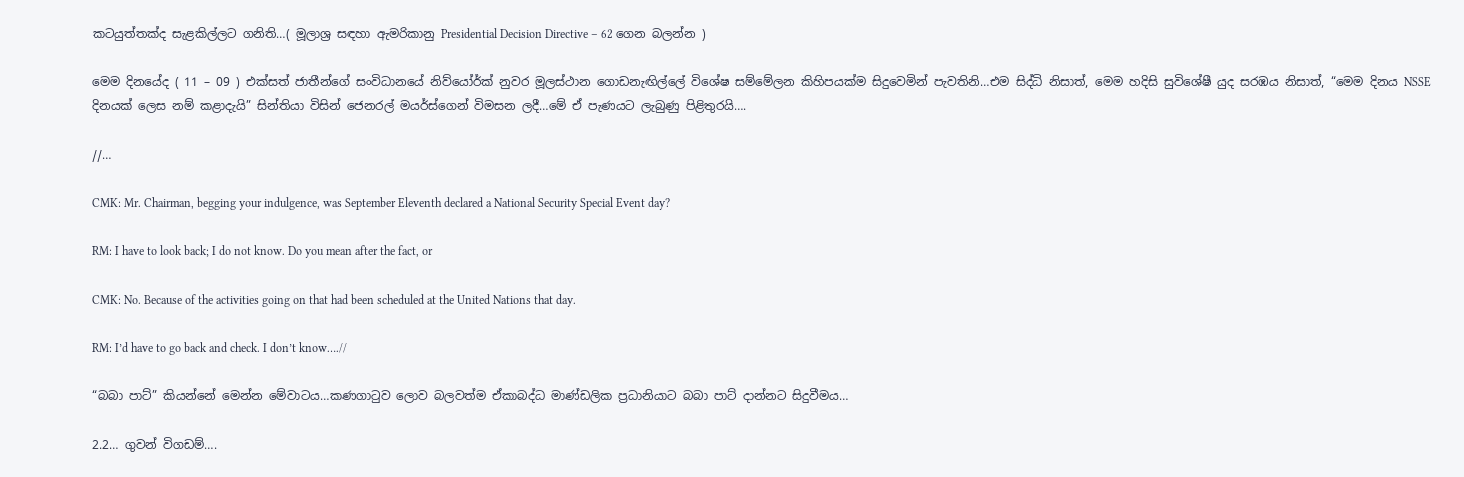කටයුත්තක්ද සැළකිල්ලට ගනිති…( මූලාශ්‍ර සඳහා ඇමරිකානු Presidential Decision Directive – 62 ගෙන බලන්න )

මෙම දිනයේද ( 11 – 09 ) එක්සත් ජාතීන්ගේ සංවිධානයේ නිව්යෝර්ක් නුවර මූලස්ථාන ගොඩනැඟිල්ලේ විශේෂ සම්මේලන කිහිපයක්ම සිදුවෙමින් පැවතිනි…එම සිද්ධි නිසාත්, මෙම හදිසි සුවිශේෂී යුද සරඹය නිසාත්, “මෙම දිනය NSSE දිනයක් ලෙස නම් කළාදැයි” සින්තියා විසින් ජෙනරල් මයර්ස්ගෙන් විමසන ලදී…මේ ඒ පැණයට ලැබුණු පිළිතුරයි….

//…

CMK: Mr. Chairman, begging your indulgence, was September Eleventh declared a National Security Special Event day?

RM: I have to look back; I do not know. Do you mean after the fact, or

CMK: No. Because of the activities going on that had been scheduled at the United Nations that day.

RM: I’d have to go back and check. I don’t know….//

“බබා පාට්” කියන්නේ මෙන්න මේවාටය…කණගාටුව ලොව බලවත්ම ඒකාබද්ධ මාණ්ඩලික ප්‍රධානියාට බබා පාට් දාන්නට සිදුවීමය…

2.2… ගුවන් විගඩම්….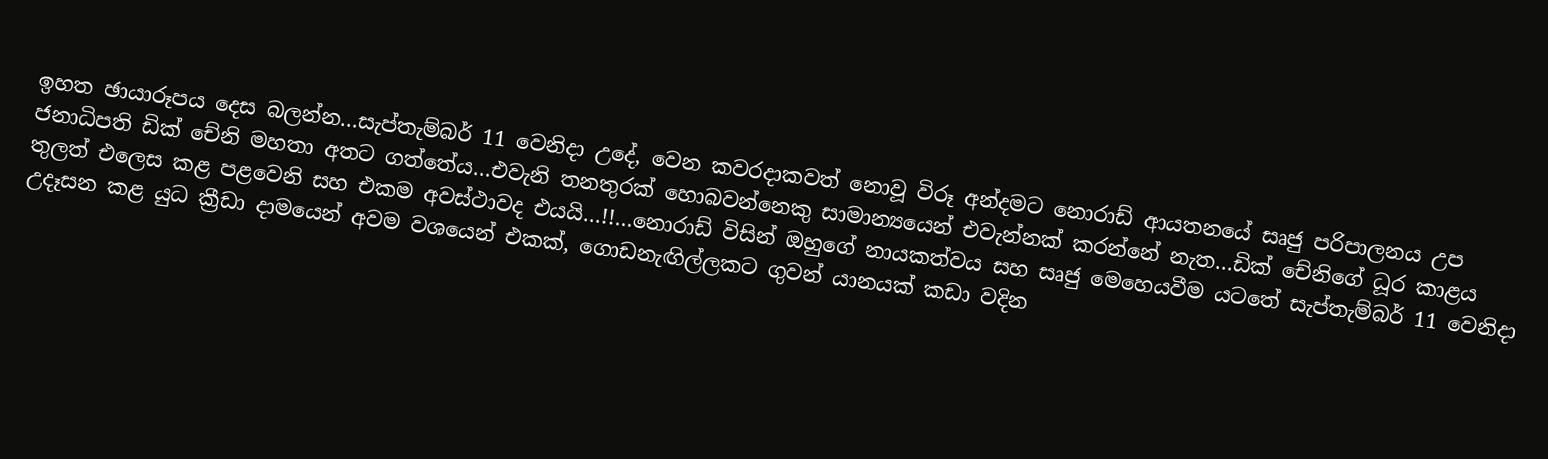ඉහත ඡායාරූපය දෙස බලන්න…සැප්තැම්බර් 11 වෙනිදා උදේ, වෙන කවරදාකවත් නොවූ විරූ අන්දමට නොරාඩ් ආයතනයේ සෘජු පරිපාලනය උප ජනාධිපති ඩික් චේනි මහතා අතට ගත්තේය…එවැනි තනතුරක් හොබවන්නෙකු සාමාන්‍යයෙන් එවැන්නක් කරන්නේ නැත…ඩික් චේනිගේ ධූර කාළය තුලත් එලෙස කළ පළවෙනි සහ එකම අවස්ථාවද එයයි…!!…නොරාඩ් විසින් ඔහුගේ නායකත්වය සහ සෘජු මෙහෙයවීම යටතේ සැප්තැම්බර් 11 වෙනිදා උදෑසන කළ යුධ ක්‍රීඩා දාමයෙන් අවම වශයෙන් එකක්, ගොඩනැඟිල්ලකට ගුවන් යානයක් කඩා වදින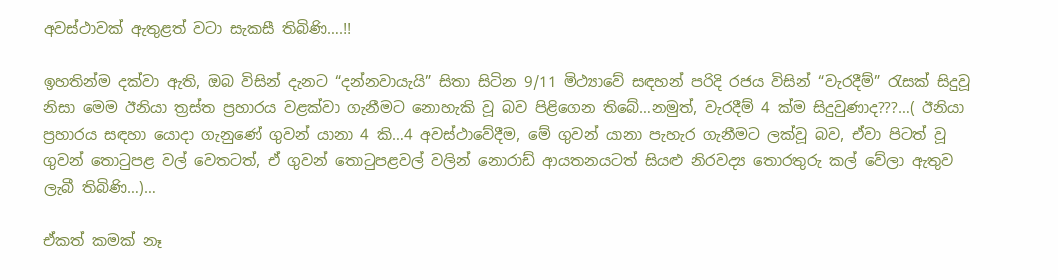අවස්ථාවක් ඇතුළත් වටා සැකසී තිබිණි….!!

ඉහතින්ම දක්වා ඇති, ඔබ විසින් දැනට “දන්නවායැයි” සිතා සිටින 9/11 මිථ්‍යාවේ සඳහන් පරිදි රජය විසින් “වැරදීම්” රැසක් සිදුවූ නිසා මෙම ඊනියා ත්‍රස්ත ප්‍රහාරය වළක්වා ගැනීමට නොහැකි වූ බව පිළිගෙන තිබේ…නමුත්, වැරදීම් 4 ක්ම සිදුවුණාද???…( ඊනියා ප්‍රහාරය සඳහා යොදා ගැනුණේ ගුවන් යානා 4 කි…4 අවස්ථාවේදීම, මේ ගුවන් යානා පැහැර ගැනීමට ලක්වූ බව, ඒවා පිටත් වූ ගුවන් තොටුපළ වල් වෙතටත්, ඒ ගුවන් තොටුපළවල් වලින් නොරාඩ් ආයතනයටත් සියළු නිරවද්‍ය තොරතුරු කල් වේලා ඇතුව ලැබී තිබිණි…)…

ඒකත් කමක් නෑ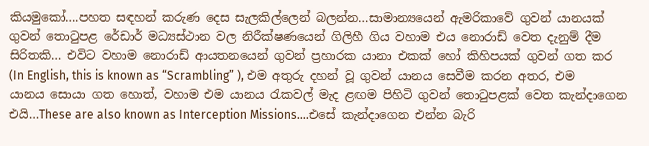කියමුකෝ….පහත සඳහන් කරුණ දෙස සැලකිල්ලෙන් බලන්න…සාමාන්‍යයෙන් ඇමරිකාවේ ගුවන් යානයක් ගුවන් තොටුපළ රේඩාර් මධ්‍යස්ථාන වල නිරීක්ෂණයෙන් ගිලිහී ගිය වහාම එය නොරාඩ් වෙත දැනුම් දීම සිරිතකි… එවිට වහාම නොරාඩ් ආයතනයෙන් ගුවන් ප්‍රහාරක යානා එකක් හෝ කිහිපයක් ගුවන් ගත කර (In English, this is known as “Scrambling” ), එම අතුරු දහන් වූ ගුවන් යානය සෙවීම කරන අතර, එම යානය සොයා ගත හොත්, වහාම එම යානය රැකවල් මැද ළඟම පිහිටි ගුවන් තොටුපළක් වෙත කැන්දාගෙන එයි…These are also known as Interception Missions….එසේ කැන්දාගෙන එන්න බැරි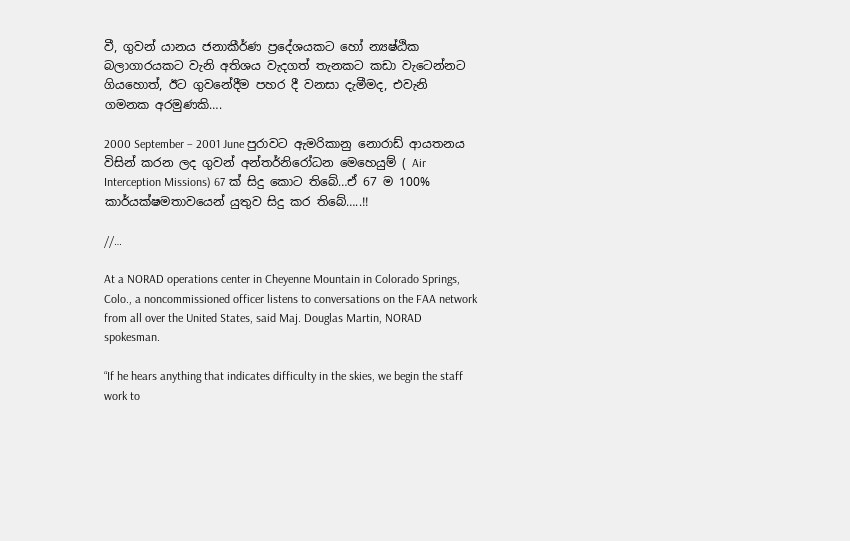වී, ගුවන් යානය ජනාකීර්ණ ප්‍රදේශයකට හෝ න්‍යෂ්ඨික බලාගාරයකට වැනි අතිශය වැදගත් තැනකට කඩා වැටෙන්නට ගියහොත්, ඊට ගුවනේදීම පහර දී වනසා දැමීමද, එවැනි ගමනක අරමුණකි….

2000 September – 2001 June පුරාවට ඇමරිකානු නොරාඩ් ආයතනය විසින් කරන ලද ගුවන් අන්තර්නිරෝධන මෙහෙයුම් ( Air Interception Missions) 67 ක් සිදු කොට තිබේ…ඒ 67 ම 100% කාර්යක්ෂමතාවයෙන් යුතුව සිදු කර තිබේ…..!!

//…

At a NORAD operations center in Cheyenne Mountain in Colorado Springs, Colo., a noncommissioned officer listens to conversations on the FAA network from all over the United States, said Maj. Douglas Martin, NORAD spokesman.

“If he hears anything that indicates difficulty in the skies, we begin the staff work to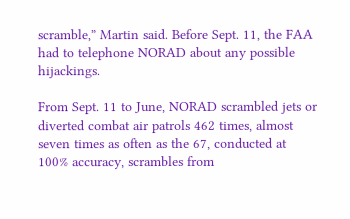scramble,” Martin said. Before Sept. 11, the FAA had to telephone NORAD about any possible hijackings.

From Sept. 11 to June, NORAD scrambled jets or diverted combat air patrols 462 times, almost seven times as often as the 67, conducted at 100% accuracy, scrambles from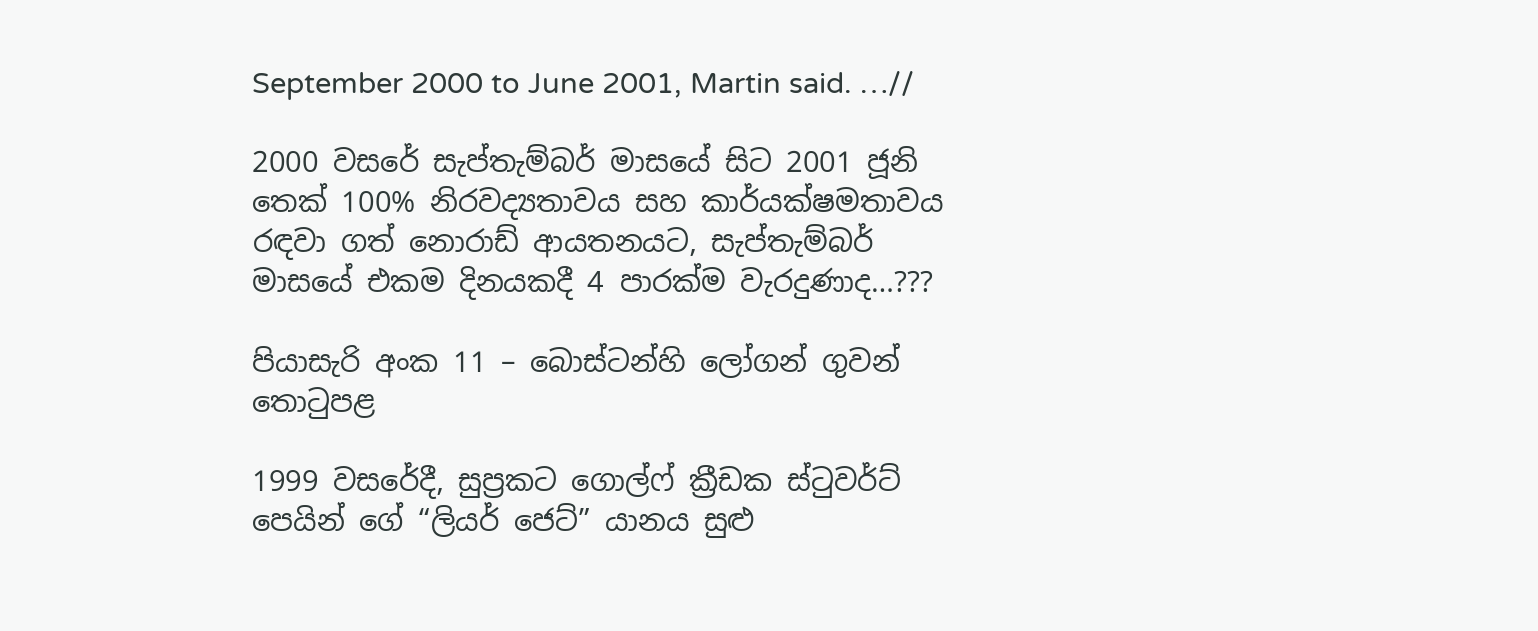September 2000 to June 2001, Martin said. …//

2000 වසරේ සැප්තැම්බර් මාසයේ සිට 2001 ජූනි තෙක් 100% නිරවද්‍යතාවය සහ කාර්යක්ෂමතාවය රඳවා ගත් නොරාඩ් ආයතනයට, සැප්තැම්බර් මාසයේ එකම දිනයකදී 4 පාරක්ම වැරදුණාද…???

පියාසැරි අංක 11 – බොස්ටන්හි ලෝගන් ගුවන් තොටුපළ

1999 වසරේදී, සුප්‍රකට ගොල්ෆ් ක්‍රීඩක ස්ටුවර්ට් පෙයින් ගේ “ලියර් ජෙට්” යානය සුළු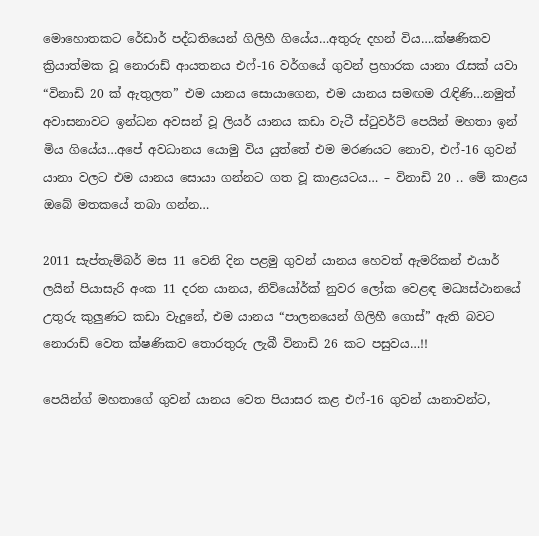මොහොතකට රේඩාර් පද්ධතියෙන් ගිලිහී ගියේය…අතුරු දහන් විය….ක්ෂණිකව ක්‍රියාත්මක වූ නොරාඩ් ආයතනය එෆ්-16 වර්ගයේ ගුවන් ප්‍රහාරක යානා රැසක් යවා “විනාඩි 20 ක් ඇතුලත” එම යානය සොයාගෙන, එම යානය සමඟම රැඳිණි…නමුත් අවාසනාවට ඉන්ධන අවසන් වූ ලියර් යානය කඩා වැටී ස්ටුවර්ට් පෙයින් මහතා ඉන් මිය ගියේය…අපේ අවධානය යොමු විය යුත්තේ එම මරණයට නොව, එෆ්-16 ගුවන් යානා වලට එම යානය සොයා ගන්නට ගත වූ කාළයටය… – විනාඩි 20 .. මේ කාළය ඔබේ මතකයේ තබා ගන්න…

2011 සැප්තැම්බර් මස 11 වෙනි දින පළමු ගුවන් යානය හෙවත් ඇමරිකන් එයාර් ලයින් පියාසැරි අංක 11 දරන යානය, නිව්යෝර්ක් නුවර ලෝක වෙළඳ මධ්‍යස්ථානයේ උතුරු කුලුණට කඩා වැදුනේ, එම යානය “පාලනයෙන් ගිලිහී ගොස්” ඇති බවට නොරාඩ් වෙත ක්ෂණිකව තොරතුරු ලැබී විනාඩි 26 කට පසුවය…!!

පෙයින්ග් මහතාගේ ගුවන් යානය වෙත පියාසර කළ එෆ්-16 ගුවන් යානාවන්ට,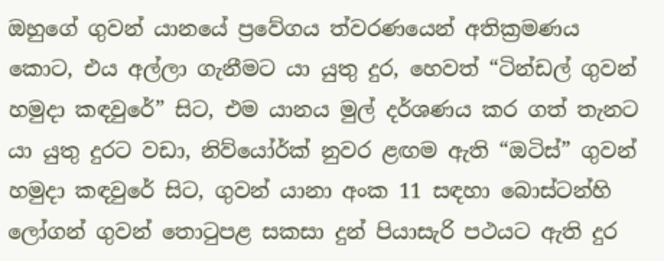ඔහුගේ ගුවන් යානයේ ප්‍රවේගය ත්වරණයෙන් අතික්‍රමණය කොට, එය අල්ලා ගැනීමට යා යුතු දුර, හෙවත් “ටින්ඩල් ගුවන් හමුදා කඳවුරේ” සිට, එම යානය මුල් දර්ශණය කර ගත් තැනට යා යුතු දුරට වඩා, නිව්යෝර්ක් නුවර ළඟම ඇති “ඔටිස්” ගුවන් හමුදා කඳවුරේ සිට, ගුවන් යානා අංක 11 සඳහා බොස්ටන්හි ලෝගන් ගුවන් තොටුපළ සකසා දුන් පියාසැරි පථයට ඇති දුර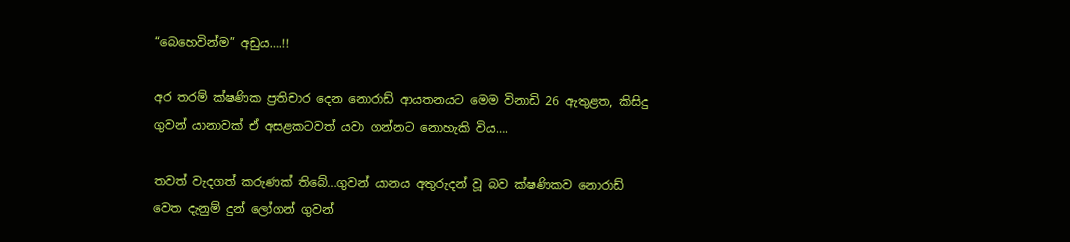“බෙහෙවින්ම” අඩුය….!!

අර තරම් ක්ෂණික ප්‍රතිචාර දෙන නොරාඩ් ආයතනයට මෙම විනාඩි 26 ඇතුළත, කිසිදු ගුවන් යානාවක් ඒ අසළකටවත් යවා ගන්නට නොහැකි විය….

තවත් වැදගත් කරුණක් තිබේ…ගුවන් යානය අතුරුදන් වූ බව ක්ෂණිකව නොරාඩ් වෙත දැනුම් දුන් ලෝගන් ගුවන්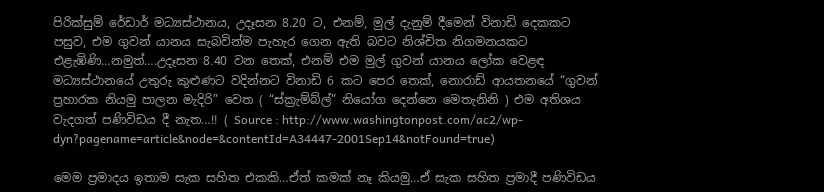පිරික්සුම් රේඩාර් මධ්‍යස්ථානය, උදෑසන 8.20 ට, එනම්, මුල් දැනුම් දීමෙන් විනාඩි දෙකකට පසුව, එම ගුවන් යානය සැබවින්ම පැහැර ගෙන ඇති බවට නිශ්චිත නිගමනයකට එළැඹිණි…නමුත්….උදෑසන 8.40 වන තෙක්, එනම් එම මුල් ගුවන් යානය ලෝක වෙළඳ මධ්‍යස්ථානයේ උතුරු කුළුණට වදින්නට විනාඩි 6 කට පෙර තෙක්, නොරාඩ් ආයතනයේ “ගුවන් ප්‍රහාරක නියමු පාලන මැදිරි” වෙත ( “ස්ක්‍රැම්බ්ල්” නියෝග දෙන්නෙ මෙතැනිනි ) එම අතිශය වැදගත් පණිවිඩය දී නැත…!! ( Source : http://www.washingtonpost.com/ac2/wp-dyn?pagename=article&node=&contentId=A34447-2001Sep14&notFound=true)

මෙම ප්‍රමාදය ඉතාම සැක සහිත එකකි…ඒත් කමක් නෑ කියමු…ඒ සැක සහිත ප්‍රමාදී පණිවිඩය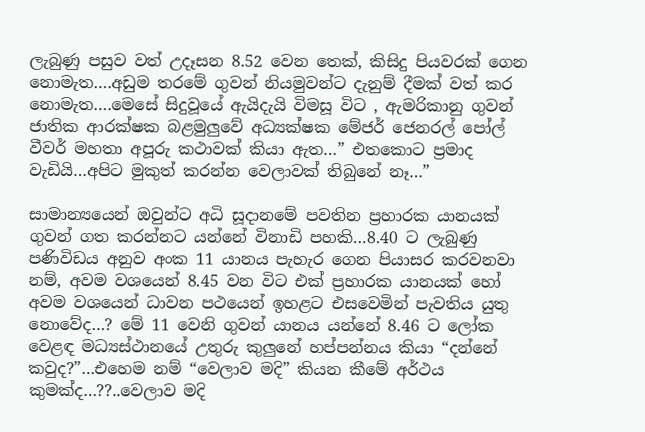ලැබුණු පසුව වත් උදෑසන 8.52 වෙන තෙක්, කිසිදු පියවරක් ගෙන නොමැත….අඩුම තරමේ ගුවන් නියමුවන්ට දැනුම් දීමක් වත් කර නොමැත….මෙසේ සිදුවූයේ ඇයිදැයි විමසූ විට , ඇමරිකානු ගුවන් ජාතික ආරක්ෂක බළමුලුවේ අධ්‍යක්ෂක මේජර් ජෙනරල් පෝල් වීවර් මහතා අපූරු කථාවක් කියා ඇත…” එතකොට ප්‍රමාද වැඩියි…අපිට මුකුත් කරන්න වෙලාවක් තිබුනේ නෑ…”

සාමාන්‍යයෙන් ඔවුන්ට අධි සූදානමේ පවතින ප්‍රහාරක යානයක් ගුවන් ගත කරන්නට යන්නේ විනාඩි පහකි…8.40 ට ලැබුණු පණිවිඩය අනුව අංක 11 යානය පැහැර ගෙන පියාසර කරවනවා නම්, අවම වශයෙන් 8.45 වන විට එක් ප්‍රහාරක යානයක් හෝ අවම වශයෙන් ධාවන පථයෙන් ඉහළට එසවෙමින් පැවතිය යුතු නොවේද…? මේ 11 වෙනි ගුවන් යානය යන්නේ 8.46 ට ලෝක වෙළඳ මධ්‍යස්ථානයේ උතුරු කුලුනේ හප්පන්නය කියා “දන්නේ කවුද?”…එහෙම නම් “වෙලාව මදි” කියන කීමේ අර්ථය කුමක්ද…??..වෙලාව මදි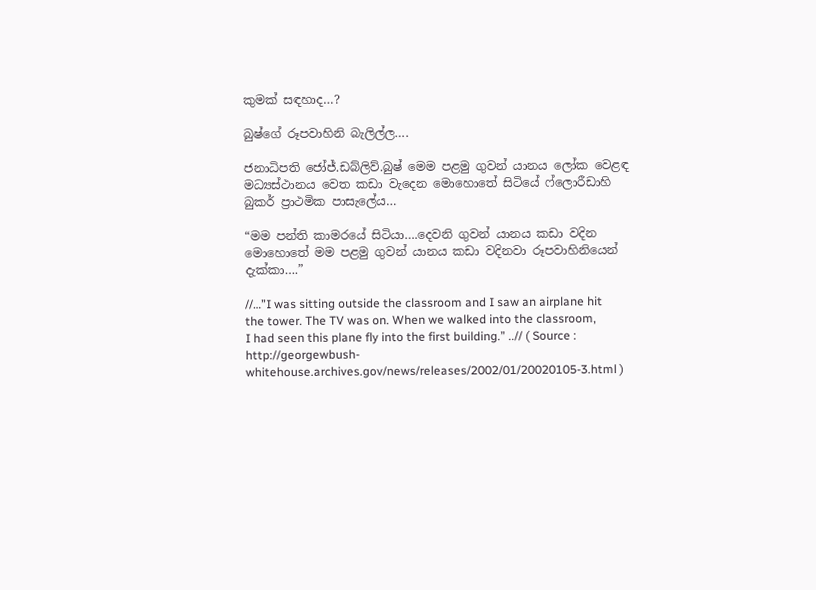කුමක් සඳහාද…?

බුෂ්ගේ රූපවාහිනි බැලිල්ල….

ජනාධිපති ජෝජ්.ඩබ්ලිව්.බුෂ් මෙම පළමු ගුවන් යානය ලෝක වෙළඳ මධ්‍යස්ථානය වෙත කඩා වැදෙන මොහොතේ සිටියේ ෆ්ලොරීඩාහි බුකර් ප්‍රාථමික පාසැලේය…

“මම පන්ති කාමරයේ සිටියා….දෙවනි ගුවන් යානය කඩා වදින මොහොතේ මම පළමු ගුවන් යානය කඩා වදිනවා රූපවාහිනියෙන් දැක්කා….”

//…”I was sitting outside the classroom and I saw an airplane hit the tower. The TV was on. When we walked into the classroom, I had seen this plane fly into the first building.” ..// ( Source : http://georgewbush-whitehouse.archives.gov/news/releases/2002/01/20020105-3.html )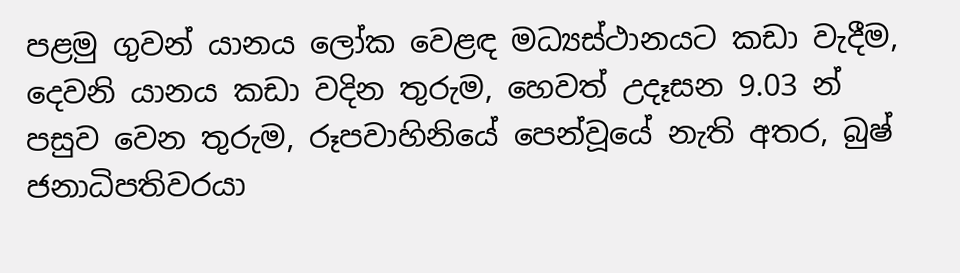පළමු ගුවන් යානය ලෝක වෙළඳ මධ්‍යස්ථානයට කඩා වැදීම, දෙවනි යානය කඩා වදින තුරුම, හෙවත් උදෑසන 9.03 න් පසුව වෙන තුරුම, රූපවාහිනියේ පෙන්වූයේ නැති අතර, බුෂ් ජනාධිපතිවරයා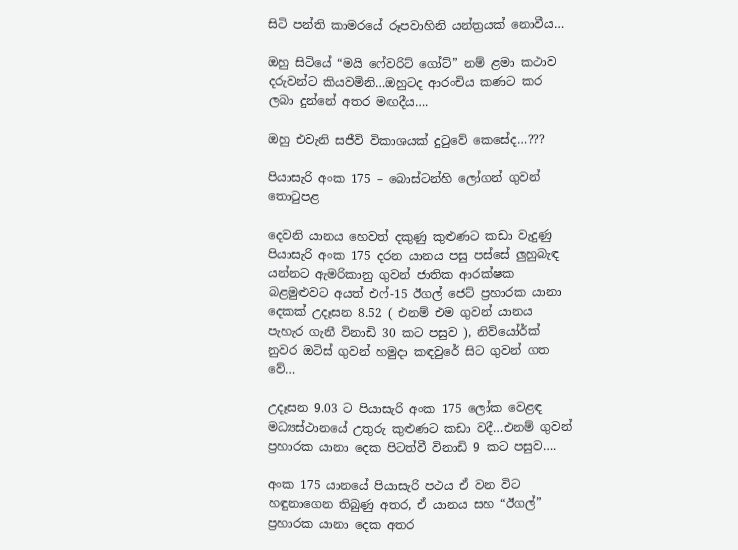සිටි පන්ති කාමරයේ රූපවාහිනි යන්ත්‍රයක් නොවීය…

ඔහු සිටියේ “මයි ෆේවරිට් ගෝට්” නම් ළමා කථාව දරුවන්ට කියවමිනි…ඔහුටද ආරංචිය කණට කර ලබා දුන්නේ අතර මඟදීය….

ඔහු එවැනි සජීවි විකාශයක් දුටුවේ කෙසේද…???

පියාසැරි අංක 175 – බොස්ටන්හි ලෝගන් ගුවන් තොටුපළ

දෙවනි යානය හෙවත් දකුණු කුළුණට කඩා වැදුණු පියාසැරි අංක 175 දරන යානය පසු පස්සේ ලුහුබැඳ යන්නට ඇමරිකානු ගුවන් ජාතික ආරක්ෂක බළමුළුවට අයත් එෆ්-15 ඊගල් ජෙට් ප්‍රහාරක යානා දෙකක් උදෑසන 8.52 ( එනම් එම ගුවන් යානය පැහැර ගැනී විනාඩි 30 කට පසුව ), නිව්යෝර්ක් නුවර ඔටිස් ගුවන් හමුදා කඳවුරේ සිට ගුවන් ගත වේ…

උදෑසන 9.03 ට පියාසැරි අංක 175 ලෝක වෙළඳ මධ්‍යස්ථානයේ උතුරු කුළුණට කඩා වදී…එනම් ගුවන් ප්‍රහාරක යානා දෙක පිටත්වී විනාඩි 9 කට පසුව….

අංක 175 යානයේ පියාසැරි පථය ඒ වන විට හඳුනාගෙන තිබුණු අතර, ඒ යානය සහ “ඊගල්” ප්‍රහාරක යානා දෙක අතර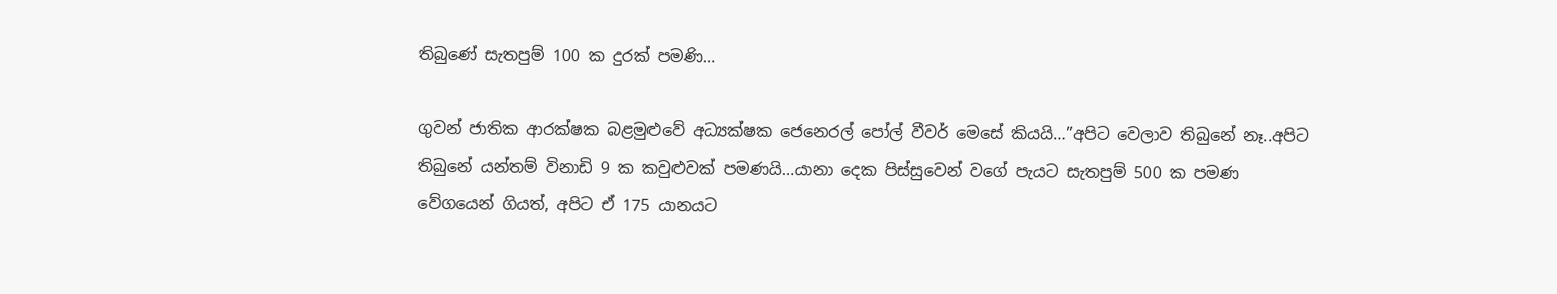තිබුණේ සැතපුම් 100 ක දුරක් පමණි…

ගුවන් ජාතික ආරක්ෂක බළමුළුවේ අධ්‍යක්ෂක ජෙනෙරල් පෝල් වීවර් මෙසේ කියයි…”අපිට වෙලාව තිබුනේ නෑ..අපිට තිබුනේ යන්තම් විනාඩි 9 ක කවුළුවක් පමණයි…යානා දෙක පිස්සුවෙන් වගේ පැයට සැතපුම් 500 ක පමණ වේගයෙන් ගියත්, අපිට ඒ 175 යානයට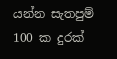යන්න සැතපුම් 100 ක දුරක්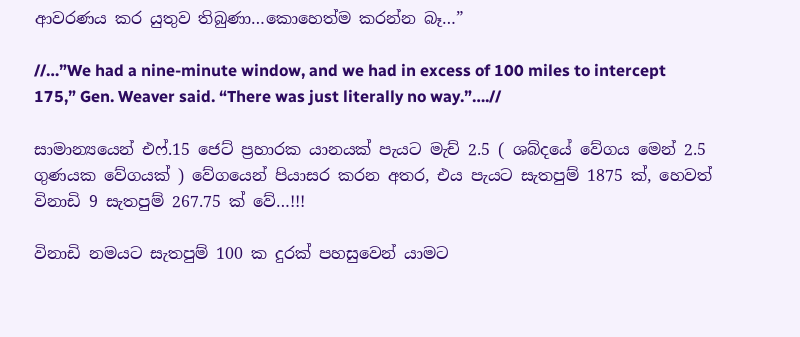ආවරණය කර යුතුව තිබුණා…කොහෙත්ම කරන්න බෑ…”

//…”We had a nine-minute window, and we had in excess of 100 miles to intercept 175,” Gen. Weaver said. “There was just literally no way.”….//

සාමාන්‍යයෙන් එෆ්.15 ජෙට් ප්‍රහාරක යානයක් පැයට මැච් 2.5 ( ශබ්දයේ වේගය මෙන් 2.5 ගුණයක වේගයක් ) වේගයෙන් පියාසර කරන අතර, එය පැයට සැතපුම් 1875 ක්, හෙවත් විනාඩි 9 සැතපුම් 267.75 ක් වේ…!!!

විනාඩි නමයට සැතපුම් 100 ක දුරක් පහසුවෙන් යාමට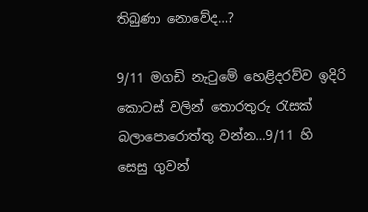තිබුණා නොවේද…?

9/11 මගඩි නැටුමේ හෙළිදරව්ව ඉදිරි කොටස් වලින් තොරතුරු රැසක් බලාපොරොත්තු වන්න…9/11 හි සෙසු ගුවන්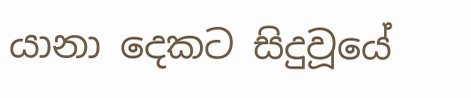යානා දෙකට සිදුවූයේ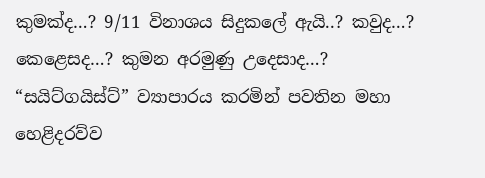කුමක්ද…? 9/11 විනාශය සිදුකලේ ඇයි..? කවුද…? කෙළෙසද…? කුමන අරමුණු උදෙසාද…? “සයිට්ගයිස්ට්” ව්‍යාපාරය කරමින් පවතින මහා හෙළිදරව්ව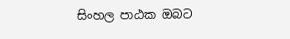සිංහල පාඨක ඔබට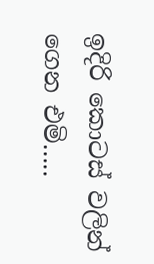ඉදිරි කොටස් වලින් ගෙන එමි…..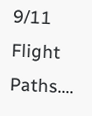9/11 Flight Paths….